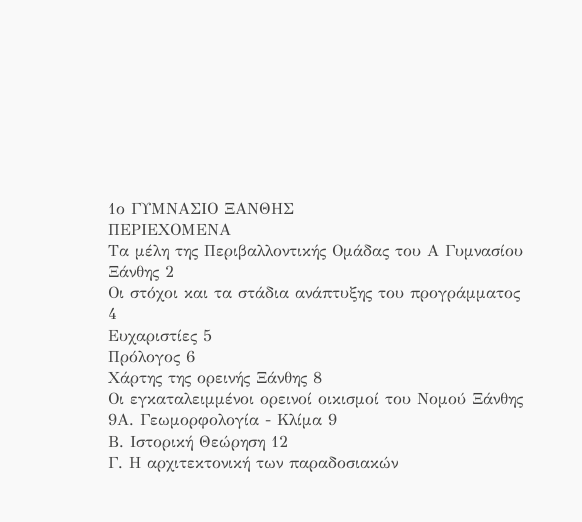1ο ΓΥΜΝΑΣΙΟ ΞΑΝΘΗΣ
ΠΕΡΙΕΧΟΜΕΝΑ
Τα μέλη της Περιβαλλοντικής Ομάδας του Α Γυμνασίου Ξάνθης 2
Οι στόχοι και τα στάδια ανάπτυξης του προγράμματος 4
Ευχαριστίες 5
Πρόλογος 6
Χάρτης της ορεινής Ξάνθης 8
Οι εγκαταλειμμένοι ορεινοί οικισμοί του Νομού Ξάνθης
9Α. Γεωμορφολογία - Κλίμα 9
Β. Ιστορική Θεώρηση 12
Γ. Η αρχιτεκτονική των παραδοσιακών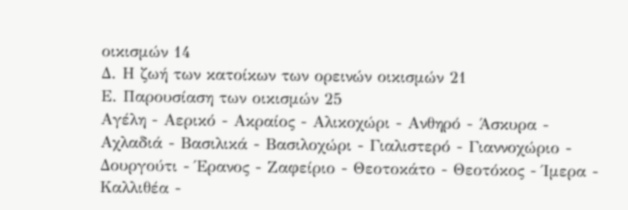οικισμών 14
Δ. Η ζωή των κατοίκων των ορεινών οικισμών 21
Ε. Παρουσίαση των οικισμών 25
Αγέλη - Αερικό - Ακραίος - Αλικοχώρι - Ανθηρό - Άσκυρα - Αχλαδιά - Βασιλικά - Βασιλοχώρι - Γιαλιστερό - Γιαννοχώριο - Δουργούτι - Έρανος - Ζαφείριο - Θεοτοκάτο - Θεοτόκος - Ίμερα - Καλλιθέα -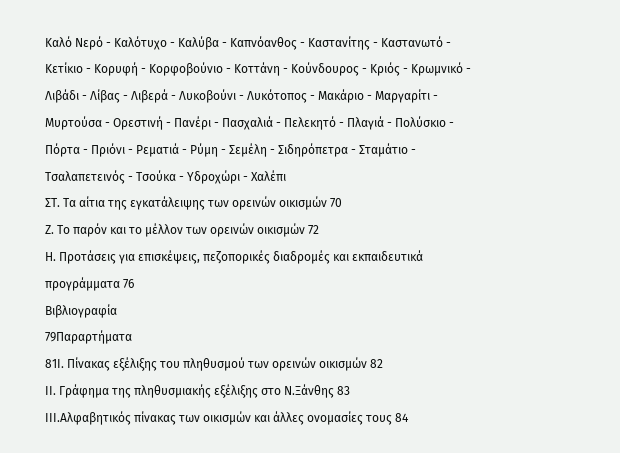Καλό Νερό - Καλότυχο - Καλύβα - Καπνόανθος - Καστανίτης - Καστανωτό - Κετίκιο - Κορυφή - Κορφοβούνιο - Κοττάνη - Κούνδουρος - Κριός - Κρωμνικό - Λιβάδι - Λίβας - Λιβερά - Λυκοβούνι - Λυκότοπος - Μακάριο - Μαργαρίτι - Μυρτούσα - Ορεστινή - Πανέρι - Πασχαλιά - Πελεκητό - Πλαγιά - Πολύσκιο - Πόρτα - Πριόνι - Ρεματιά - Ρύμη - Σεμέλη - Σιδηρόπετρα - Σταμάτιο - Τσαλαπετεινός - Τσούκα - Υδροχώρι - Χαλέπι
ΣΤ. Τα αίτια της εγκατάλειψης των ορεινών οικισμών 70
Ζ. Το παρόν και το μέλλον των ορεινών οικισμών 72
Η. Προτάσεις για επισκέψεις, πεζοπορικές διαδρομές και εκπαιδευτικά
προγράμματα 76
Βιβλιογραφία
79Παραρτήματα
81Ι. Πίνακας εξέλιξης του πληθυσμού των ορεινών οικισμών 82
ΙΙ. Γράφημα της πληθυσμιακής εξέλιξης στο Ν.Ξάνθης 83
ΙΙΙ.Αλφαβητικός πίνακας των οικισμών και άλλες ονομασίες τους 84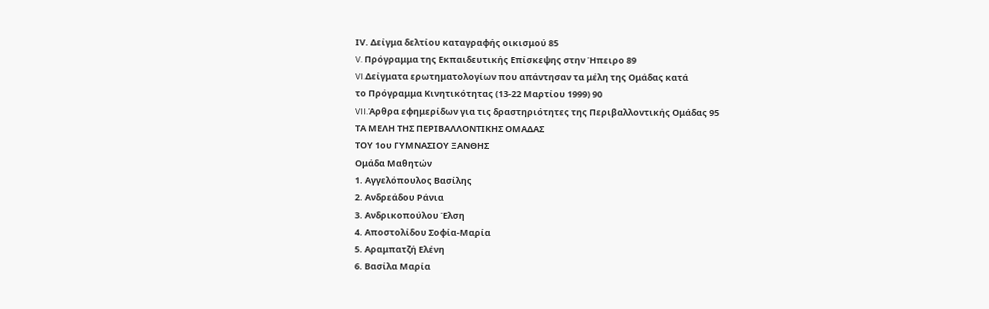ΙV. Δείγμα δελτίου καταγραφής οικισμού 85
V. Πρόγραμμα της Εκπαιδευτικής Επίσκεψης στην Ήπειρο 89
VI.Δείγματα ερωτηματολογίων που απάντησαν τα μέλη της Ομάδας κατά
το Πρόγραμμα Κινητικότητας (13-22 Μαρτίου 1999) 90
VII.Άρθρα εφημερίδων για τις δραστηριότητες της Περιβαλλοντικής Ομάδας 95
ΤΑ ΜΕΛΗ ΤΗΣ ΠΕΡΙΒΑΛΛΟΝΤΙΚΗΣ ΟΜΑΔΑΣ
ΤΟΥ 1ου ΓΥΜΝΑΣΙΟΥ ΞΑΝΘΗΣ
Ομάδα Μαθητών
1. Αγγελόπουλος Βασίλης
2. Ανδρεάδου Ράνια
3. Ανδρικοπούλου Έλση
4. Αποστολίδου Σοφία-Μαρία
5. Αραμπατζή Ελένη
6. Βασίλα Μαρία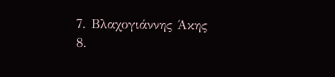7. Βλαχογιάννης Άκης
8.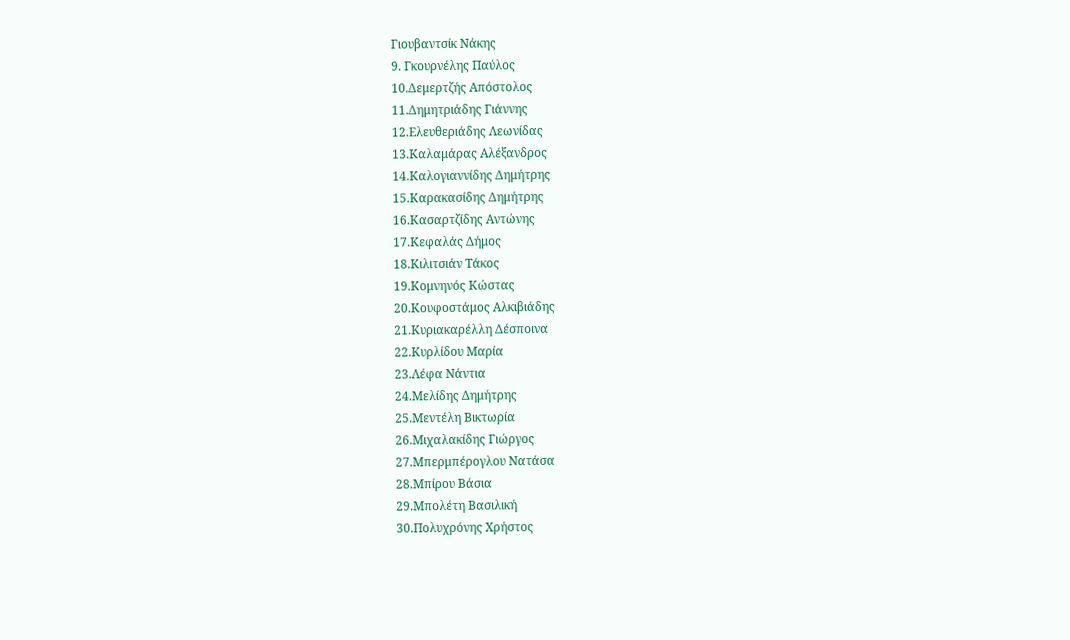Γιουβαντσίκ Νάκης
9. Γκουρνέλης Παύλος
10.Δεμερτζής Απόστολος
11.Δημητριάδης Γιάννης
12.Ελευθεριάδης Λεωνίδας
13.Καλαμάρας Αλέξανδρος
14.Καλογιαννίδης Δημήτρης
15.Καρακασίδης Δημήτρης
16.Κασαρτζίδης Αντώνης
17.Κεφαλάς Δήμος
18.Κιλιτσιάν Τάκος
19.Κομνηνός Κώστας
20.Κουφοστάμος Αλκιβιάδης
21.Κυριακαρέλλη Δέσποινα
22.Κυρλίδου Μαρία
23.Λέφα Νάντια
24.Μελίδης Δημήτρης
25.Μεντέλη Βικτωρία
26.Μιχαλακίδης Γιώργος
27.Μπερμπέρογλου Νατάσα
28.Μπίρου Βάσια
29.Μπολέτη Βασιλική
30.Πολυχρόνης Χρήστος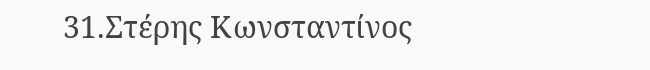31.Στέρης Κωνσταντίνος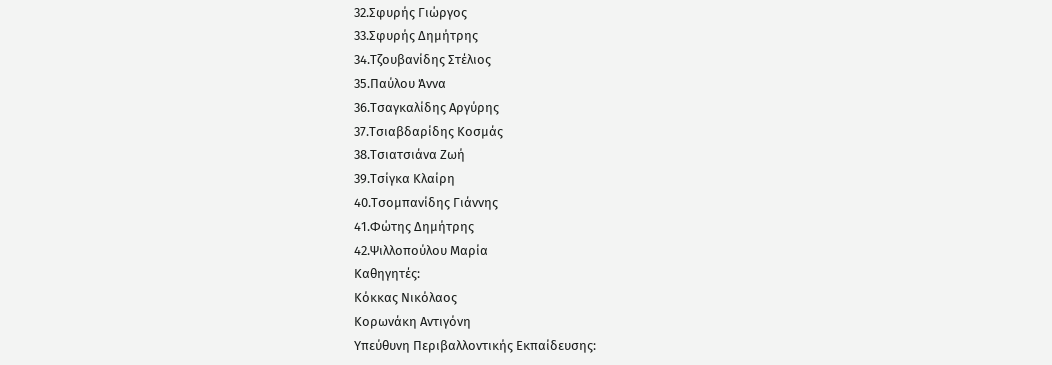32.Σφυρής Γιώργος
33.Σφυρής Δημήτρης
34.Τζουβανίδης Στέλιος
35.Παύλου Άννα
36.Τσαγκαλίδης Αργύρης
37.Τσιαβδαρίδης Κοσμάς
38.Τσιατσιάνα Ζωή
39.Τσίγκα Κλαίρη
40.Τσομπανίδης Γιάννης
41.Φώτης Δημήτρης
42.Ψιλλοπούλου Μαρία
Kαθηγητές:
Κόκκας Νικόλαος
Κορωνάκη Αντιγόνη
Υπεύθυνη Περιβαλλοντικής Εκπαίδευσης: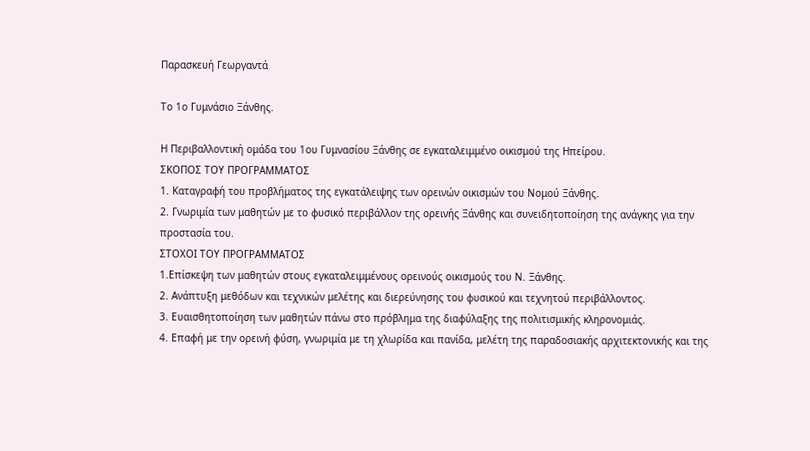Παρασκευή Γεωργαντά

Το 1ο Γυμνάσιο Ξάνθης.

Η Περιβαλλοντική ομάδα του 1ου Γυμνασίου Ξάνθης σε εγκαταλειμμένο οικισμού της Ηπείρου.
ΣΚΟΠΟΣ ΤΟΥ ΠΡΟΓΡΑΜΜΑΤΟΣ
1. Καταγραφή του προβλήματος της εγκατάλειψης των ορεινών οικισμών του Νομού Ξάνθης.
2. Γνωριμία των μαθητών με το φυσικό περιβάλλον της ορεινής Ξάνθης και συνειδητοποίηση της ανάγκης για την προστασία του.
ΣΤΟΧΟΙ ΤΟΥ ΠΡΟΓΡΑΜΜΑΤΟΣ
1.Επίσκεψη των μαθητών στους εγκαταλειμμένους ορεινούς οικισμούς του Ν. Ξάνθης.
2. Ανάπτυξη μεθόδων και τεχνικών μελέτης και διερεύνησης του φυσικού και τεχνητού περιβάλλοντος.
3. Ευαισθητοποίηση των μαθητών πάνω στο πρόβλημα της διαφύλαξης της πολιτισμικής κληρονομιάς.
4. Επαφή με την ορεινή φύση, γνωριμία με τη χλωρίδα και πανίδα, μελέτη της παραδοσιακής αρχιτεκτονικής και της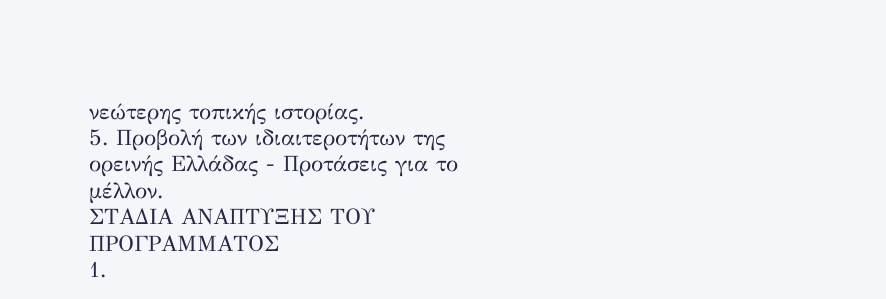νεώτερης τοπικής ιστορίας.
5. Προβολή των ιδιαιτεροτήτων της ορεινής Ελλάδας - Προτάσεις για το μέλλον.
ΣΤΑΔΙΑ ΑΝΑΠΤΥΞΗΣ ΤΟΥ ΠΡΟΓΡΑΜΜΑΤΟΣ
1.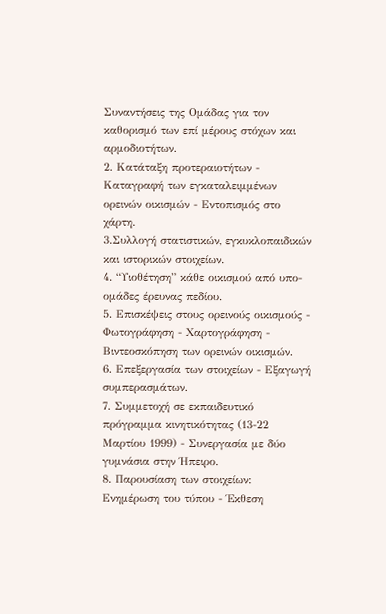Συναντήσεις της Ομάδας για τον καθορισμό των επί μέρους στόχων και αρμοδιοτήτων.
2. Κατάταξη προτεραιοτήτων - Καταγραφή των εγκαταλειμμένων ορεινών οικισμών - Εντοπισμός στο χάρτη.
3.Συλλογή στατιστικών, εγκυκλοπαιδικών και ιστορικών στοιχείων.
4. “Υιοθέτηση” κάθε οικισμού από υπο-ομάδες έρευνας πεδίου.
5. Επισκέψεις στους ορεινούς οικισμούς - Φωτογράφηση - Χαρτογράφηση - Βιντεοσκόπηση των ορεινών οικισμών.
6. Επεξεργασία των στοιχείων - Εξαγωγή συμπερασμάτων.
7. Συμμετοχή σε εκπαιδευτικό πρόγραμμα κινητικότητας (13-22 Μαρτίου 1999) - Συνεργασία με δύο γυμνάσια στην Ήπειρο.
8. Παρουσίαση των στοιχείων: Ενημέρωση του τύπου - Έκθεση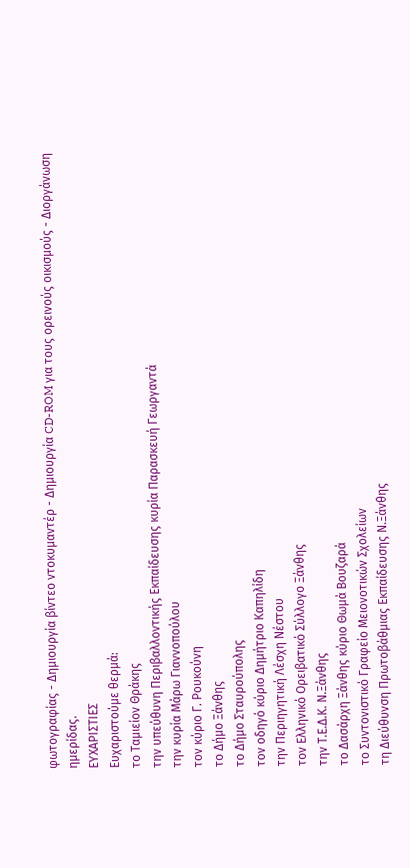φωτογραφίας - Δημιουργία βίντεο ντοκυμαντέρ - Δημιουργία CD-ROM για τους ορεινούς οικισμούς - Διοργάνωση ημερίδας.
ΕΥΧΑΡΙΣΤΙΕΣ
Ευχαριστούμε θερμά:
το Ταμιείον Θράκης
την υπεύθυνη Περιβαλλοντικής Εκπαίδευσης κυρία Παρασκευή Γεωργαντά
την κυρία Μάρω Γιαννοπούλου
τον κύριο Γ. Ρουκούνη
το Δήμο Ξάνθης
το Δήμο Σταυρούπολης
τον οδηγό κύριο Δημήτριο Καπηλίδη
την Περιηγητική Λέσχη Νέστου
τον Ελληνικό Ορειβατικό Σύλλογο Ξάνθης
την Τ.Ε.Δ.Κ. Ν.Ξάνθης
το Δασάρχη Ξάνθης κύριο Θωμά Βουζαρά
το Συντονιστικό Γραφείο Μειονοτικών Σχολείων
τη Διεύθυνση Πρωτοβάθμιας Εκπαίδευσης Ν.Ξάνθης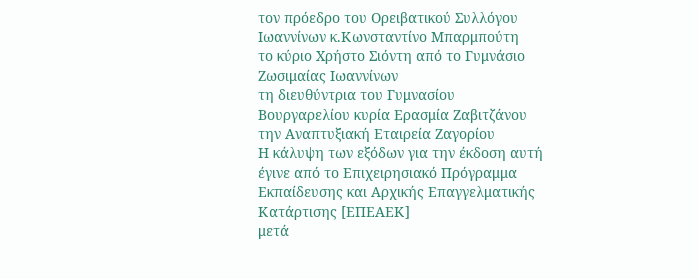τον πρόεδρο του Ορειβατικού Συλλόγου Ιωαννίνων κ.Κωνσταντίνο Μπαρμπούτη
το κύριο Χρήστο Σιόντη από το Γυμνάσιο Ζωσιμαίας Ιωαννίνων
τη διευθύντρια του Γυμνασίου Βουργαρελίου κυρία Ερασμία Ζαβιτζάνου
την Αναπτυξιακή Εταιρεία Ζαγορίου
Η κάλυψη των εξόδων για την έκδοση αυτή έγινε από το Επιχειρησιακό Πρόγραμμα
Εκπαίδευσης και Αρχικής Επαγγελματικής Κατάρτισης [ΕΠΕΑΕΚ]
μετά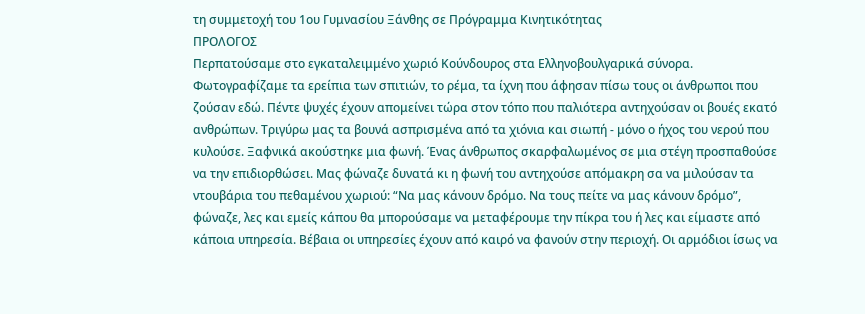τη συμμετοχή του 1ου Γυμνασίου Ξάνθης σε Πρόγραμμα Κινητικότητας
ΠΡΟΛΟΓΟΣ
Περπατούσαμε στο εγκαταλειμμένο χωριό Κούνδουρος στα Ελληνοβουλγαρικά σύνορα. Φωτογραφίζαμε τα ερείπια των σπιτιών, το ρέμα, τα ίχνη που άφησαν πίσω τους οι άνθρωποι που ζούσαν εδώ. Πέντε ψυχές έχουν απομείνει τώρα στον τόπο που παλιότερα αντηχούσαν οι βουές εκατό ανθρώπων. Τριγύρω μας τα βουνά ασπρισμένα από τα χιόνια και σιωπή - μόνο ο ήχος του νερού που κυλούσε. Ξαφνικά ακούστηκε μια φωνή. Ένας άνθρωπος σκαρφαλωμένος σε μια στέγη προσπαθούσε να την επιδιορθώσει. Μας φώναζε δυνατά κι η φωνή του αντηχούσε απόμακρη σα να μιλούσαν τα ντουβάρια του πεθαμένου χωριού: “Να μας κάνουν δρόμο. Να τους πείτε να μας κάνουν δρόμο”, φώναζε, λες και εμείς κάπου θα μπορούσαμε να μεταφέρουμε την πίκρα του ή λες και είμαστε από κάποια υπηρεσία. Βέβαια οι υπηρεσίες έχουν από καιρό να φανούν στην περιοχή. Οι αρμόδιοι ίσως να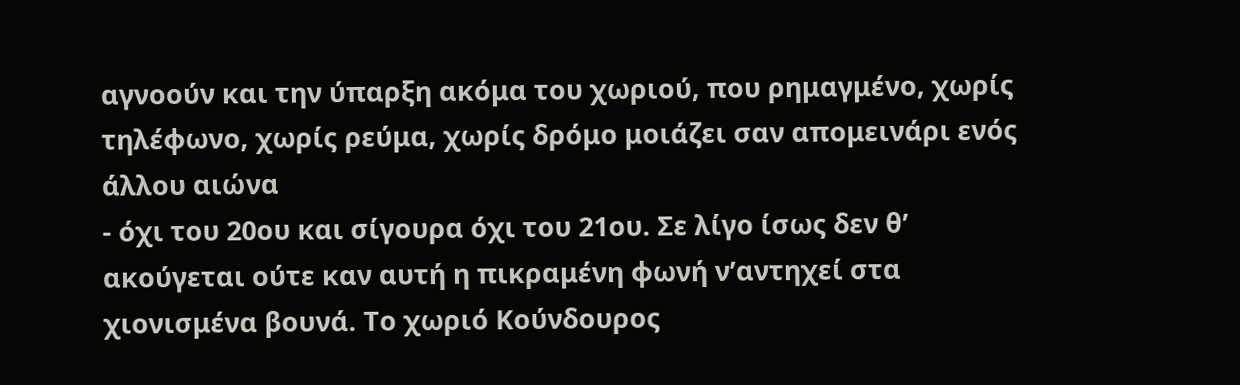αγνοούν και την ύπαρξη ακόμα του χωριού, που ρημαγμένο, χωρίς τηλέφωνο, χωρίς ρεύμα, χωρίς δρόμο μοιάζει σαν απομεινάρι ενός άλλου αιώνα
- όχι του 20ου και σίγουρα όχι του 21ου. Σε λίγο ίσως δεν θ’ ακούγεται ούτε καν αυτή η πικραμένη φωνή ν’αντηχεί στα χιονισμένα βουνά. Το χωριό Κούνδουρος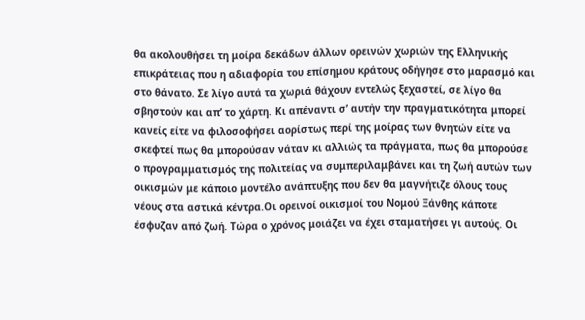θα ακολουθήσει τη μοίρα δεκάδων άλλων ορεινών χωριών της Ελληνικής επικράτειας που η αδιαφορία του επίσημου κράτους οδήγησε στο μαρασμό και στο θάνατο. Σε λίγο αυτά τα χωριά θάχουν εντελώς ξεχαστεί, σε λίγο θα σβηστούν και απ’ το χάρτη. Κι απέναντι σ’ αυτήν την πραγματικότητα μπορεί κανείς είτε να φιλοσοφήσει αορίστως περί της μοίρας των θνητών είτε να σκεφτεί πως θα μπορούσαν νάταν κι αλλιώς τα πράγματα, πως θα μπορούσε ο προγραμματισμός της πολιτείας να συμπεριλαμβάνει και τη ζωή αυτών των οικισμών με κάποιο μοντέλο ανάπτυξης που δεν θα μαγνήτιζε όλους τους νέους στα αστικά κέντρα.Οι ορεινοί οικισμοί του Νομού Ξάνθης κάποτε έσφυζαν από ζωή. Tώρα ο χρόνος μοιάζει να έχει σταματήσει γι αυτούς. Οι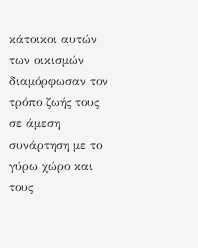κάτοικοι αυτών των οικισμών διαμόρφωσαν τον τρόπο ζωής τους σε άμεση συνάρτηση με το γύρω χώρο και τους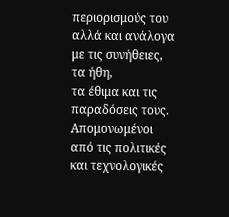περιορισμούς του αλλά και ανάλογα με τις συνήθειες, τα ήθη,
τα έθιμα και τις παραδόσεις τους. Απομονωμένοι από τις πολιτικές και τεχνολογικές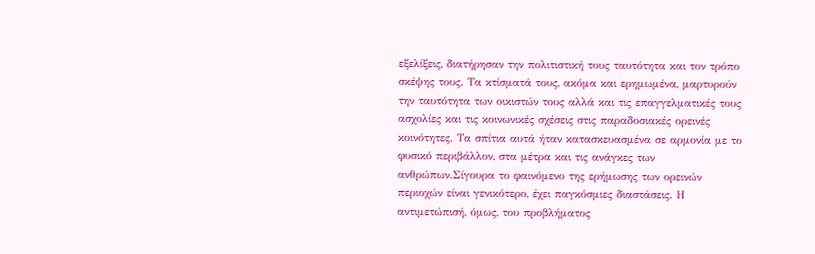εξελίξεις, διατήρησαν την πολιτιστική τους ταυτότητα και τον τρόπο σκέψης τους. Τα κτίσματά τους, ακόμα και ερημωμένα, μαρτυρούν την ταυτότητα των οικιστών τους αλλά και τις επαγγελματικές τους ασχολίες και τις κοινωνικές σχέσεις στις παραδοσιακές ορεινές κοινότητες. Τα σπίτια αυτά ήταν κατασκευασμένα σε αρμονία με το φυσικό περιβάλλον, στα μέτρα και τις ανάγκες των ανθρώπων.Σίγουρα το φαινόμενο της ερήμωσης των ορεινών περιοχών είναι γενικότερο, έχει παγκόσμιες διαστάσεις. Η αντιμετώπισή, όμως, του προβλήματος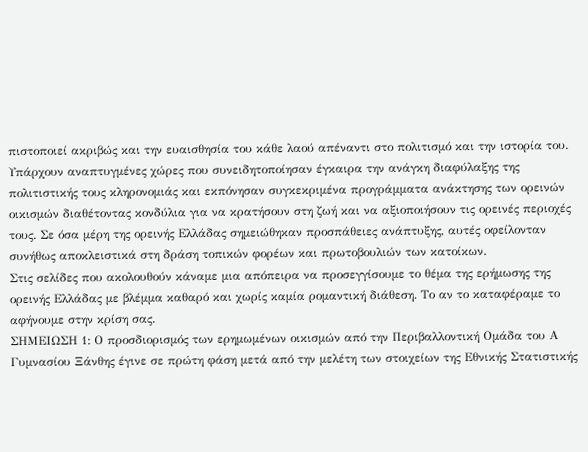πιστοποιεί ακριβώς και την ευαισθησία του κάθε λαού απέναντι στο πολιτισμό και την ιστορία του. Υπάρχουν αναπτυγμένες χώρες που συνειδητοποίησαν έγκαιρα την ανάγκη διαφύλαξης της πολιτιστικής τους κληρονομιάς και εκπόνησαν συγκεκριμένα προγράμματα ανάκτησης των ορεινών οικισμών διαθέτοντας κονδύλια για να κρατήσουν στη ζωή και να αξιοποιήσουν τις ορεινές περιοχές τους. Σε όσα μέρη της ορεινής Ελλάδας σημειώθηκαν προσπάθειες ανάπτυξης, αυτές οφείλονταν συνήθως αποκλειστικά στη δράση τοπικών φορέων και πρωτοβουλιών των κατοίκων.
Στις σελίδες που ακολουθούν κάναμε μια απόπειρα να προσεγγίσουμε το θέμα της ερήμωσης της ορεινής Ελλάδας με βλέμμα καθαρό και χωρίς καμία ρομαντική διάθεση. Το αν το καταφέραμε το αφήνουμε στην κρίση σας.
ΣΗΜΕΙΩΣΗ 1: Ο προσδιορισμός των ερημωμένων οικισμών από την Περιβαλλοντική Ομάδα του Α Γυμνασίου Ξάνθης έγινε σε πρώτη φάση μετά από την μελέτη των στοιχείων της Εθνικής Στατιστικής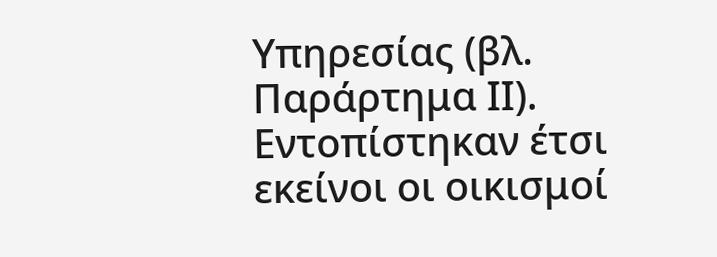Υπηρεσίας (βλ. Παράρτημα ΙΙ). Εντοπίστηκαν έτσι εκείνοι οι οικισμοί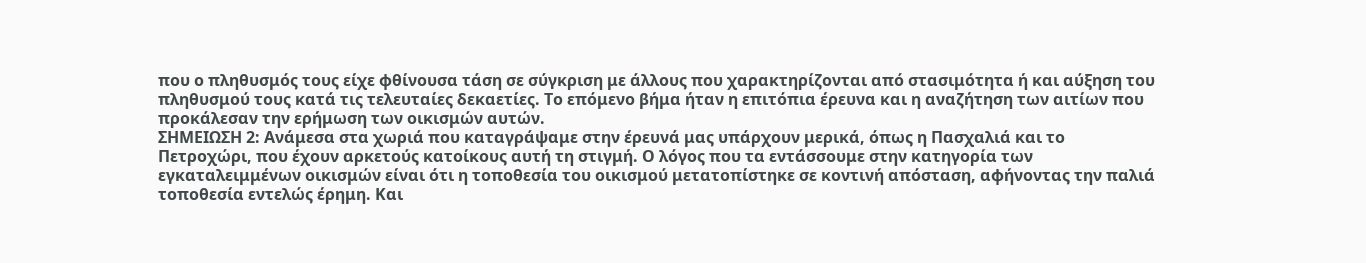που ο πληθυσμός τους είχε φθίνουσα τάση σε σύγκριση με άλλους που χαρακτηρίζονται από στασιμότητα ή και αύξηση του πληθυσμού τους κατά τις τελευταίες δεκαετίες. Το επόμενο βήμα ήταν η επιτόπια έρευνα και η αναζήτηση των αιτίων που προκάλεσαν την ερήμωση των οικισμών αυτών.
ΣΗΜΕΙΩΣΗ 2: Aνάμεσα στα χωριά που καταγράψαμε στην έρευνά μας υπάρχουν μερικά, όπως η Πασχαλιά και το Πετροχώρι, που έχουν αρκετούς κατοίκους αυτή τη στιγμή. Ο λόγος που τα εντάσσουμε στην κατηγορία των εγκαταλειμμένων οικισμών είναι ότι η τοποθεσία του οικισμού μετατοπίστηκε σε κοντινή απόσταση, αφήνοντας την παλιά τοποθεσία εντελώς έρημη. Και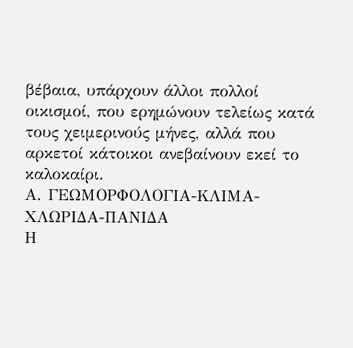βέβαια, υπάρχουν άλλοι πολλοί οικισμοί, που ερημώνουν τελείως κατά τους χειμερινούς μήνες, αλλά που αρκετοί κάτοικοι ανεβαίνουν εκεί το καλοκαίρι.
Α. ΓΕΩΜΟΡΦΟΛΟΓΙΑ-ΚΛΙΜΑ-ΧΛΩΡΙΔΑ-ΠΑΝΙΔΑ
Η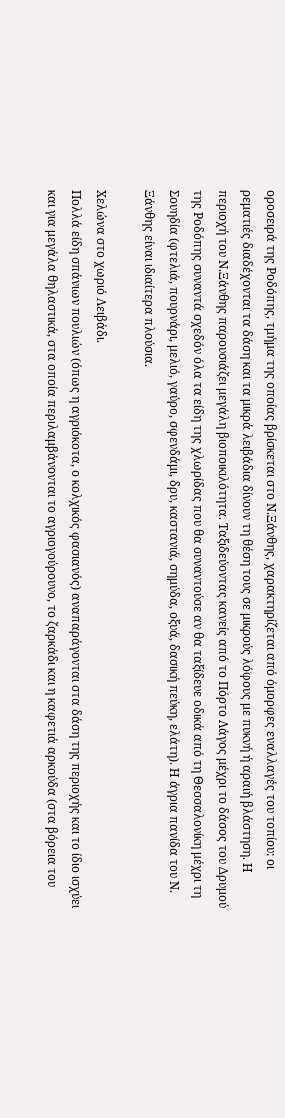οροσειρά της Ροδόπης, τμήμα της οποίας βρίσκεται στο Ν.Ξάνθης, χαρακτηρίζεται από όμορφες εναλλαγές του τοπίου: oι ρεματιές διαδέχονται τα δάση και τα μικρά λειβάδια δίνουν τη θέση τους σε μικρούς λόφους με πυκνή ή αραιή βλάστηση. Η περιοχή του Ν.Ξάνθης παρουσιάζει μεγάλη βιοποικιλότητα. Ταξιδεύοντας κανείς από το Πόρτο Λάγος μέχρι το δάσος του Δρυμού της Ροδόπης συναντά σχεδόν όλα τα είδη της χλωρίδας που θα συναντούσε αν θα ταξίδευε οδικά από τη Θεσσαλονίκη μέχρι τη Σουηδία (φτελιά, πουρνάρι, μελιό, γαύρο, σφενδάμι, δρυ, καστανιά, σημύδα, οξυά, δασική πεύκη, ελάτη). Η άγρια πανίδα του Ν. Ξάνθης είναι ιδιαίτερα πλούσια.

Χελώνα στο χωριό Λειβάδι.
Πολλά είδη σπάνιων πουλιών (όπως η αγριόκοτα, ο κολχικός φασιανός) αναπαράγονται στα δάση της περιοχής και το ίδιο ισχύει και για μεγάλα θηλαστικά, στα οποία περιλαμβάνονται το αγριογούρουνο, το ζαρκάδι και η καφετιά αρκούδα (στα βόρεια του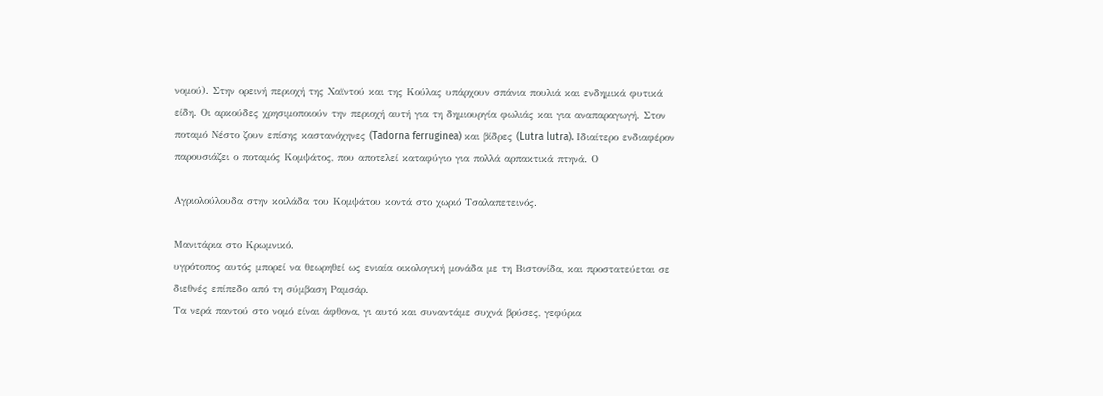νομού). Στην ορεινή περιοχή της Χαϊντού και της Κούλας υπάρχουν σπάνια πουλιά και ενδημικά φυτικά είδη. Οι αρκούδες χρησιμοποιούν την περιοχή αυτή για τη δημιουργία φωλιάς και για αναπαραγωγή. Στον ποταμό Νέστο ζουν επίσης καστανόχηνες (Tadorna ferruginea) και βίδρες (Lutra lutra). Ιδιαίτερο ενδιαφέρον παρουσιάζει ο ποταμός Κομψάτος, που αποτελεί καταφύγιο για πολλά αρπακτικά πτηνά. Ο

Αγριολούλουδα στην κοιλάδα του Κομψάτου κοντά στο χωριό Τσαλαπετεινός.

Μανιτάρια στο Κρωμνικό.
υγρότοπος αυτός μπορεί να θεωρηθεί ως ενιαία οικολογική μονάδα με τη Βιστονίδα, και προστατεύεται σε διεθνές επίπεδο από τη σύμβαση Ραμσάρ.
Τα νερά παντού στο νομό είναι άφθονα, γι αυτό και συναντάμε συχνά βρύσες, γεφύρια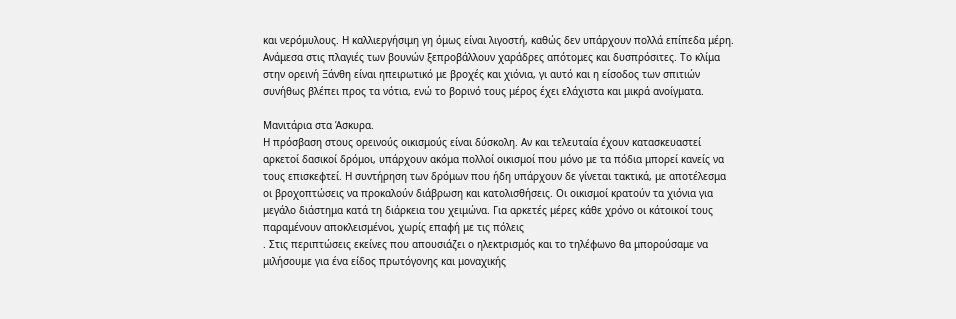και νερόμυλους. Η καλλιεργήσιμη γη όμως είναι λιγοστή, καθώς δεν υπάρχουν πολλά επίπεδα μέρη. Aνάμεσα στις πλαγιές των βουνών ξεπροβάλλουν χαράδρες απότομες και δυσπρόσιτες. Το κλίμα στην ορεινή Ξάνθη είναι ηπειρωτικό με βροχές και χιόνια, γι αυτό και η είσοδος των σπιτιών συνήθως βλέπει προς τα νότια, ενώ το βορινό τους μέρος έχει ελάχιστα και μικρά ανοίγματα.

Μανιτάρια στα Άσκυρα.
Η πρόσβαση στους ορεινούς οικισμούς είναι δύσκολη. Αν και τελευταία έχουν κατασκευαστεί αρκετοί δασικοί δρόμοι, υπάρχουν ακόμα πολλοί οικισμοί που μόνο με τα πόδια μπορεί κανείς να τους επισκεφτεί. Η συντήρηση των δρόμων που ήδη υπάρχουν δε γίνεται τακτικά, με αποτέλεσμα οι βροχοπτώσεις να προκαλούν διάβρωση και κατολισθήσεις. Οι οικισμοί κρατούν τα χιόνια για μεγάλο διάστημα κατά τη διάρκεια του χειμώνα. Για αρκετές μέρες κάθε χρόνο οι κάτοικοί τους παραμένουν αποκλεισμένοι, χωρίς επαφή με τις πόλεις
. Στις περιπτώσεις εκείνες που απουσιάζει ο ηλεκτρισμός και το τηλέφωνο θα μπορούσαμε να μιλήσουμε για ένα είδος πρωτόγονης και μοναχικής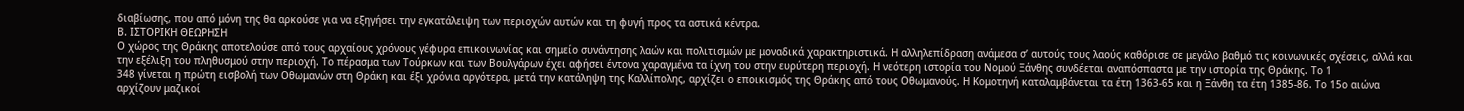διαβίωσης, που από μόνη της θα αρκούσε για να εξηγήσει την εγκατάλειψη των περιοχών αυτών και τη φυγή προς τα αστικά κέντρα.
Β. ΙΣΤΟΡΙΚΗ ΘΕΩΡΗΣΗ
Ο χώρος της Θράκης αποτελούσε από τους αρχαίους χρόνους γέφυρα επικοινωνίας και σημείο συνάντησης λαών και πολιτισμών με μοναδικά χαρακτηριστικά. Η αλληλεπίδραση ανάμεσα σ’ αυτούς τους λαούς καθόρισε σε μεγάλο βαθμό τις κοινωνικές σχέσεις, αλλά και την εξέλιξη του πληθυσμού στην περιοχή. Το πέρασμα των Τούρκων και των Βουλγάρων έχει αφήσει έντονα χαραγμένα τα ίχνη του στην ευρύτερη περιοχή. Η νεότερη ιστορία του Νομού Ξάνθης συνδέεται αναπόσπαστα με την ιστορία της Θράκης. Το 1
348 γίνεται η πρώτη εισβολή των Οθωμανών στη Θράκη και έξι χρόνια αργότερα, μετά την κατάληψη της Καλλίπολης, αρχίζει ο εποικισμός της Θράκης από τους Οθωμανούς. Η Κομοτηνή καταλαμβάνεται τα έτη 1363-65 και η Ξάνθη τα έτη 1385-86. Το 15ο αιώνα αρχίζουν μαζικοί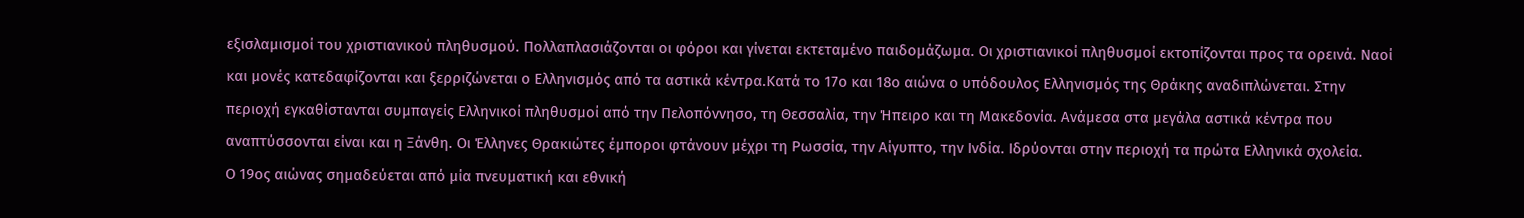εξισλαμισμοί του χριστιανικού πληθυσμού. Πολλαπλασιάζονται οι φόροι και γίνεται εκτεταμένο παιδομάζωμα. Οι χριστιανικοί πληθυσμοί εκτοπίζονται προς τα ορεινά. Ναοί και μονές κατεδαφίζονται και ξερριζώνεται ο Ελληνισμός από τα αστικά κέντρα.Κατά το 17ο και 18ο αιώνα ο υπόδουλος Ελληνισμός της Θράκης αναδιπλώνεται. Στην περιοχή εγκαθίστανται συμπαγείς Ελληνικοί πληθυσμοί από την Πελοπόννησο, τη Θεσσαλία, την Ήπειρο και τη Μακεδονία. Ανάμεσα στα μεγάλα αστικά κέντρα που αναπτύσσονται είναι και η Ξάνθη. Οι Έλληνες Θρακιώτες έμποροι φτάνουν μέχρι τη Ρωσσία, την Αίγυπτο, την Ινδία. Ιδρύονται στην περιοχή τα πρώτα Ελληνικά σχολεία.
Ο 19ος αιώνας σημαδεύεται από μία πνευματική και εθνική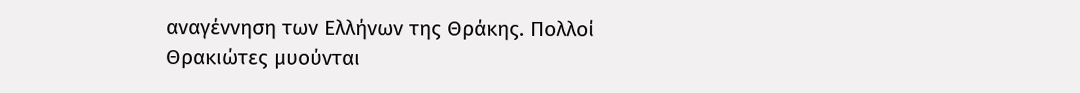αναγέννηση των Ελλήνων της Θράκης. Πολλοί Θρακιώτες μυούνται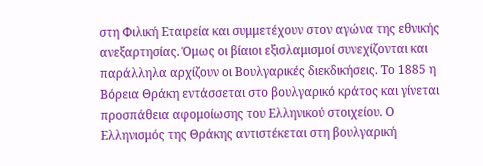στη Φιλική Εταιρεία και συμμετέχουν στον αγώνα της εθνικής ανεξαρτησίας. Όμως οι βίαιοι εξισλαμισμοί συνεχίζονται και παράλληλα αρχίζουν οι Βουλγαρικές διεκδικήσεις. Το 1885 η Βόρεια Θράκη εντάσσεται στο βουλγαρικό κράτος και γίνεται προσπάθεια αφομοίωσης του Ελληνικού στοιχείου. Ο Ελληνισμός της Θράκης αντιστέκεται στη βουλγαρική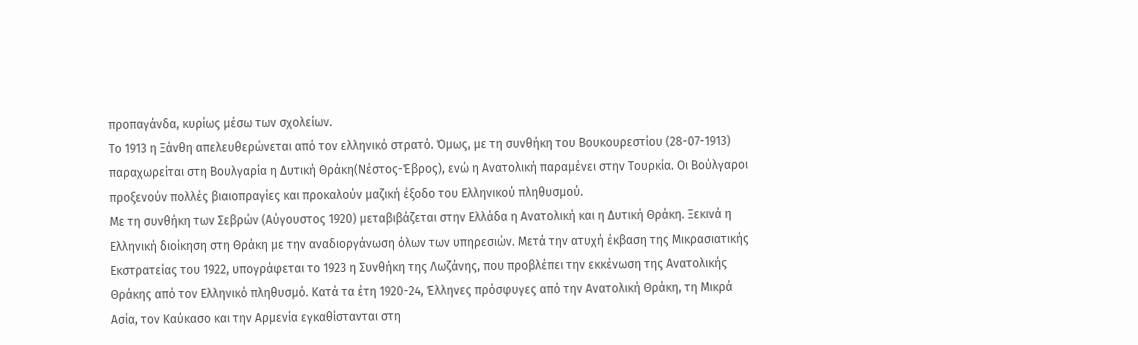προπαγάνδα, κυρίως μέσω των σχολείων.
Το 1913 η Ξάνθη απελευθερώνεται από τον ελληνικό στρατό. Όμως, με τη συνθήκη του Βουκουρεστίου (28-07-1913) παραχωρείται στη Βουλγαρία η Δυτική Θράκη(Νέστος-Έβρος), ενώ η Ανατολική παραμένει στην Τουρκία. Οι Βούλγαροι προξενούν πολλές βιαιοπραγίες και προκαλούν μαζική έξοδο του Ελληνικού πληθυσμού.
Με τη συνθήκη των Σεβρών (Αύγουστος 1920) μεταβιβάζεται στην Ελλάδα η Ανατολική και η Δυτική Θράκη. Ξεκινά η Ελληνική διοίκηση στη Θράκη με την αναδιοργάνωση όλων των υπηρεσιών. Μετά την ατυχή έκβαση της Μικρασιατικής Εκστρατείας του 1922, υπογράφεται το 1923 η Συνθήκη της Λωζάνης, που προβλέπει την εκκένωση της Ανατολικής Θράκης από τον Ελληνικό πληθυσμό. Κατά τα έτη 1920-24, Έλληνες πρόσφυγες από την Ανατολική Θράκη, τη Μικρά Ασία, τον Καύκασο και την Αρμενία εγκαθίστανται στη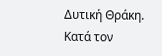Δυτική Θράκη.
Κατά τον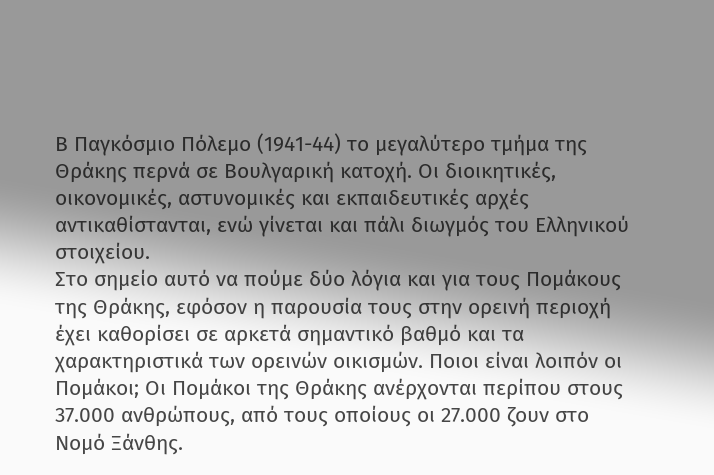Β Παγκόσμιο Πόλεμο (1941-44) το μεγαλύτερο τμήμα της Θράκης περνά σε Βουλγαρική κατοχή. Οι διοικητικές, οικονομικές, αστυνομικές και εκπαιδευτικές αρχές αντικαθίστανται, ενώ γίνεται και πάλι διωγμός του Ελληνικού στοιχείου.
Στο σημείο αυτό να πούμε δύο λόγια και για τους Πομάκους της Θράκης, εφόσον η παρουσία τους στην ορεινή περιοχή έχει καθορίσει σε αρκετά σημαντικό βαθμό και τα χαρακτηριστικά των ορεινών οικισμών. Ποιοι είναι λοιπόν οι Πομάκοι; Οι Πομάκοι της Θράκης ανέρχονται περίπου στους 37.000 ανθρώπους, από τους οποίους οι 27.000 ζουν στο Νομό Ξάνθης.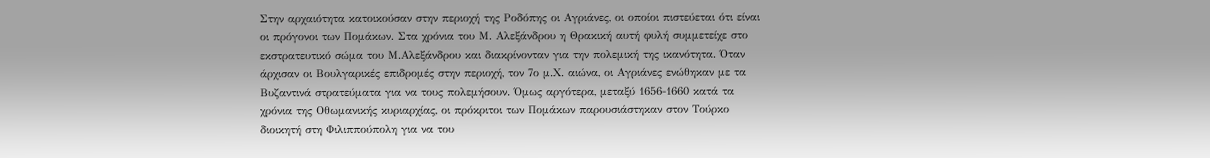Στην αρχαιότητα κατοικούσαν στην περιοχή της Ροδόπης οι Αγριάνες, οι οποίοι πιστεύεται ότι είναι οι πρόγονοι των Πομάκων. Στα χρόνια του Μ. Αλεξάνδρου η Θρακική αυτή φυλή συμμετείχε στο εκστρατευτικό σώμα του Μ.Αλεξάνδρου και διακρίνονταν για την πολεμική της ικανότητα. Όταν άρχισαν οι Βουλγαρικές επιδρομές στην περιοχή, τον 7ο μ.Χ. αιώνα, οι Αγριάνες ενώθηκαν με τα Βυζαντινά στρατεύματα για να τους πολεμήσουν. Όμως αργότερα, μεταξύ 1656-1660 κατά τα χρόνια της Οθωμανικής κυριαρχίας, οι πρόκριτοι των Πομάκων παρουσιάστηκαν στον Τούρκο διοικητή στη Φιλιππούπολη για να του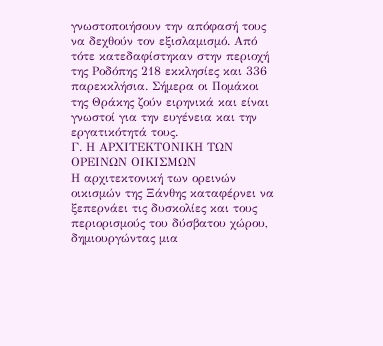γνωστοποιήσουν την απόφασή τους να δεχθούν τον εξισλαμισμό. Από τότε κατεδαφίστηκαν στην περιοχή της Ροδόπης 218 εκκλησίες και 336 παρεκκλήσια. Σήμερα οι Πομάκοι της Θράκης ζούν ειρηνικά και είναι γνωστοί για την ευγένεια και την εργατικότητά τους.
Γ. Η ΑΡΧΙΤΕΚΤΟΝΙΚΗ ΤΩΝ ΟΡΕΙΝΩΝ ΟΙΚΙΣΜΩΝ
Η αρχιτεκτονική των ορεινών οικισμών της Ξάνθης καταφέρνει να ξεπερνάει τις δυσκολίες και τους περιορισμούς του δύσβατου χώρου, δημιουργώντας μια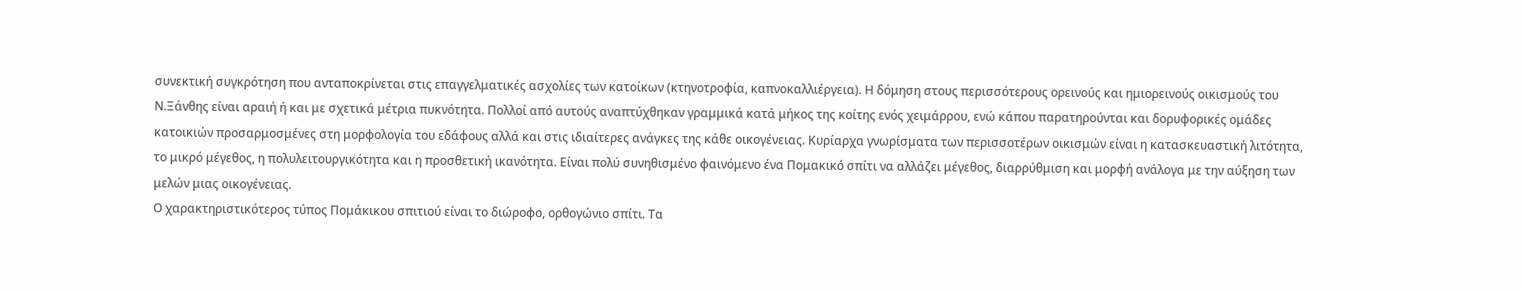συνεκτική συγκρότηση που ανταποκρίνεται στις επαγγελματικές ασχολίες των κατοίκων (κτηνοτροφία, καπνοκαλλιέργεια). Η δόμηση στους περισσότερους ορεινούς και ημιορεινούς οικισμούς του Ν.Ξάνθης είναι αραιή ή και με σχετικά μέτρια πυκνότητα. Πολλοί από αυτούς αναπτύχθηκαν γραμμικά κατά μήκος της κοίτης ενός χειμάρρου, ενώ κάπου παρατηρούνται και δορυφορικές ομάδες κατοικιών προσαρμοσμένες στη μορφολογία του εδάφους αλλά και στις ιδιαίτερες ανάγκες της κάθε οικογένειας. Κυρίαρχα γνωρίσματα των περισσοτέρων οικισμών είναι η κατασκευαστική λιτότητα, το μικρό μέγεθος, η πολυλειτουργικότητα και η προσθετική ικανότητα. Είναι πολύ συνηθισμένο φαινόμενο ένα Πομακικό σπίτι να αλλάζει μέγεθος, διαρρύθμιση και μορφή ανάλογα με την αύξηση των μελών μιας οικογένειας.
Ο χαρακτηριστικότερος τύπος Πομάκικου σπιτιού είναι το διώροφο, ορθογώνιο σπίτι. Τα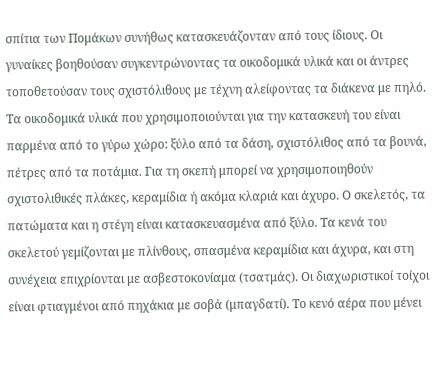σπίτια των Πομάκων συνήθως κατασκευάζονταν από τους ίδιους. Οι γυναίκες βοηθούσαν συγκεντρώνοντας τα οικοδομικά υλικά και οι άντρες τοποθετούσαν τους σχιστόλιθους με τέχνη αλείφοντας τα διάκενα με πηλό. Τα οικοδομικά υλικά που χρησιμοποιούνται για την κατασκευή του είναι παρμένα από το γύρω χώρο: ξύλο από τα δάση, σχιστόλιθος από τα βουνά, πέτρες από τα ποτάμια. Για τη σκεπή μπορεί να χρησιμοποιηθούν σχιστολιθικές πλάκες, κεραμίδια ή ακόμα κλαριά και άχυρο. Ο σκελετός, τα πατώματα και η στέγη είναι κατασκευασμένα από ξύλο. Τα κενά του σκελετού γεμίζονται με πλίνθους, σπασμένα κεραμίδια και άχυρα, και στη συνέχεια επιχρίονται με ασβεστοκονίαμα (τσατμάς). Οι διαχωριστικοί τοίχοι είναι φτιαγμένοι από πηχάκια με σοβά (μπαγδατί). Το κενό αέρα που μένει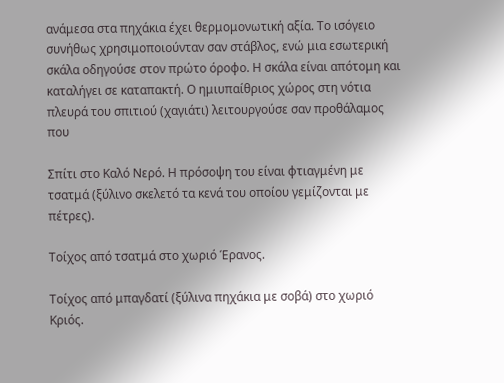ανάμεσα στα πηχάκια έχει θερμομονωτική αξία. Το ισόγειο συνήθως χρησιμοποιούνταν σαν στάβλος, ενώ μια εσωτερική σκάλα οδηγούσε στον πρώτο όροφο. Η σκάλα είναι απότομη και καταλήγει σε καταπακτή. Ο ημιυπαίθριος χώρος στη νότια πλευρά του σπιτιού (χαγιάτι) λειτουργούσε σαν προθάλαμος που

Σπίτι στο Καλό Νερό. Η πρόσοψη του είναι φτιαγμένη με τσατμά (ξύλινο σκελετό τα κενά του οποίου γεμίζονται με πέτρες).

Τοίχος από τσατμά στο χωριό Έρανος.

Τοίχος από μπαγδατί (ξύλινα πηχάκια με σοβά) στο χωριό Κριός.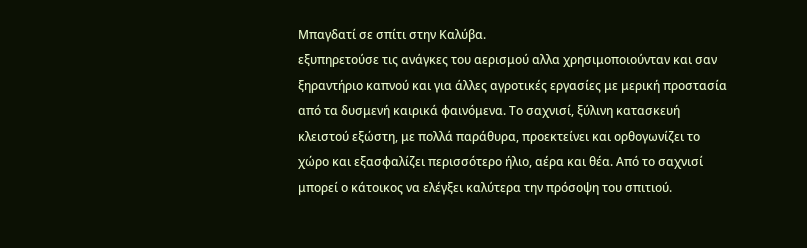Μπαγδατί σε σπίτι στην Καλύβα.
εξυπηρετούσε τις ανάγκες του αερισμού αλλα χρησιμοποιούνταν και σαν ξηραντήριο καπνού και για άλλες αγροτικές εργασίες με μερική προστασία από τα δυσμενή καιρικά φαινόμενα. Το σαχνισί, ξύλινη κατασκευή κλειστού εξώστη, με πολλά παράθυρα, προεκτείνει και ορθογωνίζει το χώρο και εξασφαλίζει περισσότερο ήλιο, αέρα και θέα. Από το σαχνισί μπορεί ο κάτοικος να ελέγξει καλύτερα την πρόσοψη του σπιτιού.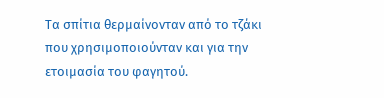Τα σπίτια θερμαίνονταν από το τζάκι που χρησιμοποιούνταν και για την ετοιμασία του φαγητού.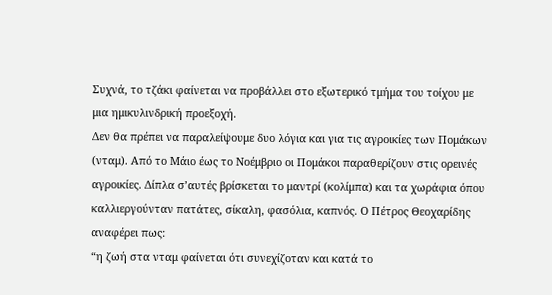Συχνά, το τζάκι φαίνεται να προβάλλει στο εξωτερικό τμήμα του τοίχου με μια ημικυλινδρική προεξοχή.
Δεν θα πρέπει να παραλείψουμε δυο λόγια και για τις αγροικίες των Πομάκων (νταμ). Από το Μάιο έως το Νοέμβριο οι Πομάκοι παραθερίζουν στις ορεινές αγροικίες. Δίπλα σ’αυτές βρίσκεται το μαντρί (κολίμπα) και τα χωράφια όπου καλλιεργούνταν πατάτες, σίκαλη, φασόλια, καπνός. Ο Πέτρος Θεοχαρίδης αναφέρει πως:
“η ζωή στα νταμ φαίνεται ότι συνεχίζοταν και κατά το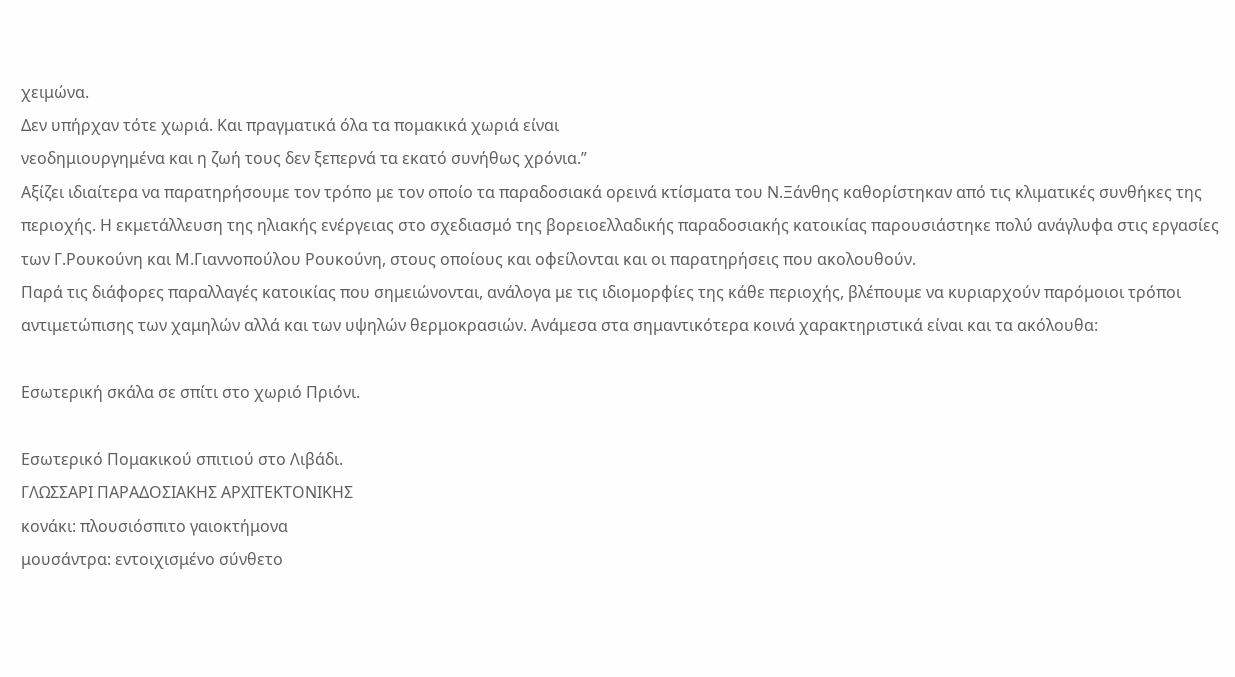χειμώνα.
Δεν υπήρχαν τότε χωριά. Και πραγματικά όλα τα πομακικά χωριά είναι
νεοδημιουργημένα και η ζωή τους δεν ξεπερνά τα εκατό συνήθως χρόνια.”
Αξίζει ιδιαίτερα να παρατηρήσουμε τον τρόπο με τον οποίο τα παραδοσιακά ορεινά κτίσματα του Ν.Ξάνθης καθορίστηκαν από τις κλιματικές συνθήκες της περιοχής. Η εκμετάλλευση της ηλιακής ενέργειας στο σχεδιασμό της βορειοελλαδικής παραδοσιακής κατοικίας παρουσιάστηκε πολύ ανάγλυφα στις εργασίες των Γ.Ρουκούνη και Μ.Γιαννοπούλου Ρουκούνη, στους οποίους και οφείλονται και οι παρατηρήσεις που ακολουθούν.
Παρά τις διάφορες παραλλαγές κατοικίας που σημειώνονται, ανάλογα με τις ιδιομορφίες της κάθε περιοχής, βλέπουμε να κυριαρχούν παρόμοιοι τρόποι αντιμετώπισης των χαμηλών αλλά και των υψηλών θερμοκρασιών. Ανάμεσα στα σημαντικότερα κοινά χαρακτηριστικά είναι και τα ακόλουθα:

Εσωτερική σκάλα σε σπίτι στο χωριό Πριόνι.

Εσωτερικό Πομακικού σπιτιού στο Λιβάδι.
ΓΛΩΣΣΑΡΙ ΠΑΡΑΔΟΣΙΑΚΗΣ ΑΡΧΙΤΕΚΤΟΝΙΚΗΣ
κονάκι: πλουσιόσπιτο γαιοκτήμονα
μουσάντρα: εντοιχισμένο σύνθετο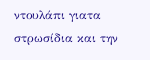ντουλάπι γιατα στρωσίδια και την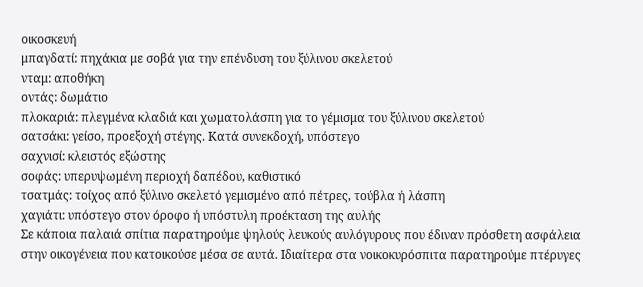οικοσκευή
μπαγδατί: πηχάκια με σοβά για την επένδυση του ξύλινου σκελετού
νταμ: αποθήκη
οντάς: δωμάτιο
πλοκαριά: πλεγμένα κλαδιά και χωματολάσπη για το γέμισμα του ξύλινου σκελετού
σατσάκι: γείσο, προεξοχή στέγης. Κατά συνεκδοχή, υπόστεγο
σαχνισί: κλειστός εξώστης
σοφάς: υπερυψωμένη περιοχή δαπέδου, καθιστικό
τσατμάς: τοίχος από ξύλινο σκελετό γεμισμένο από πέτρες, τούβλα ή λάσπη
χαγιάτι: υπόστεγο στον όροφο ή υπόστυλη προέκταση της αυλής
Σε κάποια παλαιά σπίτια παρατηρούμε ψηλούς λευκούς αυλόγυρους που έδιναν πρόσθετη ασφάλεια στην οικογένεια που κατοικούσε μέσα σε αυτά. Ιδιαίτερα στα νοικοκυρόσπιτα παρατηρούμε πτέρυγες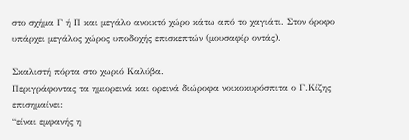στο σχήμα Γ ή Π και μεγάλο ανοικτό χώρο κάτω από το χαγιάτι. Στον όροφο υπάρχει μεγάλος χώρος υποδοχής επισκεπτών (μουσαφίρ οντάς).

Σκαλιστή πόρτα στο χωριό Καλύβα.
Περιγράφοντας τα ημιορεινά και ορεινά διώροφα νοικοκυρόσπιτα ο Γ.Κίζης επισημαίνει:
“είναι εμφανής η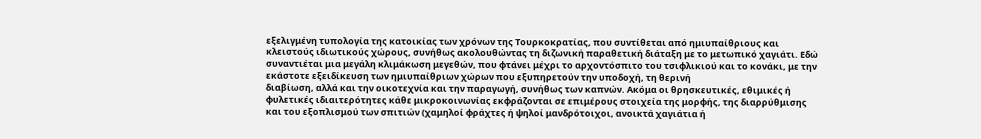εξελιγμένη τυπολογία της κατοικίας των χρόνων της Τουρκοκρατίας, που συντίθεται από ημιυπαίθριους και κλειστούς ιδιωτικούς χώρους, συνήθως ακολουθώντας τη διζωνική παραθετική διάταξη με το μετωπικό χαγιάτι. Εδώ συναντιέται μια μεγάλη κλιμάκωση μεγεθών, που φτάνει μέχρι το αρχοντόσπιτο του τσιφλικιού και το κονάκι, με την εκάστοτε εξειδίκευση των ημιυπαίθριων χώρων που εξυπηρετούν την υποδοχή, τη θερινή
διαβίωση, αλλά και την οικοτεχνία και την παραγωγή, συνήθως των καπνών. Ακόμα οι θρησκευτικές, εθιμικές ή φυλετικές ιδιαιτερότητες κάθε μικροκοινωνίας εκφράζονται σε επιμέρους στοιχεία της μορφής, της διαρρύθμισης και του εξοπλισμού των σπιτιών (χαμηλοί φράχτες ή ψηλοί μανδρότοιχοι, ανοικτά χαγιάτια ή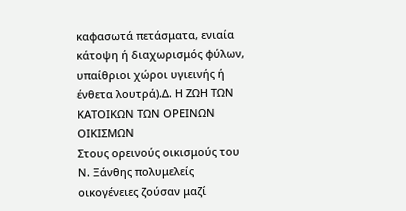καφασωτά πετάσματα, ενιαία κάτοψη ή διαχωρισμός φύλων, υπαίθριοι χώροι υγιεινής ή ένθετα λουτρά).Δ. Η ΖΩΗ ΤΩΝ ΚΑΤΟΙΚΩΝ ΤΩΝ ΟΡΕΙΝΩΝ ΟΙΚΙΣΜΩΝ
Στους ορεινούς οικισμούς του Ν. Ξάνθης πολυμελείς οικογένειες ζούσαν μαζί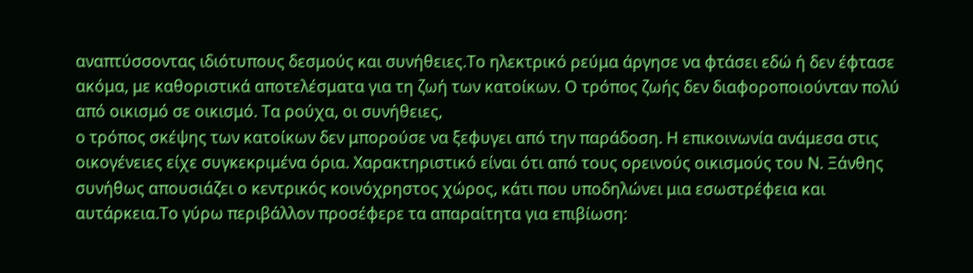αναπτύσσοντας ιδιότυπους δεσμούς και συνήθειες.Το ηλεκτρικό ρεύμα άργησε να φτάσει εδώ ή δεν έφτασε ακόμα, με καθοριστικά αποτελέσματα για τη ζωή των κατοίκων. Ο τρόπος ζωής δεν διαφοροποιούνταν πολύ από οικισμό σε οικισμό. Τα ρούχα, οι συνήθειες,
ο τρόπος σκέψης των κατοίκων δεν μπορούσε να ξεφυγει από την παράδοση. Η επικοινωνία ανάμεσα στις οικογένειες είχε συγκεκριμένα όρια. Χαρακτηριστικό είναι ότι από τους ορεινούς οικισμούς του Ν. Ξάνθης συνήθως απουσιάζει ο κεντρικός κοινόχρηστος χώρος, κάτι που υποδηλώνει μια εσωστρέφεια και αυτάρκεια.Το γύρω περιβάλλον προσέφερε τα απαραίτητα για επιβίωση: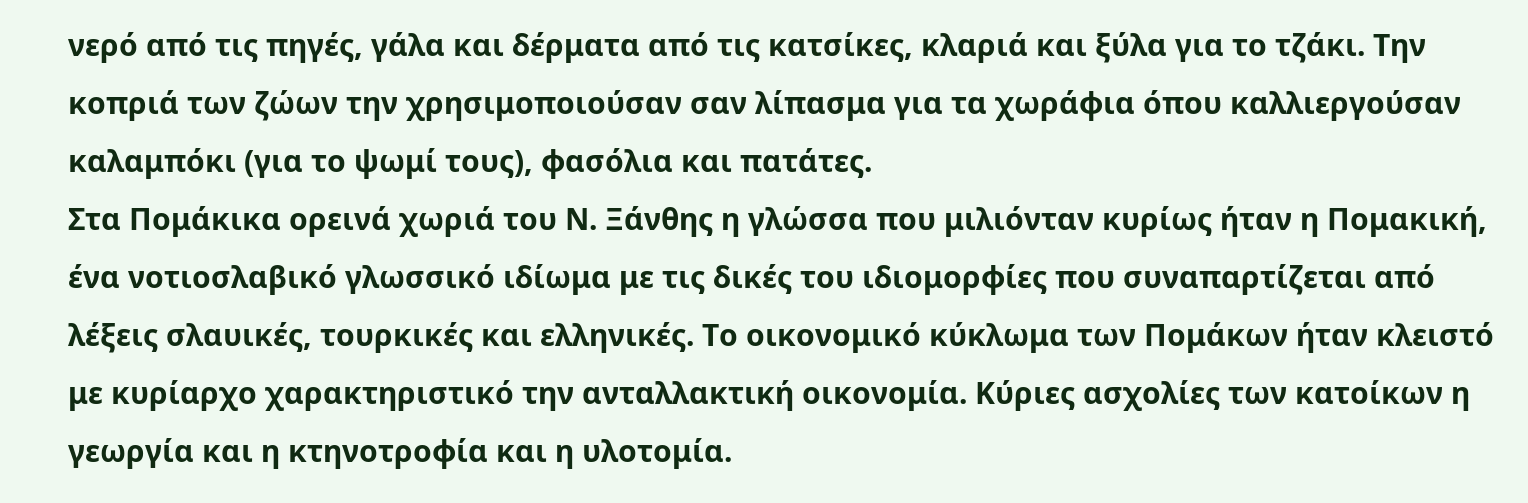νερό από τις πηγές, γάλα και δέρματα από τις κατσίκες, κλαριά και ξύλα για το τζάκι. Την κοπριά των ζώων την χρησιμοποιούσαν σαν λίπασμα για τα χωράφια όπου καλλιεργούσαν καλαμπόκι (για το ψωμί τους), φασόλια και πατάτες.
Στα Πομάκικα ορεινά χωριά του Ν. Ξάνθης η γλώσσα που μιλιόνταν κυρίως ήταν η Πομακική, ένα νοτιοσλαβικό γλωσσικό ιδίωμα με τις δικές του ιδιομορφίες που συναπαρτίζεται από λέξεις σλαυικές, τουρκικές και ελληνικές. Το οικονομικό κύκλωμα των Πομάκων ήταν κλειστό με κυρίαρχο χαρακτηριστικό την ανταλλακτική οικονομία. Κύριες ασχολίες των κατοίκων η γεωργία και η κτηνοτροφία και η υλοτομία.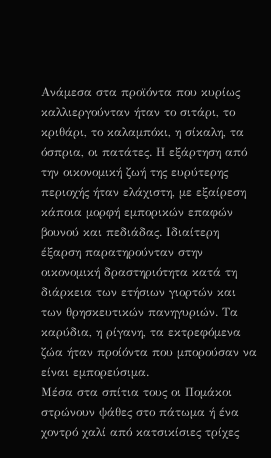Ανάμεσα στα προϊόντα που κυρίως καλλιεργούνταν ήταν το σιτάρι, το κριθάρι, το καλαμπόκι, η σίκαλη, τα όσπρια, οι πατάτες. Η εξάρτηση από την οικονομική ζωή της ευρύτερης περιοχής ήταν ελάχιστη, με εξαίρεση κάποια μορφή εμπορικών επαφών βουνού και πεδιάδας. Ιδιαίτερη έξαρση παρατηρούνταν στην οικονομική δραστηριότητα κατά τη διάρκεια των ετήσιων γιορτών και των θρησκευτικών πανηγυριών. Τα καρύδια, η ρίγανη, τα εκτρεφόμενα ζώα ήταν προίόντα που μπορούσαν να είναι εμπορεύσιμα.
Μέσα στα σπίτια τους οι Πομάκοι στρώνουν ψάθες στο πάτωμα ή ένα χοντρό χαλί από κατσικίσιες τρίχες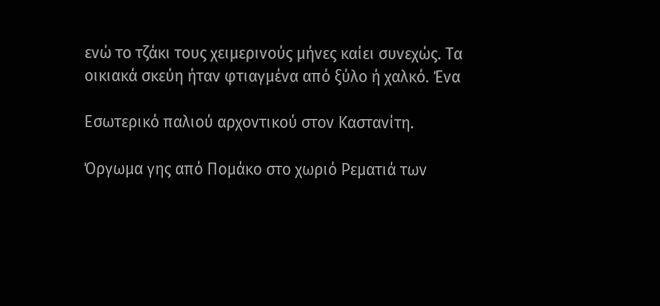ενώ το τζάκι τους χειμερινούς μήνες καίει συνεχώς. Τα οικιακά σκεύη ήταν φτιαγμένα από ξύλο ή χαλκό. Ένα

Εσωτερικό παλιού αρχοντικού στον Καστανίτη.

Όργωμα γης από Πομάκο στο χωριό Ρεματιά των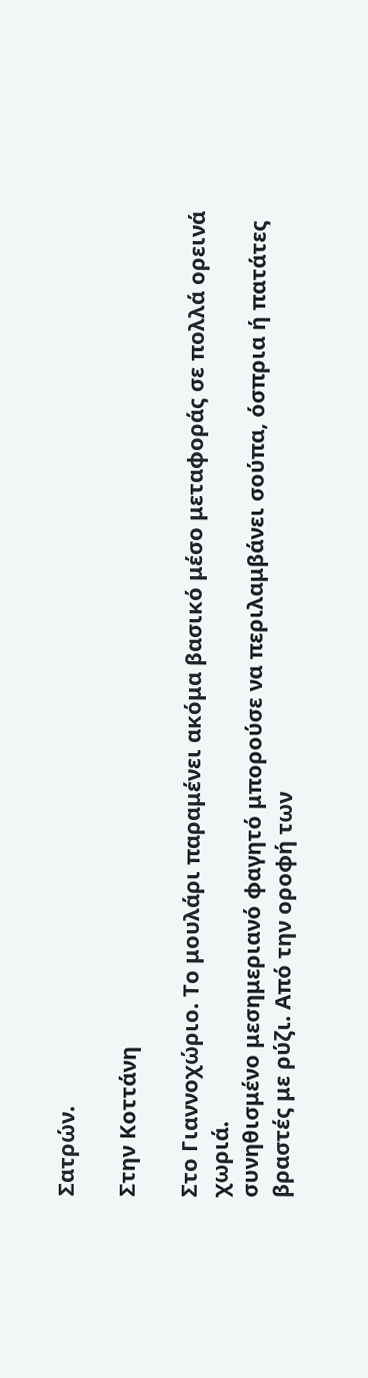Σατρών.

Στην Κοττάνη

Στο Γιαννοχώριο. Το μουλάρι παραμένει ακόμα βασικό μέσο μεταφοράς σε πολλά ορεινά χωριά.
συνηθισμένο μεσημεριανό φαγητό μπορούσε να περιλαμβάνει σούπα, όσπρια ή πατάτες βραστές με ρύζι. Από την οροφή των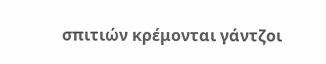σπιτιών κρέμονται γάντζοι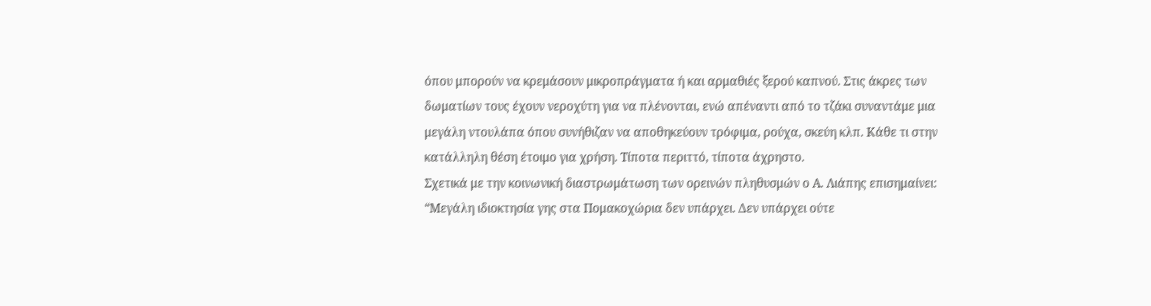όπου μπορούν να κρεμάσουν μικροπράγματα ή και αρμαθιές ξερού καπνού. Στις άκρες των δωματίων τους έχουν νεροχύτη για να πλένονται, ενώ απέναντι από το τζάκι συναντάμε μια μεγάλη ντουλάπα όπου συνήθιζαν να αποθηκεύουν τρόφιμα, ρούχα, σκεύη κλπ. Κάθε τι στην κατάλληλη θέση έτοιμο για χρήση. Τίποτα περιττό, τίποτα άχρηστο.
Σχετικά με την κοινωνική διαστρωμάτωση των ορεινών πληθυσμών ο Α. Λιάπης επισημαίνει:
“Μεγάλη ιδιοκτησία γης στα Πομακοχώρια δεν υπάρχει. Δεν υπάρχει ούτε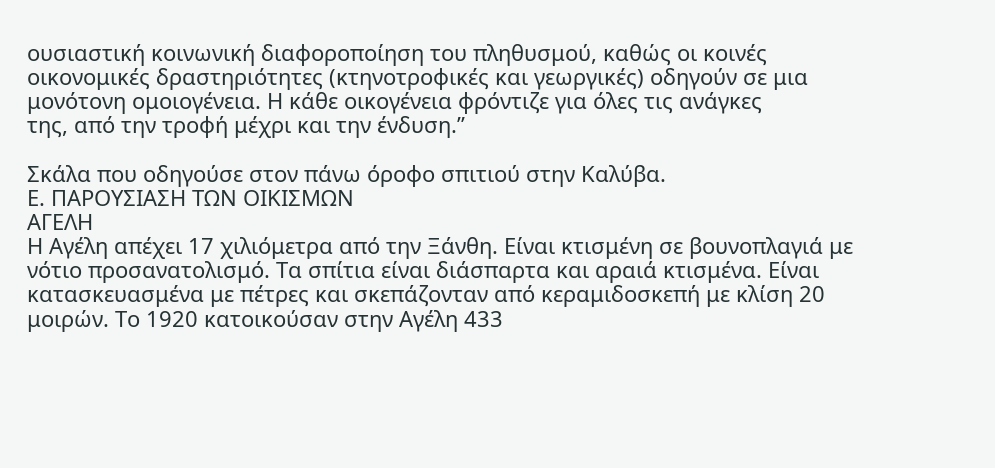ουσιαστική κοινωνική διαφοροποίηση του πληθυσμού, καθώς οι κοινές
οικονομικές δραστηριότητες (κτηνοτροφικές και γεωργικές) οδηγούν σε μια
μονότονη ομοιογένεια. Η κάθε οικογένεια φρόντιζε για όλες τις ανάγκες
της, από την τροφή μέχρι και την ένδυση.”

Σκάλα που οδηγούσε στον πάνω όροφο σπιτιού στην Καλύβα.
Ε. ΠΑΡΟΥΣΙΑΣΗ ΤΩΝ ΟΙΚΙΣΜΩΝ
ΑΓΕΛΗ
Η Αγέλη απέχει 17 χιλιόμετρα από την Ξάνθη. Είναι κτισμένη σε βουνοπλαγιά με νότιο προσανατολισμό. Τα σπίτια είναι διάσπαρτα και αραιά κτισμένα. Είναι κατασκευασμένα με πέτρες και σκεπάζονταν από κεραμιδοσκεπή με κλίση 20 μοιρών. Το 1920 κατοικούσαν στην Αγέλη 433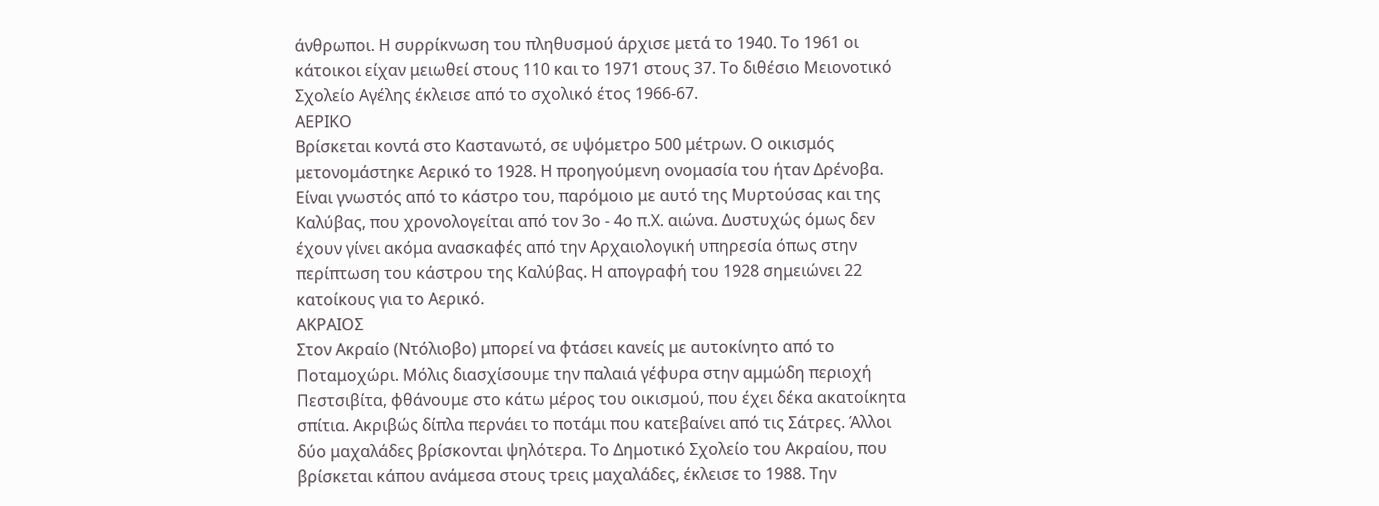άνθρωποι. Η συρρίκνωση του πληθυσμού άρχισε μετά το 1940. Το 1961 οι κάτοικοι είχαν μειωθεί στους 110 και το 1971 στους 37. Το διθέσιο Μειονοτικό Σχολείο Αγέλης έκλεισε από το σχολικό έτος 1966-67.
ΑΕΡΙΚΟ
Βρίσκεται κοντά στο Καστανωτό, σε υψόμετρο 500 μέτρων. Ο οικισμός μετονομάστηκε Αερικό το 1928. Η προηγούμενη ονομασία του ήταν Δρένοβα. Είναι γνωστός από το κάστρο του, παρόμοιο με αυτό της Μυρτούσας και της Καλύβας, που χρονολογείται από τον 3ο - 4ο π.Χ. αιώνα. Δυστυχώς όμως δεν έχουν γίνει ακόμα ανασκαφές από την Αρχαιολογική υπηρεσία όπως στην περίπτωση του κάστρου της Καλύβας. Η απογραφή του 1928 σημειώνει 22 κατοίκους για το Αερικό.
ΑΚΡΑΙΟΣ
Στον Ακραίο (Ντόλιοβο) μπορεί να φτάσει κανείς με αυτοκίνητο από το Ποταμοχώρι. Μόλις διασχίσουμε την παλαιά γέφυρα στην αμμώδη περιοχή Πεστσιβίτα, φθάνουμε στο κάτω μέρος του οικισμού, που έχει δέκα ακατοίκητα σπίτια. Ακριβώς δίπλα περνάει το ποτάμι που κατεβαίνει από τις Σάτρες. Άλλοι δύο μαχαλάδες βρίσκονται ψηλότερα. Το Δημοτικό Σχολείο του Ακραίου, που βρίσκεται κάπου ανάμεσα στους τρεις μαχαλάδες, έκλεισε το 1988. Την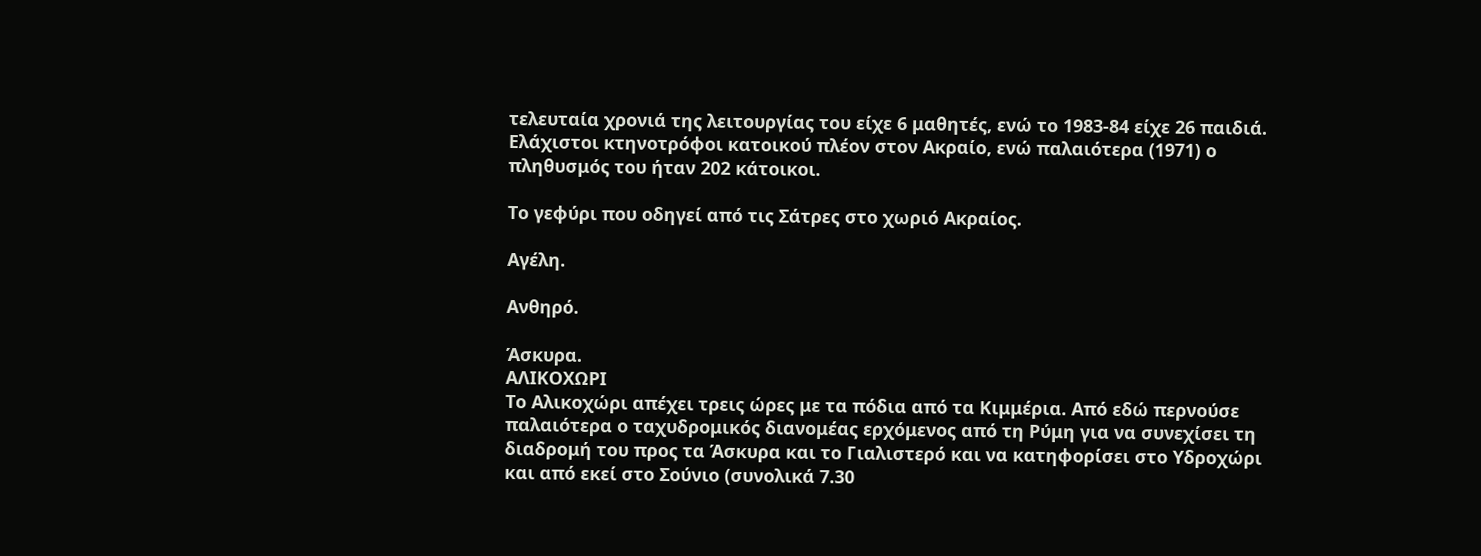τελευταία χρονιά της λειτουργίας του είχε 6 μαθητές, ενώ το 1983-84 είχε 26 παιδιά. Ελάχιστοι κτηνοτρόφοι κατοικού πλέον στον Ακραίο, ενώ παλαιότερα (1971) ο πληθυσμός του ήταν 202 κάτοικοι.

Το γεφύρι που οδηγεί από τις Σάτρες στο χωριό Ακραίος.

Αγέλη.

Ανθηρό.

Άσκυρα.
ΑΛΙΚΟΧΩΡΙ
Το Αλικοχώρι απέχει τρεις ώρες με τα πόδια από τα Κιμμέρια. Από εδώ περνούσε παλαιότερα ο ταχυδρομικός διανομέας ερχόμενος από τη Ρύμη για να συνεχίσει τη διαδρομή του προς τα Άσκυρα και το Γιαλιστερό και να κατηφορίσει στο Υδροχώρι και από εκεί στο Σούνιο (συνολικά 7.30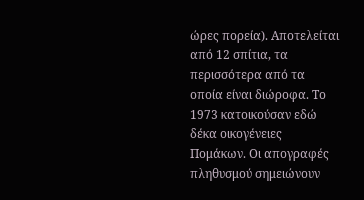ώρες πορεία). Αποτελείται από 12 σπίτια, τα περισσότερα από τα οποία είναι διώροφα. Το 1973 κατοικούσαν εδώ δέκα οικογένειες Πομάκων. Οι απογραφές πληθυσμού σημειώνουν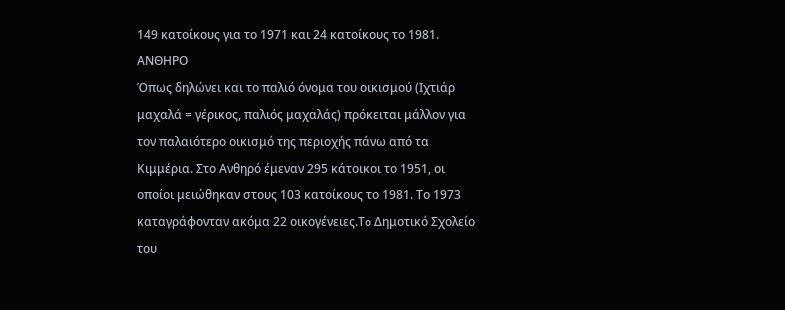149 κατοίκους για το 1971 και 24 κατοίκους το 1981.
ΑΝΘΗΡΟ
Όπως δηλώνει και το παλιό όνομα του οικισμού (Ιχτιάρ μαχαλά = γέρικος, παλιός μαχαλάς) πρόκειται μάλλον για τον παλαιότερο οικισμό της περιοχής πάνω από τα Κιμμέρια. Στο Ανθηρό έμεναν 295 κάτοικοι το 1951, οι οποίοι μειώθηκαν στους 103 κατοίκους το 1981. Το 1973 καταγράφονταν ακόμα 22 οικογένειες.To Δημοτικό Σχολείο του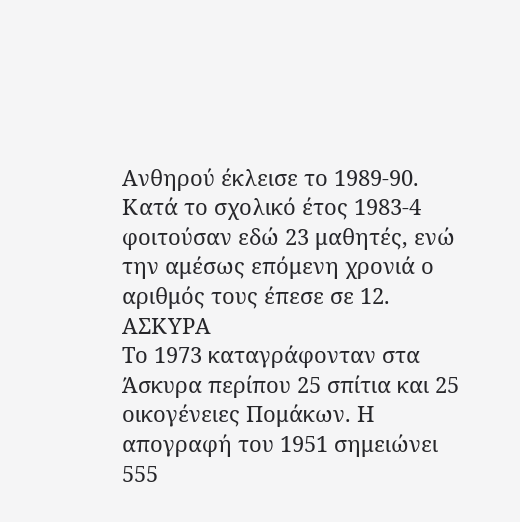Ανθηρού έκλεισε το 1989-90. Κατά το σχολικό έτος 1983-4 φοιτούσαν εδώ 23 μαθητές, ενώ την αμέσως επόμενη χρονιά ο αριθμός τους έπεσε σε 12.
ΑΣΚΥΡΑ
Το 1973 καταγράφονταν στα Άσκυρα περίπου 25 σπίτια και 25 οικογένειες Πομάκων. Η απογραφή του 1951 σημειώνει 555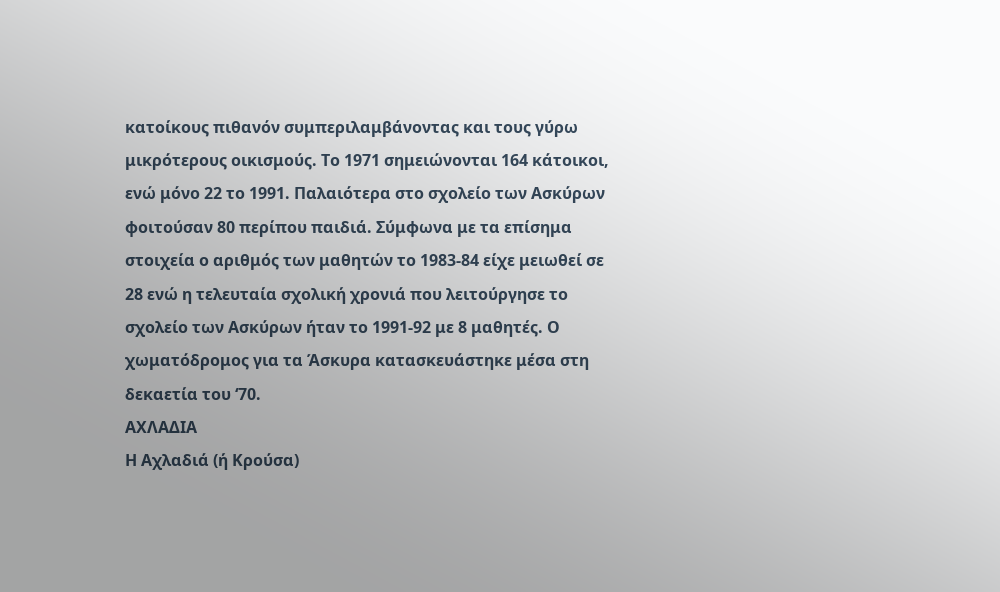κατοίκους πιθανόν συμπεριλαμβάνοντας και τους γύρω μικρότερους οικισμούς. Το 1971 σημειώνονται 164 κάτοικοι, ενώ μόνο 22 το 1991. Παλαιότερα στο σχολείο των Ασκύρων φοιτούσαν 80 περίπου παιδιά. Σύμφωνα με τα επίσημα στοιχεία ο αριθμός των μαθητών το 1983-84 είχε μειωθεί σε 28 ενώ η τελευταία σχολική χρονιά που λειτούργησε το σχολείο των Ασκύρων ήταν το 1991-92 με 8 μαθητές. Ο χωματόδρομος για τα Άσκυρα κατασκευάστηκε μέσα στη δεκαετία του ‘70.
ΑΧΛΑΔΙΑ
Η Αχλαδιά (ή Κρούσα)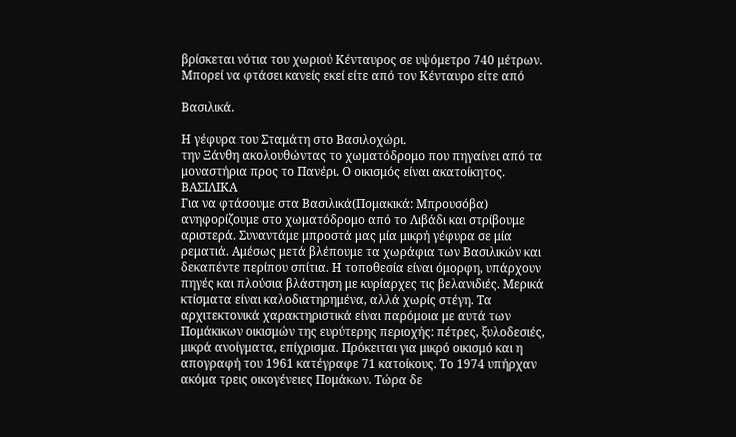βρίσκεται νότια του χωριού Κένταυρος σε υψόμετρο 740 μέτρων. Μπορεί να φτάσει κανείς εκεί είτε από τον Κένταυρο είτε από

Βασιλικά.

Η γέφυρα του Σταμάτη στο Βασιλοχώρι.
την Ξάνθη ακολουθώντας το χωματόδρομο που πηγαίνει από τα μοναστήρια προς το Πανέρι. Ο οικισμός είναι ακατοίκητος.
ΒΑΣΙΛΙΚΑ
Για να φτάσουμε στα Βασιλικά(Πομακικά: Μπρουσόβα) ανηφορίζουμε στο χωματόδρομο από το Λιβάδι και στρίβουμε αριστερά. Συναντάμε μπροστά μας μία μικρή γέφυρα σε μία ρεματιά. Αμέσως μετά βλέπουμε τα χωράφια των Βασιλικών και δεκαπέντε περίπου σπίτια. Η τοποθεσία είναι όμορφη, υπάρχουν πηγές και πλούσια βλάστηση με κυρίαρχες τις βελανιδιές. Μερικά κτίσματα είναι καλοδιατηρημένα, αλλά χωρίς στέγη. Τα αρχιτεκτονικά χαρακτηριστικά είναι παρόμοια με αυτά των Πομάκικων οικισμών της ευρύτερης περιοχής: πέτρες, ξυλοδεσιές, μικρά ανοίγματα, επίχρισμα. Πρόκειται για μικρό οικισμό και η απογραφή του 1961 κατέγραφε 71 κατοίκους. Το 1974 υπήρχαν ακόμα τρεις οικογένειες Πομάκων. Τώρα δε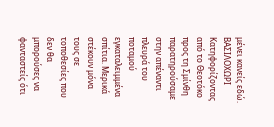μένει κανείς εδώ.
ΒΑΣΙΛΟΧΩΡΙ
Κατηφορίζοντας από το Θεοτόκο προς τη Σμίνθη παρατηρούσαμε στην απέναντι πλευρά του ποταμού εγκαταλειμμένα σπίτια. Μερικά στέκουν μόνα τους σε τοποθεσίες που δεν θα μπορούσες να φανταστείς ότι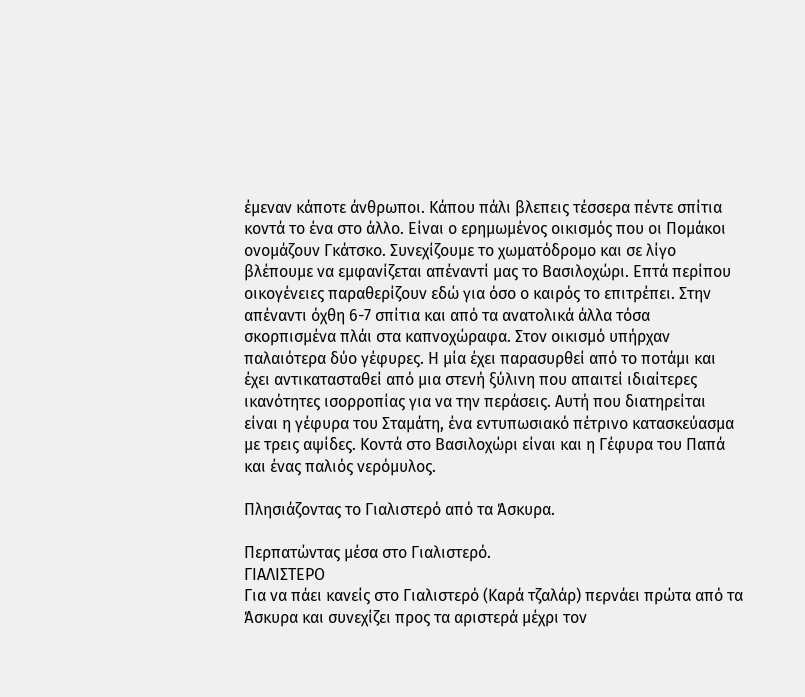έμεναν κάποτε άνθρωποι. Κάπου πάλι βλεπεις τέσσερα πέντε σπίτια κοντά το ένα στο άλλο. Είναι ο ερημωμένος οικισμός που οι Πομάκοι ονομάζουν Γκάτσκο. Συνεχίζουμε το χωματόδρομο και σε λίγο βλέπουμε να εμφανίζεται απέναντί μας το Βασιλοχώρι. Επτά περίπου οικογένειες παραθερίζουν εδώ για όσο ο καιρός το επιτρέπει. Στην απέναντι όχθη 6-7 σπίτια και από τα ανατολικά άλλα τόσα σκορπισμένα πλάι στα καπνοχώραφα. Στον οικισμό υπήρχαν παλαιότερα δύο γέφυρες. Η μία έχει παρασυρθεί από το ποτάμι και έχει αντικατασταθεί από μια στενή ξύλινη που απαιτεί ιδιαίτερες ικανότητες ισορροπίας για να την περάσεις. Αυτή που διατηρείται είναι η γέφυρα του Σταμάτη, ένα εντυπωσιακό πέτρινο κατασκεύασμα με τρεις αψίδες. Κοντά στο Βασιλοχώρι είναι και η Γέφυρα του Παπά και ένας παλιός νερόμυλος.

Πλησιάζοντας το Γιαλιστερό από τα Άσκυρα.

Περπατώντας μέσα στο Γιαλιστερό.
ΓΙΑΛΙΣΤΕΡΟ
Για να πάει κανείς στο Γιαλιστερό (Καρά τζαλάρ) περνάει πρώτα από τα Άσκυρα και συνεχίζει προς τα αριστερά μέχρι τον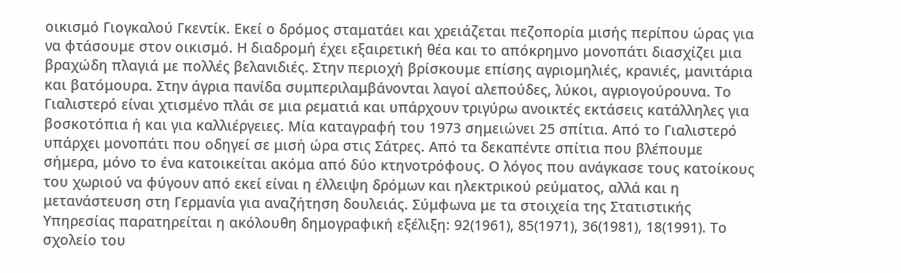οικισμό Γιογκαλού Γκεντίκ. Εκεί ο δρόμος σταματάει και χρειάζεται πεζοπορία μισής περίπου ώρας για να φτάσουμε στον οικισμό. Η διαδρομή έχει εξαιρετική θέα και το απόκρημνο μονοπάτι διασχίζει μια βραχώδη πλαγιά με πολλές βελανιδιές. Στην περιοχή βρίσκουμε επίσης αγριομηλιές, κρανιές, μανιτάρια και βατόμουρα. Στην άγρια πανίδα συμπεριλαμβάνονται λαγοί αλεπούδες, λύκοι, αγριογούρουνα. Το Γιαλιστερό είναι χτισμένο πλάι σε μια ρεματιά και υπάρχουν τριγύρω ανοικτές εκτάσεις κατάλληλες για βοσκοτόπια ή και για καλλιέργειες. Μία καταγραφή του 1973 σημειώνει 25 σπίτια. Από το Γιαλιστερό υπάρχει μονοπάτι που οδηγεί σε μισή ώρα στις Σάτρες. Από τα δεκαπέντε σπίτια που βλέπουμε σήμερα, μόνο το ένα κατοικείται ακόμα από δύο κτηνοτρόφους. Ο λόγος που ανάγκασε τους κατοίκους του χωριού να φύγουν από εκεί είναι η έλλειψη δρόμων και ηλεκτρικού ρεύματος, αλλά και η μετανάστευση στη Γερμανία για αναζήτηση δουλειάς. Σύμφωνα με τα στοιχεία της Στατιστικής Υπηρεσίας παρατηρείται η ακόλουθη δημογραφική εξέλιξη: 92(1961), 85(1971), 36(1981), 18(1991). Το σχολείο του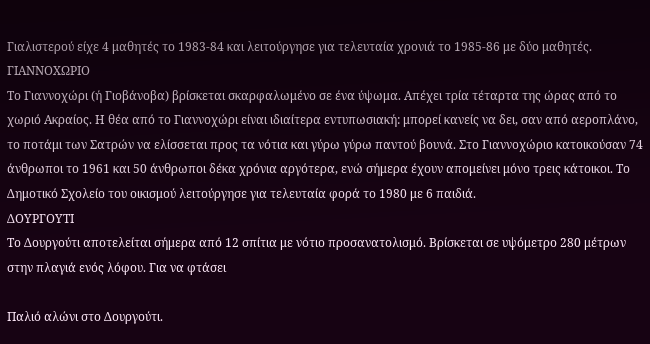Γιαλιστερού είχε 4 μαθητές το 1983-84 και λειτούργησε για τελευταία χρονιά το 1985-86 με δύο μαθητές.
ΓΙΑΝΝΟΧΩΡΙΟ
Το Γιαννοχώρι (ή Γιοβάνοβα) βρίσκεται σκαρφαλωμένο σε ένα ύψωμα. Απέχει τρία τέταρτα της ώρας από το χωριό Ακραίος. Η θέα από το Γιαννοχώρι είναι ιδιαίτερα εντυπωσιακή: μπορεί κανείς να δει, σαν από αεροπλάνο, το ποτάμι των Σατρών να ελίσσεται προς τα νότια και γύρω γύρω παντού βουνά. Στο Γιαννοχώριο κατοικούσαν 74 άνθρωποι το 1961 και 50 άνθρωποι δέκα χρόνια αργότερα, ενώ σήμερα έχουν απομείνει μόνο τρεις κάτοικοι. Το Δημοτικό Σχολείο του οικισμού λειτούργησε για τελευταία φορά το 1980 με 6 παιδιά.
ΔΟΥΡΓΟΥΤΙ
Το Δουργούτι αποτελείται σήμερα από 12 σπίτια με νότιο προσανατολισμό. Βρίσκεται σε υψόμετρο 280 μέτρων στην πλαγιά ενός λόφου. Για να φτάσει

Παλιό αλώνι στο Δουργούτι.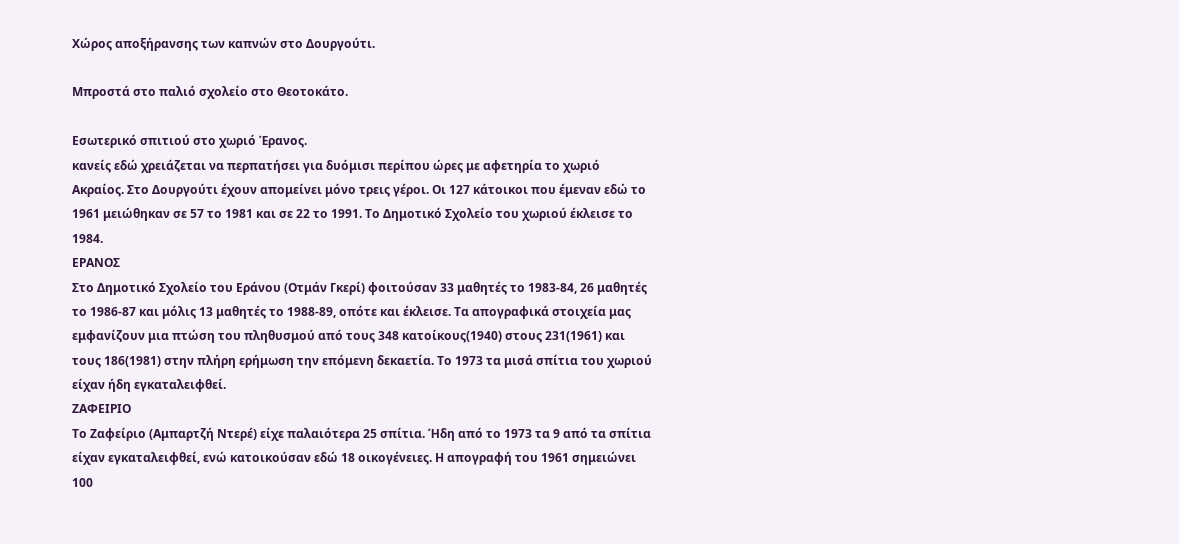Χώρος αποξήρανσης των καπνών στο Δουργούτι.

Μπροστά στο παλιό σχολείο στο Θεοτοκάτο.

Εσωτερικό σπιτιού στο χωριό Έρανος.
κανείς εδώ χρειάζεται να περπατήσει για δυόμισι περίπου ώρες με αφετηρία το χωριό Ακραίος. Στο Δουργούτι έχουν απομείνει μόνο τρεις γέροι. Οι 127 κάτοικοι που έμεναν εδώ το 1961 μειώθηκαν σε 57 το 1981 και σε 22 το 1991. Το Δημοτικό Σχολείο του χωριού έκλεισε το 1984.
ΕΡΑΝΟΣ
Στο Δημοτικό Σχολείο του Εράνου (Οτμάν Γκερί) φοιτούσαν 33 μαθητές το 1983-84, 26 μαθητές το 1986-87 και μόλις 13 μαθητές το 1988-89, οπότε και έκλεισε. Τα απογραφικά στοιχεία μας εμφανίζουν μια πτώση του πληθυσμού από τους 348 κατοίκους(1940) στους 231(1961) και τους 186(1981) στην πλήρη ερήμωση την επόμενη δεκαετία. Το 1973 τα μισά σπίτια του χωριού είχαν ήδη εγκαταλειφθεί.
ΖΑΦΕΙΡΙΟ
Το Ζαφείριο (Αμπαρτζή Ντερέ) είχε παλαιότερα 25 σπίτια. Ήδη από το 1973 τα 9 από τα σπίτια είχαν εγκαταλειφθεί, ενώ κατοικούσαν εδώ 18 οικογένειες. Η απογραφή του 1961 σημειώνει 100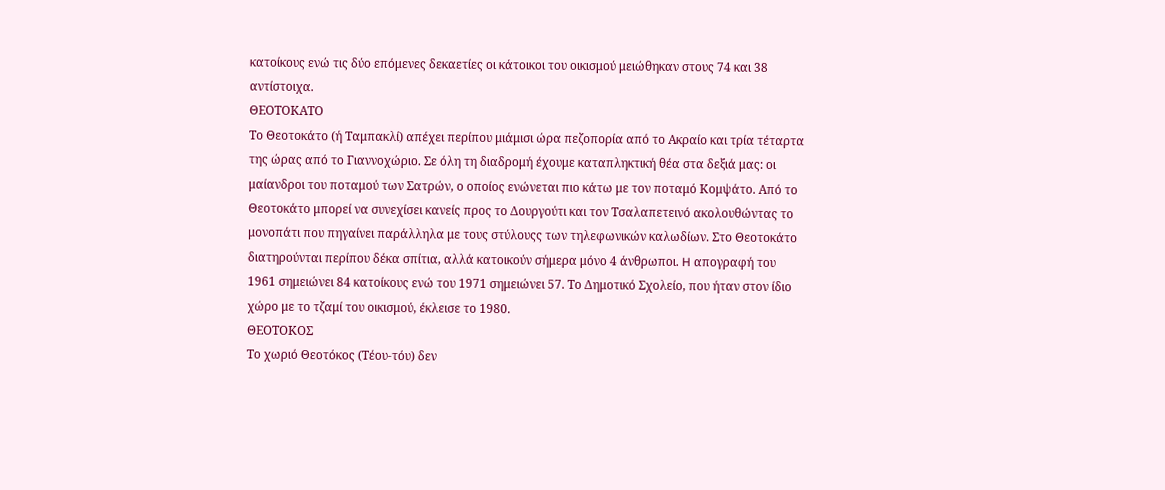κατοίκους ενώ τις δύο επόμενες δεκαετίες οι κάτοικοι του οικισμού μειώθηκαν στους 74 και 38 αντίστοιχα.
ΘΕΟΤΟΚΑΤΟ
Το Θεοτοκάτο (ή Ταμπακλί) απέχει περίπου μιάμισι ώρα πεζοπορία από το Ακραίο και τρία τέταρτα της ώρας από το Γιαννοχώριο. Σε όλη τη διαδρομή έχουμε καταπληκτική θέα στα δεξιά μας: οι μαίανδροι του ποταμού των Σατρών, ο οποίος ενώνεται πιο κάτω με τον ποταμό Κομψάτο. Από το Θεοτοκάτο μπορεί να συνεχίσει κανείς προς το Δουργούτι και τον Τσαλαπετεινό ακολουθώντας το μονοπάτι που πηγαίνει παράλληλα με τους στύλουςς των τηλεφωνικών καλωδίων. Στο Θεοτοκάτο διατηρούνται περίπου δέκα σπίτια, αλλά κατοικούν σήμερα μόνο 4 άνθρωποι. H απογραφή του 1961 σημειώνει 84 κατοίκους ενώ του 1971 σημειώνει 57. Το Δημοτικό Σχολείο, που ήταν στον ίδιο χώρο με το τζαμί του οικισμού, έκλεισε το 1980.
ΘΕΟΤΟΚΟΣ
Το χωριό Θεοτόκος (Τέου-τόυ) δεν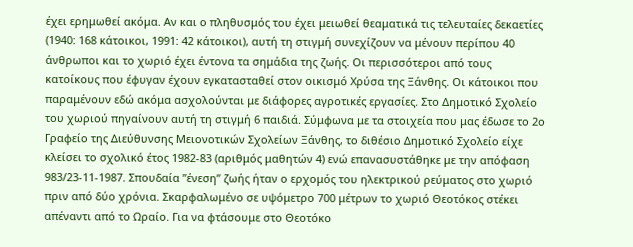έχει ερημωθεί ακόμα. Αν και ο πληθυσμός του έχει μειωθεί θεαματικά τις τελευταίες δεκαετίες (1940: 168 κάτοικοι, 1991: 42 κάτοικοι), αυτή τη στιγμή συνεχίζουν να μένουν περίπου 40 άνθρωποι και το χωριό έχει έντονα τα σημάδια της ζωής. Οι περισσότεροι από τους κατοίκους που έφυγαν έχουν εγκατασταθεί στον οικισμό Χρύσα της Ξάνθης. Οι κάτοικοι που παραμένουν εδώ ακόμα ασχολούνται με διάφορες αγροτικές εργασίες. Στο Δημοτικό Σχολείο του χωριού πηγαίνουν αυτή τη στιγμή 6 παιδιά. Σύμφωνα με τα στοιχεία που μας έδωσε το 2ο Γραφείο της Διεύθυνσης Μειονοτικών Σχολείων Ξάνθης, το διθέσιο Δημοτικό Σχολείο είχε κλείσει το σχολικό έτος 1982-83 (αριθμός μαθητών 4) ενώ επανασυστάθηκε με την απόφαση 983/23-11-1987. Σπουδαία ”ένεση” ζωής ήταν ο ερχομός του ηλεκτρικού ρεύματος στο χωριό πριν από δύο χρόνια. Σκαρφαλωμένο σε υψόμετρο 700 μέτρων το χωριό Θεοτόκος στέκει απέναντι από το Ωραίο. Για να φτάσουμε στο Θεοτόκο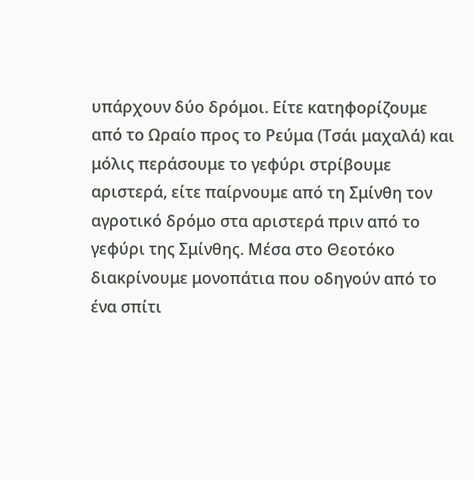υπάρχουν δύο δρόμοι. Είτε κατηφορίζουμε από το Ωραίο προς το Ρεύμα (Τσάι μαχαλά) και μόλις περάσουμε το γεφύρι στρίβουμε αριστερά, είτε παίρνουμε από τη Σμίνθη τον αγροτικό δρόμο στα αριστερά πριν από το γεφύρι της Σμίνθης. Μέσα στο Θεοτόκο διακρίνουμε μονοπάτια που οδηγούν από το ένα σπίτι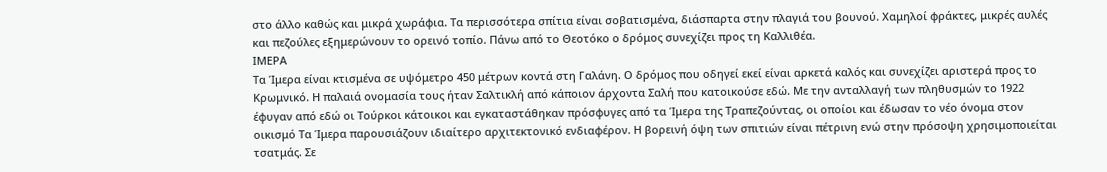στο άλλο καθώς και μικρά χωράφια. Τα περισσότερα σπίτια είναι σοβατισμένα, διάσπαρτα στην πλαγιά του βουνού. Χαμηλοί φράκτες, μικρές αυλές και πεζούλες εξημερώνουν το ορεινό τοπίο. Πάνω από το Θεοτόκο ο δρόμος συνεχίζει προς τη Καλλιθέα.
ΙΜΕΡΑ
Τα Ίμερα είναι κτισμένα σε υψόμετρο 450 μέτρων κοντά στη Γαλάνη. Ο δρόμος που οδηγεί εκεί είναι αρκετά καλός και συνεχίζει αριστερά προς το Κρωμνικό. Η παλαιά ονομασία τους ήταν Σαλτικλή από κάποιον άρχοντα Σαλή που κατοικούσε εδώ. Με την ανταλλαγή των πληθυσμών το 1922 έφυγαν από εδώ οι Τούρκοι κάτοικοι και εγκαταστάθηκαν πρόσφυγες από τα Ίμερα της Τραπεζούντας, οι οποίοι και έδωσαν το νέο όνομα στον οικισμό Τα Ίμερα παρουσιάζουν ιδιαίτερο αρχιτεκτονικό ενδιαφέρον. Η βορεινή όψη των σπιτιών είναι πέτρινη ενώ στην πρόσοψη χρησιμοποιείται τσατμάς. Σε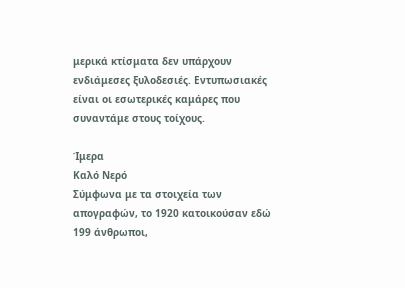μερικά κτίσματα δεν υπάρχουν ενδιάμεσες ξυλοδεσιές. Εντυπωσιακές είναι οι εσωτερικές καμάρες που συναντάμε στους τοίχους.

Ίμερα
Καλό Νερό
Σύμφωνα με τα στοιχεία των απογραφών, το 1920 κατοικούσαν εδώ 199 άνθρωποι,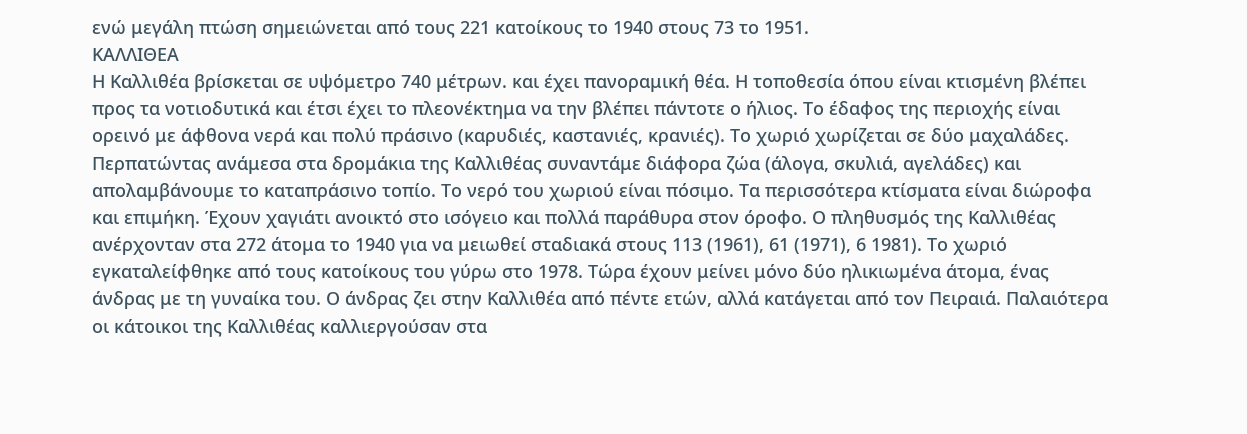ενώ μεγάλη πτώση σημειώνεται από τους 221 κατοίκους το 1940 στους 73 το 1951.
ΚΑΛΛΙΘΕΑ
Η Καλλιθέα βρίσκεται σε υψόμετρο 740 μέτρων. και έχει πανοραμική θέα. Η τοποθεσία όπου είναι κτισμένη βλέπει προς τα νοτιοδυτικά και έτσι έχει το πλεονέκτημα να την βλέπει πάντοτε ο ήλιος. Το έδαφος της περιοχής είναι ορεινό με άφθονα νερά και πολύ πράσινο (καρυδιές, καστανιές, κρανιές). Το χωριό χωρίζεται σε δύο μαχαλάδες. Περπατώντας ανάμεσα στα δρομάκια της Καλλιθέας συναντάμε διάφορα ζώα (άλογα, σκυλιά, αγελάδες) και απολαμβάνουμε το καταπράσινο τοπίο. Το νερό του χωριού είναι πόσιμο. Τα περισσότερα κτίσματα είναι διώροφα και επιμήκη. Έχουν χαγιάτι ανοικτό στο ισόγειο και πολλά παράθυρα στον όροφο. Ο πληθυσμός της Καλλιθέας ανέρχονταν στα 272 άτομα το 1940 για να μειωθεί σταδιακά στους 113 (1961), 61 (1971), 6 1981). Το χωριό εγκαταλείφθηκε από τους κατοίκους του γύρω στο 1978. Τώρα έχουν μείνει μόνο δύο ηλικιωμένα άτομα, ένας άνδρας με τη γυναίκα του. Ο άνδρας ζει στην Καλλιθέα από πέντε ετών, αλλά κατάγεται από τον Πειραιά. Παλαιότερα οι κάτοικοι της Καλλιθέας καλλιεργούσαν στα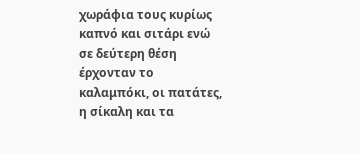χωράφια τους κυρίως καπνό και σιτάρι ενώ σε δεύτερη θέση έρχονταν το καλαμπόκι, οι πατάτες, η σίκαλη και τα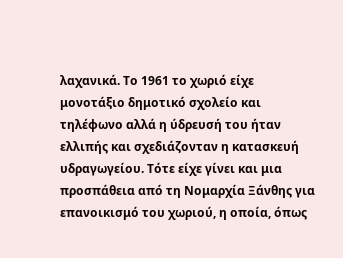λαχανικά. Το 1961 το χωριό είχε μονοτάξιο δημοτικό σχολείο και τηλέφωνο αλλά η ύδρευσή του ήταν ελλιπής και σχεδιάζονταν η κατασκευή υδραγωγείου. Τότε είχε γίνει και μια προσπάθεια από τη Νομαρχία Ξάνθης για επανοικισμό του χωριού, η οποία, όπως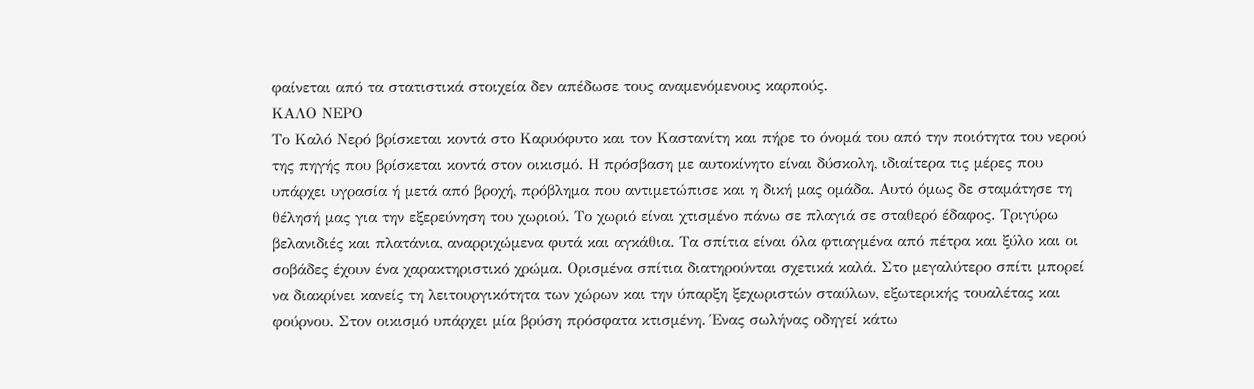φαίνεται από τα στατιστικά στοιχεία δεν απέδωσε τους αναμενόμενους καρπούς.
ΚΑΛΟ ΝΕΡΟ
Το Καλό Νερό βρίσκεται κοντά στο Καρυόφυτο και τον Καστανίτη και πήρε το όνομά του από την ποιότητα του νερού της πηγής που βρίσκεται κοντά στον οικισμό. Η πρόσβαση με αυτοκίνητο είναι δύσκολη, ιδιαίτερα τις μέρες που υπάρχει υγρασία ή μετά από βροχή, πρόβλημα που αντιμετώπισε και η δική μας ομάδα. Αυτό όμως δε σταμάτησε τη θέλησή μας για την εξερεύνηση του χωριού. Το χωριό είναι χτισμένο πάνω σε πλαγιά σε σταθερό έδαφος. Tριγύρω βελανιδιές και πλατάνια, αναρριχώμενα φυτά και αγκάθια. Τα σπίτια είναι όλα φτιαγμένα από πέτρα και ξύλο και οι σοβάδες έχουν ένα χαρακτηριστικό χρώμα. Ορισμένα σπίτια διατηρούνται σχετικά καλά. Στο μεγαλύτερο σπίτι μπορεί να διακρίνει κανείς τη λειτουργικότητα των χώρων και την ύπαρξη ξεχωριστών σταύλων, εξωτερικής τουαλέτας και φούρνου. Στον οικισμό υπάρχει μία βρύση πρόσφατα κτισμένη. Ένας σωλήνας οδηγεί κάτω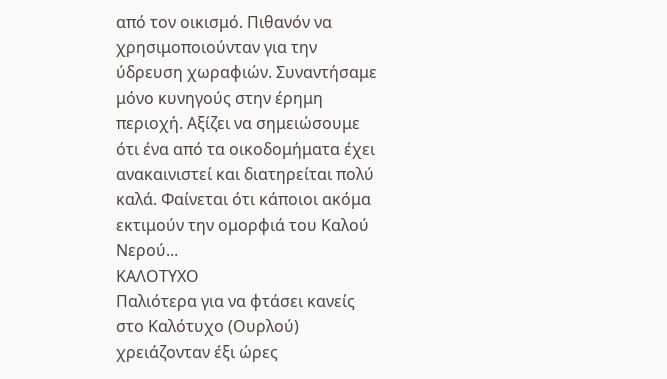από τον οικισμό. Πιθανόν να χρησιμοποιούνταν για την ύδρευση χωραφιών. Συναντήσαμε μόνο κυνηγούς στην έρημη περιοχή. Αξίζει να σημειώσουμε ότι ένα από τα οικοδομήματα έχει ανακαινιστεί και διατηρείται πολύ καλά. Φαίνεται ότι κάποιοι ακόμα εκτιμούν την ομορφιά του Καλού Νερού...
ΚΑΛΟΤΥΧΟ
Παλιότερα για να φτάσει κανείς στο Καλότυχο (Ουρλού) χρειάζονταν έξι ώρες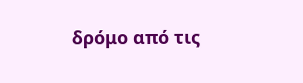δρόμο από τις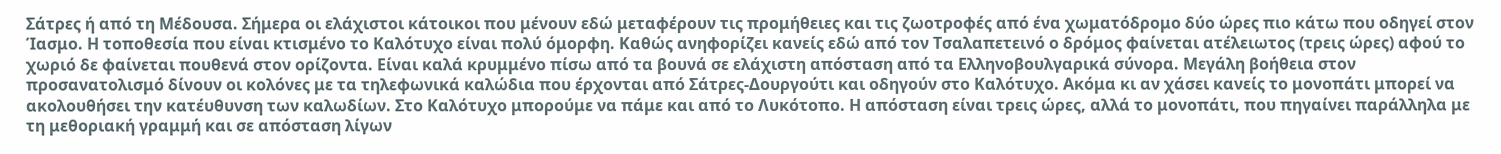Σάτρες ή από τη Μέδουσα. Σήμερα οι ελάχιστοι κάτοικοι που μένουν εδώ μεταφέρουν τις προμήθειες και τις ζωοτροφές από ένα χωματόδρομο δύο ώρες πιο κάτω που οδηγεί στον Ίασμο. Η τοποθεσία που είναι κτισμένο το Καλότυχο είναι πολύ όμορφη. Καθώς ανηφορίζει κανείς εδώ από τον Τσαλαπετεινό ο δρόμος φαίνεται ατέλειωτος (τρεις ώρες) αφού το χωριό δε φαίνεται πουθενά στον ορίζοντα. Είναι καλά κρυμμένο πίσω από τα βουνά σε ελάχιστη απόσταση από τα Ελληνοβουλγαρικά σύνορα. Μεγάλη βοήθεια στον προσανατολισμό δίνουν οι κολόνες με τα τηλεφωνικά καλώδια που έρχονται από Σάτρες-Δουργούτι και οδηγούν στο Καλότυχο. Ακόμα κι αν χάσει κανείς το μονοπάτι μπορεί να ακολουθήσει την κατέυθυνση των καλωδίων. Στο Καλότυχο μπορούμε να πάμε και από το Λυκότοπο. Η απόσταση είναι τρεις ώρες, αλλά το μονοπάτι, που πηγαίνει παράλληλα με τη μεθοριακή γραμμή και σε απόσταση λίγων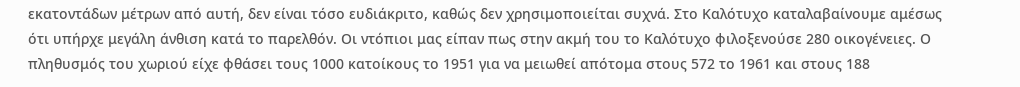εκατοντάδων μέτρων από αυτή, δεν είναι τόσο ευδιάκριτο, καθώς δεν χρησιμοποιείται συχνά. Στο Καλότυχο καταλαβαίνουμε αμέσως ότι υπήρχε μεγάλη άνθιση κατά το παρελθόν. Οι ντόπιοι μας είπαν πως στην ακμή του το Καλότυχο φιλοξενούσε 280 οικογένειες. Ο πληθυσμός του χωριού είχε φθάσει τους 1000 κατοίκους το 1951 για να μειωθεί απότομα στους 572 το 1961 και στους 188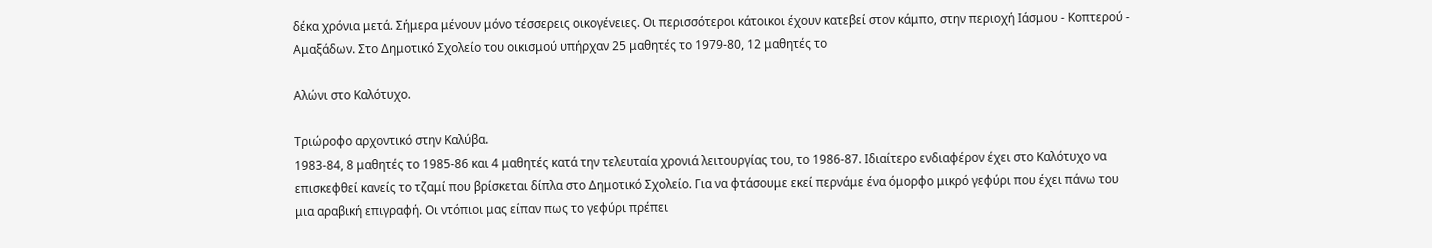δέκα χρόνια μετά. Σήμερα μένουν μόνο τέσσερεις οικογένειες. Οι περισσότεροι κάτοικοι έχουν κατεβεί στον κάμπο, στην περιοχή Ιάσμου - Κοπτερού - Αμαξάδων. Στο Δημοτικό Σχολείο του οικισμού υπήρχαν 25 μαθητές το 1979-80, 12 μαθητές το

Αλώνι στο Καλότυχο.

Τριώροφο αρχοντικό στην Καλύβα.
1983-84, 8 μαθητές το 1985-86 και 4 μαθητές κατά την τελευταία χρονιά λειτουργίας του, το 1986-87. Ιδιαίτερο ενδιαφέρον έχει στο Καλότυχο να επισκεφθεί κανείς το τζαμί που βρίσκεται δίπλα στο Δημοτικό Σχολείο. Για να φτάσουμε εκεί περνάμε ένα όμορφο μικρό γεφύρι που έχει πάνω του μια αραβική επιγραφή. Οι ντόπιοι μας είπαν πως το γεφύρι πρέπει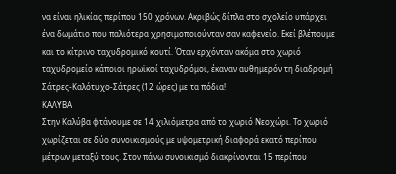να είναι ηλικίας περίπου 150 χρόνων. Ακριβώς δίπλα στο σχολείο υπάρχει ένα δωμάτιο που παλιότερα χρησιμοποιούνταν σαν καφενείο. Εκεί βλέπουμε και το κίτρινο ταχυδρομικό κουτί. Όταν ερχόνταν ακόμα στο χωριό ταχυδρομείο κάποιοι ηρωϊκοί ταχυδρόμοι, έκαναν αυθημερόν τη διαδρομή Σάτρες-Καλότυχο-Σάτρες (12 ώρες) με τα πόδια!
ΚΑΛΥΒΑ
Στην Καλύβα φτάνουμε σε 14 χιλιόμετρα από το χωριό Νεοχώρι. Το χωριό χωρίζεται σε δύο συνοικισμούς με υψομετρική διαφορά εκατό περίπου μέτρων μεταξύ τους. Στον πάνω συνοικισμό διακρίνονται 15 περίπου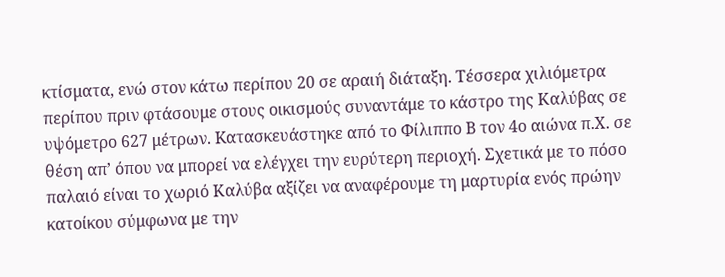κτίσματα, ενώ στον κάτω περίπου 20 σε αραιή διάταξη. Τέσσερα χιλιόμετρα περίπου πριν φτάσουμε στους οικισμούς συναντάμε το κάστρο της Καλύβας σε υψόμετρο 627 μέτρων. Kατασκευάστηκε από το Φίλιππο Β τον 4ο αιώνα π.Χ. σε θέση απ’ όπου να μπορεί να ελέγχει την ευρύτερη περιοχή. Σχετικά με το πόσο παλαιό είναι το χωριό Καλύβα αξίζει να αναφέρουμε τη μαρτυρία ενός πρώην κατοίκου σύμφωνα με την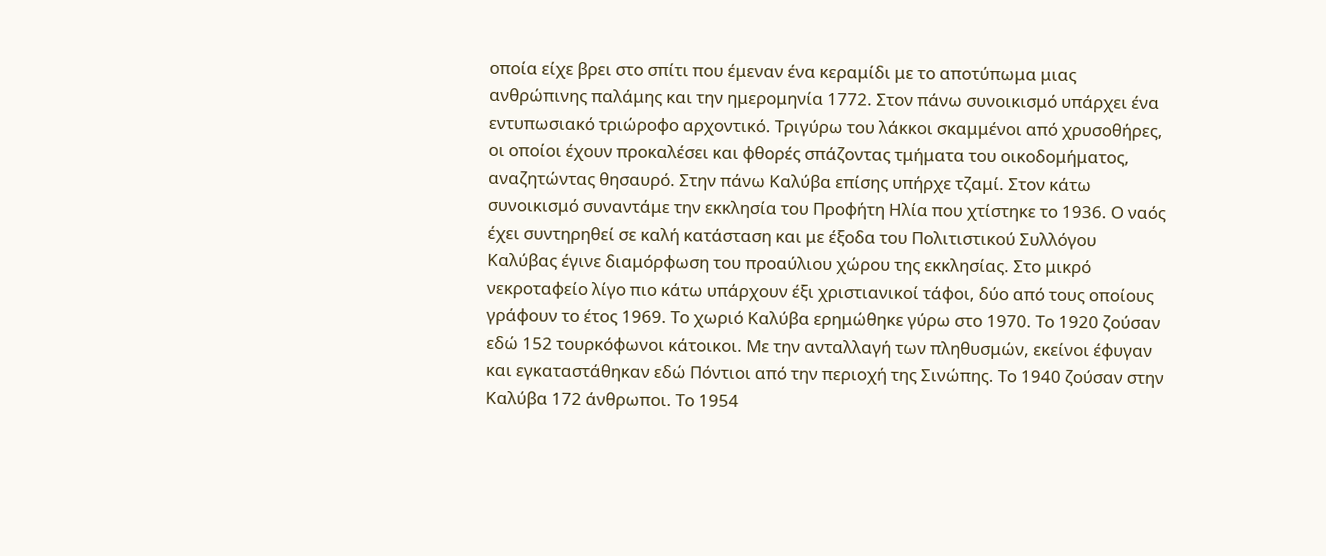οποία είχε βρει στο σπίτι που έμεναν ένα κεραμίδι με το αποτύπωμα μιας ανθρώπινης παλάμης και την ημερομηνία 1772. Στον πάνω συνοικισμό υπάρχει ένα εντυπωσιακό τριώροφο αρχοντικό. Τριγύρω του λάκκοι σκαμμένοι από χρυσοθήρες, οι οποίοι έχουν προκαλέσει και φθορές σπάζοντας τμήματα του οικοδομήματος, αναζητώντας θησαυρό. Στην πάνω Καλύβα επίσης υπήρχε τζαμί. Στον κάτω συνοικισμό συναντάμε την εκκλησία του Προφήτη Ηλία που χτίστηκε το 1936. Ο ναός έχει συντηρηθεί σε καλή κατάσταση και με έξοδα του Πολιτιστικού Συλλόγου Καλύβας έγινε διαμόρφωση του προαύλιου χώρου της εκκλησίας. Στο μικρό νεκροταφείο λίγο πιο κάτω υπάρχουν έξι χριστιανικοί τάφοι, δύο από τους οποίους γράφουν το έτος 1969. Το χωριό Καλύβα ερημώθηκε γύρω στο 1970. Το 1920 ζούσαν εδώ 152 τουρκόφωνοι κάτοικοι. Με την ανταλλαγή των πληθυσμών, εκείνοι έφυγαν και εγκαταστάθηκαν εδώ Πόντιοι από την περιοχή της Σινώπης. Το 1940 ζούσαν στην Καλύβα 172 άνθρωποι. Το 1954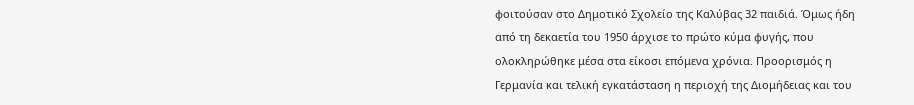φοιτούσαν στο Δημοτικό Σχολείο της Καλύβας 32 παιδιά. Όμως ήδη από τη δεκαετία του 1950 άρχισε το πρώτο κύμα φυγής, που ολοκληρώθηκε μέσα στα είκοσι επόμενα χρόνια. Προορισμός η Γερμανία και τελική εγκατάσταση η περιοχή της Διομήδειας και του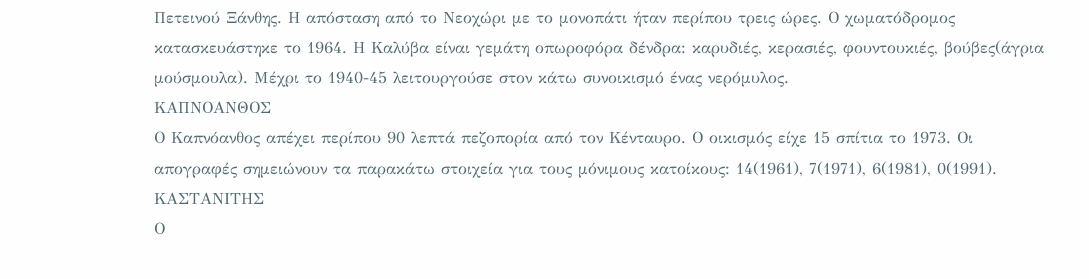Πετεινού Ξάνθης. Η απόσταση από το Νεοχώρι με το μονοπάτι ήταν περίπου τρεις ώρες. Ο χωματόδρομος κατασκευάστηκε το 1964. Η Καλύβα είναι γεμάτη οπωροφόρα δένδρα: καρυδιές, κερασιές, φουντουκιές, βούβες(άγρια μούσμουλα). Μέχρι το 1940-45 λειτουργούσε στον κάτω συνοικισμό ένας νερόμυλος.
ΚΑΠΝΟΑΝΘΟΣ
Ο Καπνόανθος απέχει περίπου 90 λεπτά πεζοπορία από τον Κένταυρο. Ο οικισμός είχε 15 σπίτια το 1973. Οι απογραφές σημειώνουν τα παρακάτω στοιχεία για τους μόνιμους κατοίκους: 14(1961), 7(1971), 6(1981), 0(1991).
ΚΑΣΤΑΝΙΤΗΣ
Ο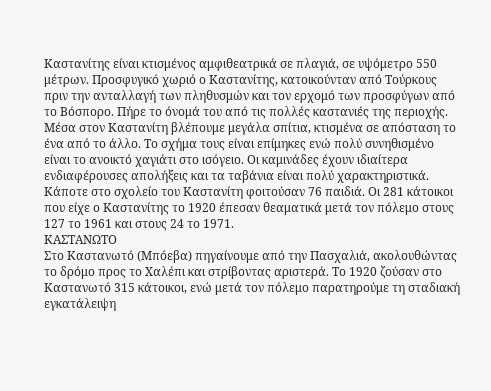Καστανίτης είναι κτισμένος αμφιθεατρικά σε πλαγιά, σε υψόμετρο 550 μέτρων. Προσφυγικό χωριό ο Καστανίτης, κατοικούνταν από Τούρκους πριν την ανταλλαγή των πληθυσμών και τον ερχομό των προσφύγων από το Βόσπορο. Πήρε το όνομά του από τις πολλές καστανιές της περιοχής. Μέσα στον Καστανίτη βλέπουμε μεγάλα σπίτια, κτισμένα σε απόσταση το ένα από το άλλο. Το σχήμα τους είναι επίμηκες ενώ πολύ συνηθισμένο είναι το ανοικτό χαγιάτι στο ισόγειο. Οι καμινάδες έχουν ιδιαίτερα ενδιαφέρουσες απολήξεις και τα ταβάνια είναι πολύ χαρακτηριστικά. Κάποτε στο σχολείο του Καστανίτη φοιτούσαν 76 παιδιά. Οι 281 κάτοικοι που είχε ο Καστανίτης το 1920 έπεσαν θεαματικά μετά τον πόλεμο στους 127 το 1961 και στους 24 το 1971.
ΚΑΣΤΑΝΩΤΟ
Στο Καστανωτό (Μπόεβα) πηγαίνουμε από την Πασχαλιά, ακολουθώντας το δρόμο προς το Χαλέπι και στρίβοντας αριστερά. Το 1920 ζούσαν στο Καστανωτό 315 κάτοικοι, ενώ μετά τον πόλεμο παρατηρούμε τη σταδιακή εγκατάλειψη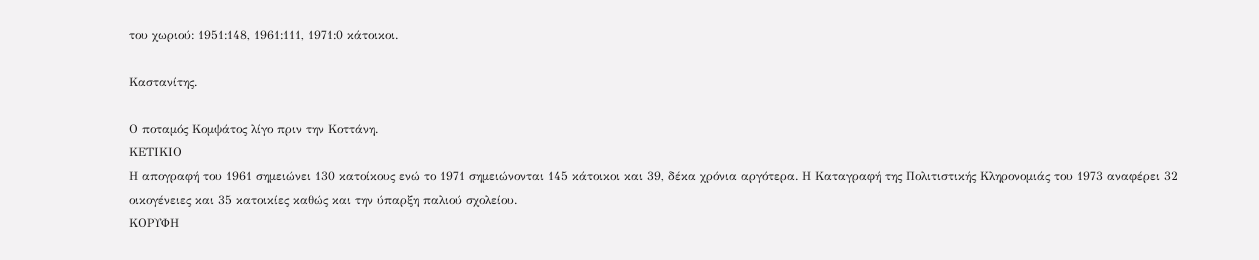του χωριού: 1951:148, 1961:111, 1971:0 κάτοικοι.

Καστανίτης.

Ο ποταμός Κομψάτος λίγο πριν την Κοττάνη.
ΚΕΤΙΚΙΟ
Η απογραφή του 1961 σημειώνει 130 κατοίκους ενώ το 1971 σημειώνονται 145 κάτοικοι και 39, δέκα χρόνια αργότερα. Η Καταγραφή της Πολιτιστικής Κληρονομιάς του 1973 αναφέρει 32 οικογένειες και 35 κατοικίες καθώς και την ύπαρξη παλιού σχολείου.
ΚΟΡΥΦΗ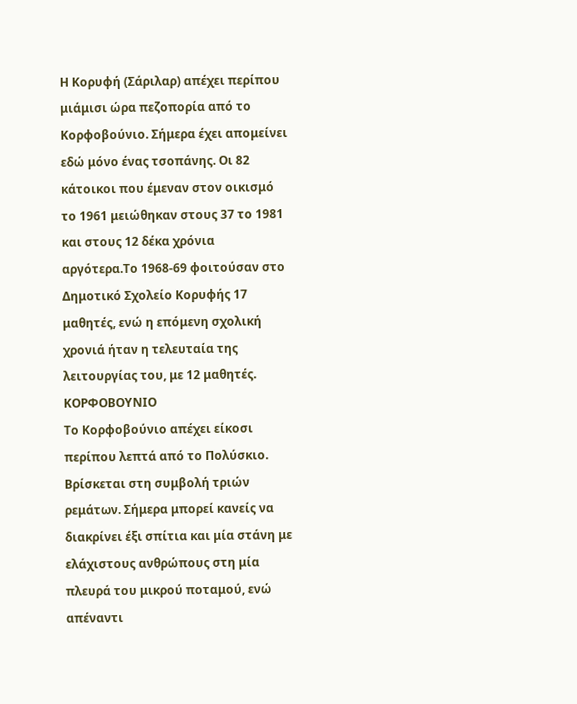Η Κορυφή (Σάριλαρ) απέχει περίπου μιάμισι ώρα πεζοπορία από το Κορφοβούνιο. Σήμερα έχει απομείνει εδώ μόνο ένας τσοπάνης. Οι 82 κάτοικοι που έμεναν στον οικισμό το 1961 μειώθηκαν στους 37 το 1981 και στους 12 δέκα χρόνια αργότερα.Το 1968-69 φοιτούσαν στο Δημοτικό Σχολείο Κορυφής 17 μαθητές, ενώ η επόμενη σχολική χρονιά ήταν η τελευταία της λειτουργίας του, με 12 μαθητές.
ΚΟΡΦΟΒΟΥΝΙΟ
Το Κορφοβούνιο απέχει είκοσι περίπου λεπτά από το Πολύσκιο. Βρίσκεται στη συμβολή τριών ρεμάτων. Σήμερα μπορεί κανείς να διακρίνει έξι σπίτια και μία στάνη με ελάχιστους ανθρώπους στη μία πλευρά του μικρού ποταμού, ενώ απέναντι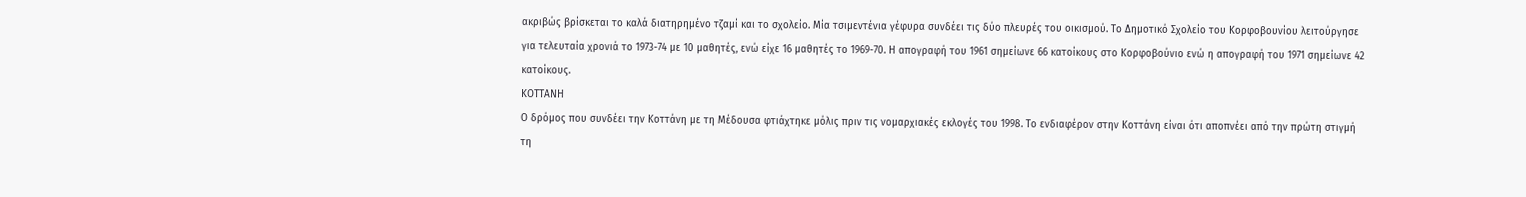ακριβώς βρίσκεται το καλά διατηρημένο τζαμί και το σχολείο. Μία τσιμεντένια γέφυρα συνδέει τις δύο πλευρές του οικισμού. Το Δημοτικό Σχολείο του Κορφοβουνίου λειτούργησε για τελευταία χρονιά το 1973-74 με 10 μαθητές, ενώ είχε 16 μαθητές το 1969-70. Η απογραφή του 1961 σημείωνε 66 κατοίκους στο Κορφοβούνιο ενώ η απογραφή του 1971 σημείωνε 42 κατοίκους.
ΚΟΤΤΑΝΗ
Ο δρόμος που συνδέει την Κοττάνη με τη Μέδουσα φτιάχτηκε μόλις πριν τις νομαρχιακές εκλογές του 1998. Το ενδιαφέρον στην Κοττάνη είναι ότι αποπνέει από την πρώτη στιγμή τη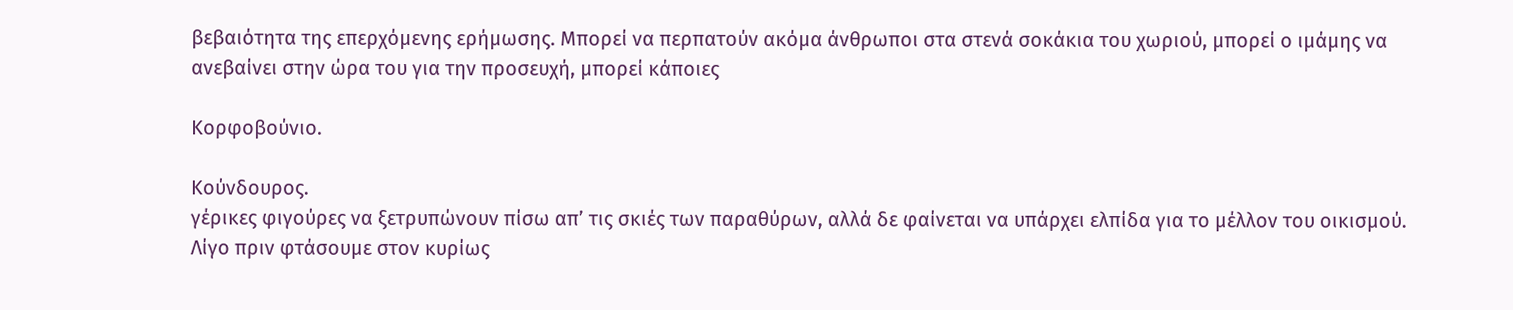βεβαιότητα της επερχόμενης ερήμωσης. Μπορεί να περπατούν ακόμα άνθρωποι στα στενά σοκάκια του χωριού, μπορεί ο ιμάμης να ανεβαίνει στην ώρα του για την προσευχή, μπορεί κάποιες

Κορφοβούνιο.

Κούνδουρος.
γέρικες φιγούρες να ξετρυπώνουν πίσω απ’ τις σκιές των παραθύρων, αλλά δε φαίνεται να υπάρχει ελπίδα για το μέλλον του οικισμού.
Λίγο πριν φτάσουμε στον κυρίως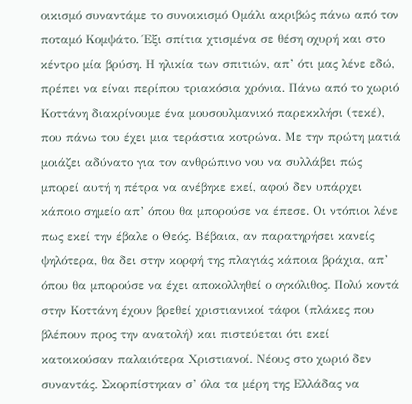οικισμό συναντάμε το συνοικισμό Ομάλι ακριβώς πάνω από τον ποταμό Κομψάτο. Έξι σπίτια χτισμένα σε θέση οχυρή και στο κέντρο μία βρύση. Η ηλικία των σπιτιών, απ’ ότι μας λένε εδώ, πρέπει να είναι περίπου τριακόσια χρόνια. Πάνω από το χωριό Κοττάνη διακρίνουμε ένα μουσουλμανικό παρεκκλήσι (τεκέ), που πάνω του έχει μια τεράστια κοτρώνα. Με την πρώτη ματιά μοιάζει αδύνατο για τον ανθρώπινο νου να συλλάβει πώς μπορεί αυτή η πέτρα να ανέβηκε εκεί, αφού δεν υπάρχει κάποιο σημείο απ’ όπου θα μπορούσε να έπεσε. Οι ντόπιοι λένε πως εκεί την έβαλε ο Θεός. Βέβαια, αν παρατηρήσει κανείς ψηλότερα, θα δει στην κορφή της πλαγιάς κάποια βράχια, απ’ όπου θα μπορούσε να έχει αποκολληθεί ο ογκόλιθος. Πολύ κοντά στην Κοττάνη έχουν βρεθεί χριστιανικοί τάφοι (πλάκες που βλέπουν προς την ανατολή) και πιστεύεται ότι εκεί κατοικούσαν παλαιότερα Χριστιανοί. Νέους στο χωριό δεν συναντάς. Σκορπίστηκαν σ’ όλα τα μέρη της Ελλάδας να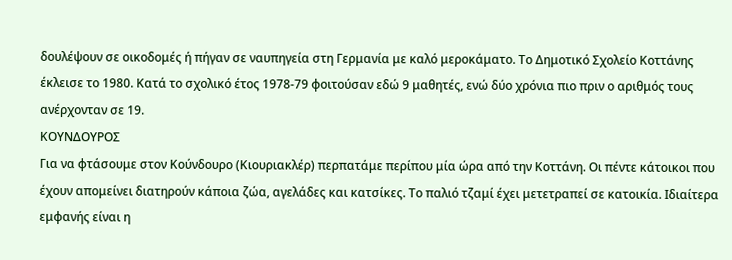δουλέψουν σε οικοδομές ή πήγαν σε ναυπηγεία στη Γερμανία με καλό μεροκάματο. Το Δημοτικό Σχολείο Κοττάνης έκλεισε το 1980. Κατά το σχολικό έτος 1978-79 φοιτούσαν εδώ 9 μαθητές, ενώ δύο χρόνια πιο πριν ο αριθμός τους ανέρχονταν σε 19.
ΚΟΥΝΔΟΥΡΟΣ
Για να φτάσουμε στον Κούνδουρο (Κιουριακλέρ) περπατάμε περίπου μία ώρα από την Κοττάνη. Οι πέντε κάτοικοι που έχουν απομείνει διατηρούν κάποια ζώα, αγελάδες και κατσίκες. Το παλιό τζαμί έχει μετετραπεί σε κατοικία. Ιδιαίτερα εμφανής είναι η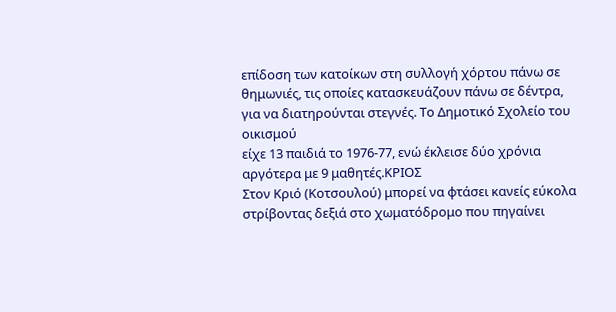επίδοση των κατοίκων στη συλλογή χόρτου πάνω σε θημωνιές, τις οποίες κατασκευάζουν πάνω σε δέντρα, για να διατηρούνται στεγνές. Το Δημοτικό Σχολείο του οικισμού
είχε 13 παιδιά το 1976-77, ενώ έκλεισε δύο χρόνια αργότερα με 9 μαθητές.ΚΡΙΟΣ
Στον Κριό (Κοτσουλού) μπορεί να φτάσει κανείς εύκολα στρίβοντας δεξιά στο χωματόδρομο που πηγαίνει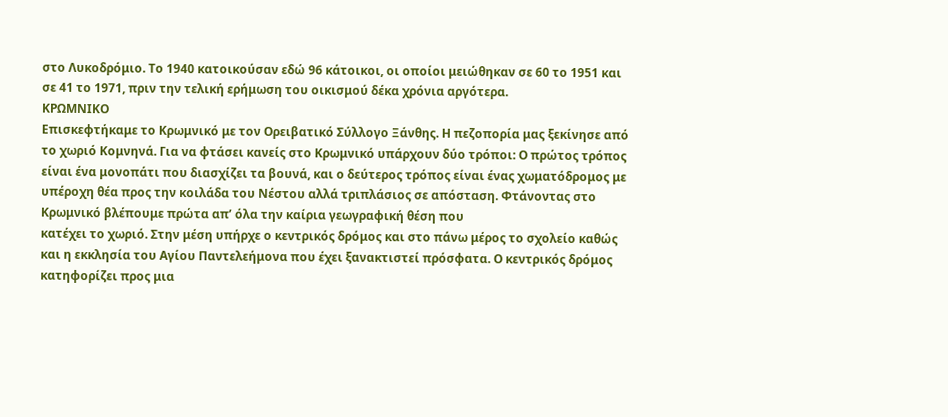στο Λυκοδρόμιο. Το 1940 κατοικούσαν εδώ 96 κάτοικοι, οι οποίοι μειώθηκαν σε 60 το 1951 και σε 41 το 1971, πριν την τελική ερήμωση του οικισμού δέκα χρόνια αργότερα.
ΚΡΩΜΝΙΚΟ
Επισκεφτήκαμε το Κρωμνικό με τον Ορειβατικό Σύλλογο Ξάνθης. Η πεζοπορία μας ξεκίνησε από το χωριό Κομνηνά. Για να φτάσει κανείς στο Κρωμνικό υπάρχουν δύο τρόποι: Ο πρώτος τρόπος είναι ένα μονοπάτι που διασχίζει τα βουνά, και ο δεύτερος τρόπος είναι ένας χωματόδρομος με υπέροχη θέα προς την κοιλάδα του Νέστου αλλά τριπλάσιος σε απόσταση. Φτάνοντας στο Κρωμνικό βλέπουμε πρώτα απ’ όλα την καίρια γεωγραφική θέση που
κατέχει το χωριό. Στην μέση υπήρχε ο κεντρικός δρόμος και στο πάνω μέρος το σχολείο καθώς και η εκκλησία του Αγίου Παντελεήμονα που έχει ξανακτιστεί πρόσφατα. Ο κεντρικός δρόμος κατηφορίζει προς μια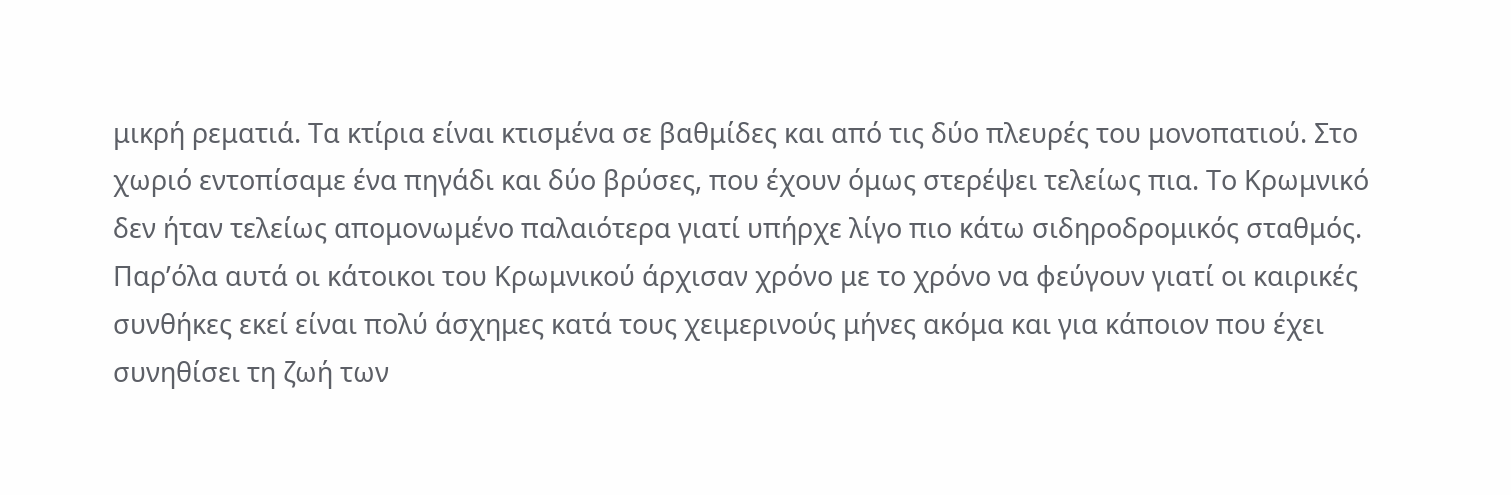μικρή ρεματιά. Τα κτίρια είναι κτισμένα σε βαθμίδες και από τις δύο πλευρές του μονοπατιού. Στο χωριό εντοπίσαμε ένα πηγάδι και δύο βρύσες, που έχουν όμως στερέψει τελείως πια. Το Κρωμνικό δεν ήταν τελείως απομονωμένο παλαιότερα γιατί υπήρχε λίγο πιο κάτω σιδηροδρομικός σταθμός. Παρ’όλα αυτά οι κάτοικοι του Κρωμνικού άρχισαν χρόνο με το χρόνο να φεύγουν γιατί οι καιρικές συνθήκες εκεί είναι πολύ άσχημες κατά τους χειμερινούς μήνες ακόμα και για κάποιον που έχει συνηθίσει τη ζωή των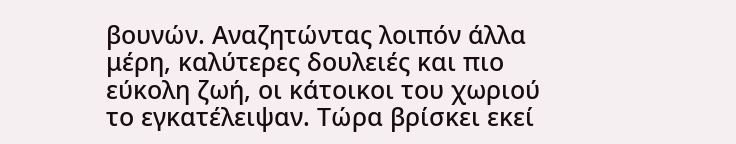βουνών. Αναζητώντας λοιπόν άλλα μέρη, καλύτερες δουλειές και πιο εύκολη ζωή, οι κάτοικοι του χωριού το εγκατέλειψαν. Τώρα βρίσκει εκεί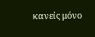κανείς μόνο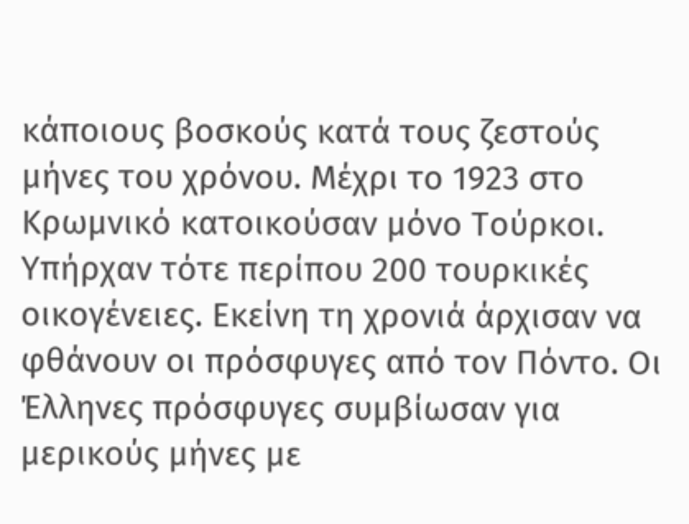κάποιους βοσκούς κατά τους ζεστούς μήνες του χρόνου. Μέχρι το 1923 στο Κρωμνικό κατοικούσαν μόνο Τούρκοι. Υπήρχαν τότε περίπου 200 τουρκικές οικογένειες. Εκείνη τη χρονιά άρχισαν να φθάνουν οι πρόσφυγες από τον Πόντο. Οι Έλληνες πρόσφυγες συμβίωσαν για μερικούς μήνες με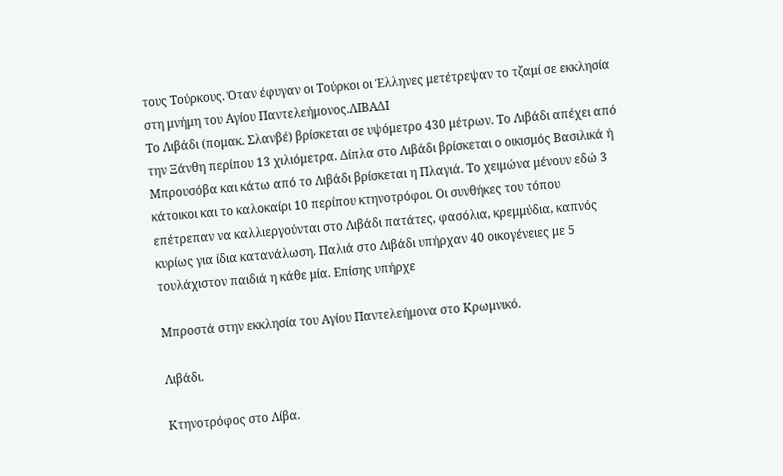τους Τούρκους. Όταν έφυγαν οι Τούρκοι οι Έλληνες μετέτρεψαν το τζαμί σε εκκλησία στη μνήμη του Αγίου Παντελεήμονος.ΛΙΒΑΔΙ
Το Λιβάδι (πομακ. Σλανβέ) βρίσκεται σε υψόμετρο 430 μέτρων. Το Λιβάδι απέχει από την Ξάνθη περίπου 13 χιλιόμετρα. Δίπλα στο Λιβάδι βρίσκεται ο οικισμός Βασιλικά ή Μπρουσόβα και κάτω από το Λιβάδι βρίσκεται η Πλαγιά. Το χειμώνα μένουν εδώ 3 κάτοικοι και το καλοκαίρι 10 περίπου κτηνοτρόφοι. Οι συνθήκες του τόπου επέτρεπαν να καλλιεργούνται στο Λιβάδι πατάτες, φασόλια, κρεμμύδια, καπνός κυρίως για ίδια κατανάλωση. Παλιά στο Λιβάδι υπήρχαν 40 οικογένειες με 5 τουλάχιστον παιδιά η κάθε μία. Επίσης υπήρχε

Μπροστά στην εκκλησία του Αγίου Παντελεήμονα στο Κρωμνικό.

Λιβάδι.

Κτηνοτρόφος στο Λίβα.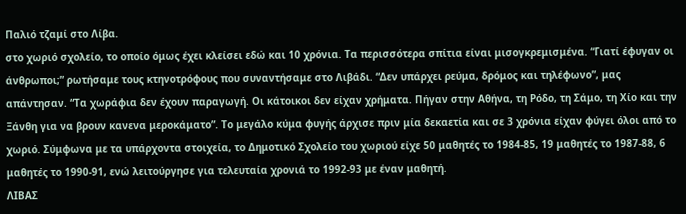Παλιό τζαμί στο Λίβα.
στο χωριό σχολείο, το οποίο όμως έχει κλείσει εδώ και 10 χρόνια. Τα περισσότερα σπίτια είναι μισογκρεμισμένα. “Γιατί έφυγαν οι άνθρωποι;” ρωτήσαμε τους κτηνοτρόφους που συναντήσαμε στο Λιβάδι. “Δεν υπάρχει ρεύμα, δρόμος και τηλέφωνο”, μας απάντησαν. “Τα χωράφια δεν έχουν παραγωγή. Οι κάτοικοι δεν είχαν χρήματα. Πήγαν στην Αθήνα, τη Ρόδο, τη Σάμο, τη Χίο και την Ξάνθη για να βρουν κανενα μεροκάματο”. Το μεγάλο κύμα φυγής άρχισε πριν μία δεκαετία και σε 3 χρόνια είχαν φύγει όλοι από το χωριό. Σύμφωνα με τα υπάρχοντα στοιχεία, το Δημοτικό Σχολείο του χωριού είχε 50 μαθητές το 1984-85, 19 μαθητές το 1987-88, 6 μαθητές το 1990-91, ενώ λειτούργησε για τελευταία χρονιά το 1992-93 με έναν μαθητή.
ΛΙΒΑΣ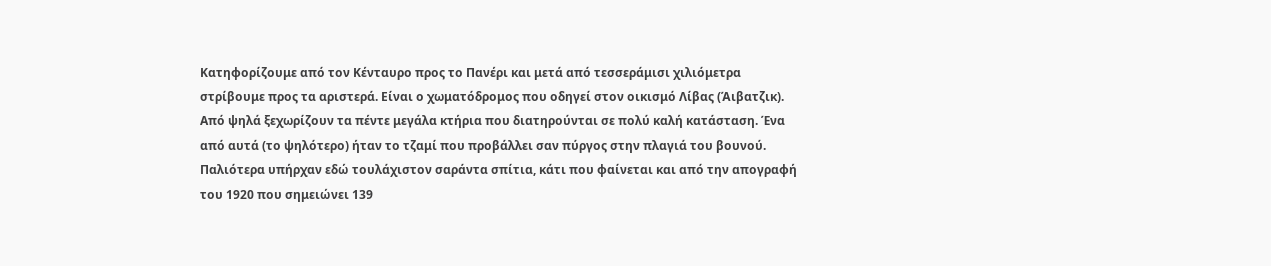Κατηφορίζουμε από τον Κένταυρο προς το Πανέρι και μετά από τεσσεράμισι χιλιόμετρα στρίβουμε προς τα αριστερά. Είναι ο χωματόδρομος που οδηγεί στον οικισμό Λίβας (Άιβατζικ). Από ψηλά ξεχωρίζουν τα πέντε μεγάλα κτήρια που διατηρούνται σε πολύ καλή κατάσταση. Ένα από αυτά (το ψηλότερο) ήταν το τζαμί που προβάλλει σαν πύργος στην πλαγιά του βουνού. Παλιότερα υπήρχαν εδώ τουλάχιστον σαράντα σπίτια, κάτι που φαίνεται και από την απογραφή του 1920 που σημειώνει 139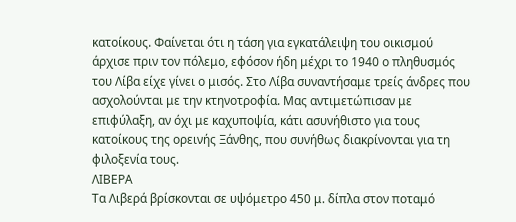κατοίκους. Φαίνεται ότι η τάση για εγκατάλειψη του οικισμού άρχισε πριν τον πόλεμο, εφόσον ήδη μέχρι το 1940 ο πληθυσμός του Λίβα είχε γίνει ο μισός. Στο Λίβα συναντήσαμε τρείς άνδρες που ασχολούνται με την κτηνοτροφία. Μας αντιμετώπισαν με επιφύλαξη, αν όχι με καχυποψία, κάτι ασυνήθιστο για τους κατοίκους της ορεινής Ξάνθης, που συνήθως διακρίνονται για τη φιλοξενία τους.
ΛΙΒΕΡΑ
Τα Λιβερά βρίσκονται σε υψόμετρο 450 μ. δίπλα στον ποταμό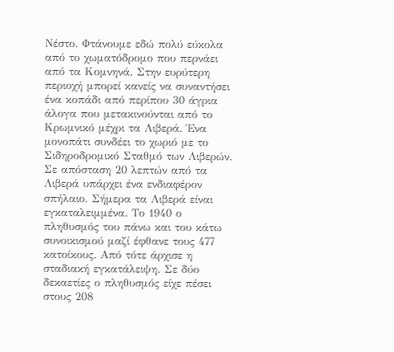Νέστο. Φτάνουμε εδώ πολύ εύκολα από το χωματόδρομο που περνάει από τα Κομνηνά. Στην ευρύτερη περιοχή μπορεί κανείς να συναντήσει ένα κοπάδι από περίπου 30 άγρια άλογα που μετακινούνται από το Κρωμνικό μέχρι τα Λιβερά. Ένα μονοπάτι συνδέει το χωριό με το Σιδηροδρομικό Σταθμό των Λιβερών. Σε απόσταση 20 λεπτών από τα Λιβερά υπάρχει ένα ενδιαφέρον σπήλαιο. Σήμερα τα Λιβερά είναι εγκαταλειμμένα. Το 1940 ο πληθυσμός του πάνω και του κάτω συνοικισμού μαζί έφθανε τους 477 κατοίκους. Από τότε άρχισε η σταδιακή εγκατάλειψη. Σε δύο δεκαετίες ο πληθυσμός είχε πέσει στους 208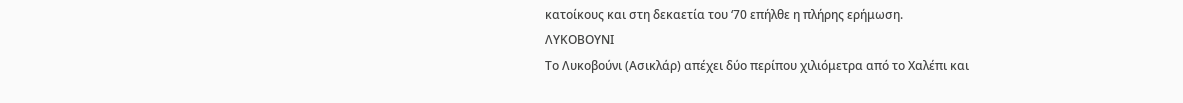κατοίκους και στη δεκαετία του ‘70 επήλθε η πλήρης ερήμωση.
ΛΥΚΟΒΟΥΝΙ
Το Λυκοβούνι (Ασικλάρ) απέχει δύο περίπου χιλιόμετρα από το Χαλέπι και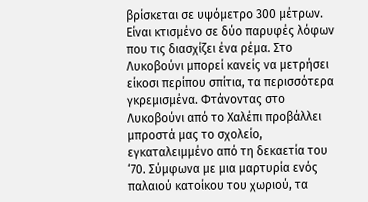βρίσκεται σε υψόμετρο 300 μέτρων. Είναι κτισμένο σε δύο παρυφές λόφων που τις διασχίζει ένα ρέμα. Στο Λυκοβούνι μπορεί κανείς να μετρήσει είκοσι περίπου σπίτια, τα περισσότερα γκρεμισμένα. Φτάνοντας στο Λυκοβούνι από το Χαλέπι προβάλλει μπροστά μας το σχολείο, εγκαταλειμμένο από τη δεκαετία του ‘70. Σύμφωνα με μια μαρτυρία ενός παλαιού κατοίκου του χωριού, τα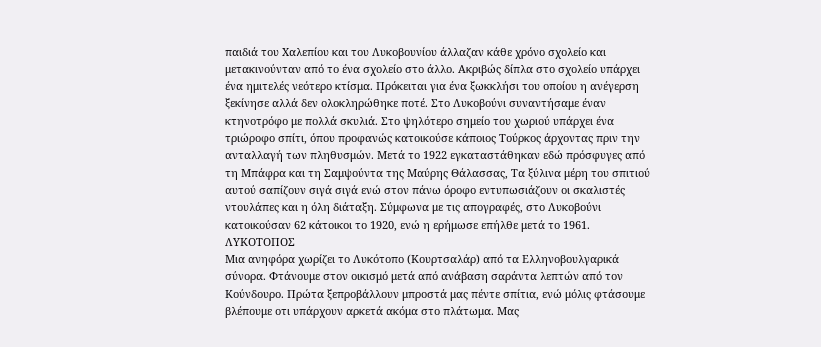παιδιά του Χαλεπίου και του Λυκοβουνίου άλλαζαν κάθε χρόνο σχολείο και μετακινούνταν από το ένα σχολείο στο άλλο. Ακριβώς δίπλα στο σχολείο υπάρχει ένα ημιτελές νεότερο κτίσμα. Πρόκειται για ένα ξωκκλήσι του οποίου η ανέγερση ξεκίνησε αλλά δεν ολοκληρώθηκε ποτέ. Στο Λυκοβούνι συναντήσαμε έναν κτηνοτρόφο με πολλά σκυλιά. Στο ψηλότερο σημείο του χωριού υπάρχει ένα τριώροφο σπίτι, όπου προφανώς κατοικούσε κάποιος Τούρκος άρχοντας πριν την ανταλλαγή των πληθυσμών. Mετά το 1922 εγκαταστάθηκαν εδώ πρόσφυγες από τη Μπάφρα και τη Σαμψούντα της Μαύρης Θάλασσας, Τα ξύλινα μέρη του σπιτιού αυτού σαπίζουν σιγά σιγά ενώ στον πάνω όροφο εντυπωσιάζουν οι σκαλιστές ντουλάπες και η όλη διάταξη. Σύμφωνα με τις απογραφές, στο Λυκοβούνι κατοικούσαν 62 κάτοικοι το 1920, ενώ η ερήμωσε επήλθε μετά το 1961.
ΛΥΚΟΤΟΠΟΣ
Μια ανηφόρα χωρίζει το Λυκότοπο (Κουρτσαλάρ) από τα Ελληνοβουλγαρικά σύνορα. Φτάνουμε στον οικισμό μετά από ανάβαση σαράντα λεπτών από τον Κούνδουρο. Πρώτα ξεπροβάλλουν μπροστά μας πέντε σπίτια, ενώ μόλις φτάσουμε βλέπουμε οτι υπάρχουν αρκετά ακόμα στο πλάτωμα. Μας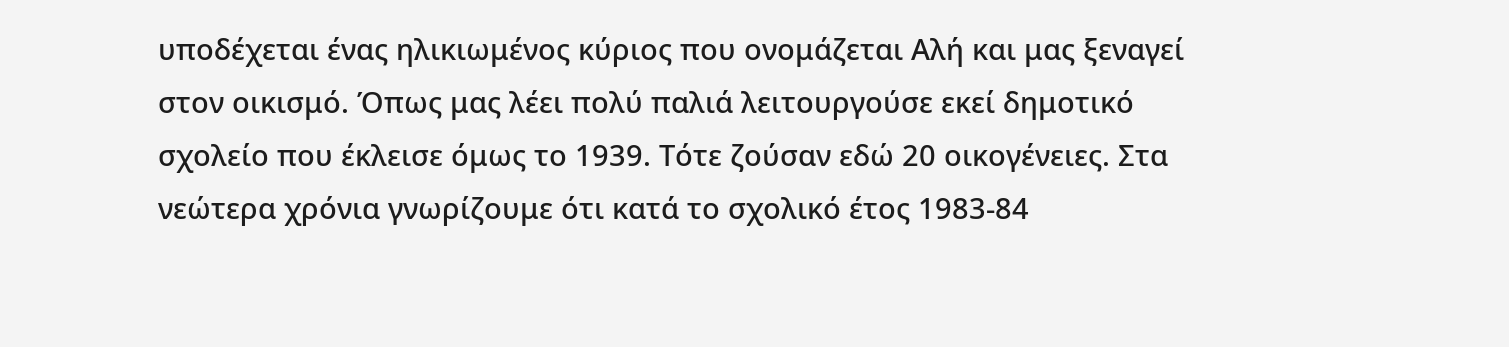υποδέχεται ένας ηλικιωμένος κύριος που ονομάζεται Αλή και μας ξεναγεί στον οικισμό. Όπως μας λέει πολύ παλιά λειτουργούσε εκεί δημοτικό σχολείο που έκλεισε όμως το 1939. Τότε ζούσαν εδώ 20 οικογένειες. Στα νεώτερα χρόνια γνωρίζουμε ότι κατά το σχολικό έτος 1983-84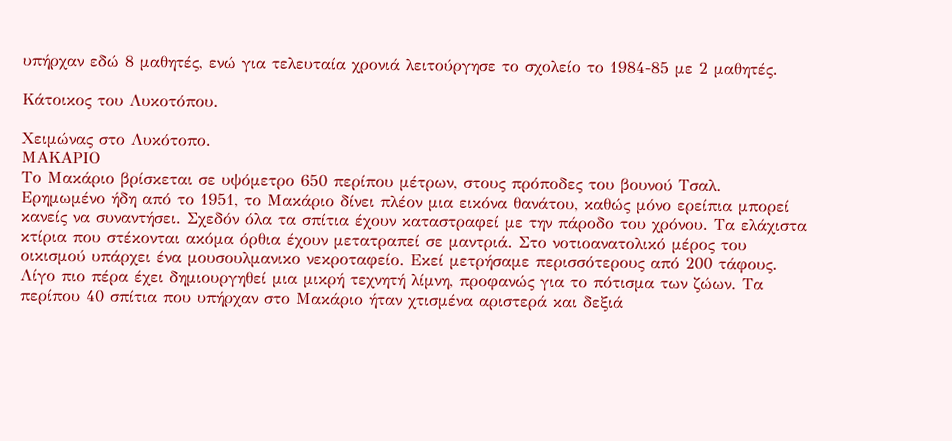υπήρχαν εδώ 8 μαθητές, ενώ για τελευταία χρονιά λειτούργησε το σχολείο το 1984-85 με 2 μαθητές.

Κάτοικος του Λυκοτόπου.

Χειμώνας στο Λυκότοπο.
ΜΑΚΑΡΙΟ
Το Μακάριο βρίσκεται σε υψόμετρο 650 περίπου μέτρων, στους πρόποδες του βουνού Τσαλ. Ερημωμένο ήδη από το 1951, το Μακάριο δίνει πλέον μια εικόνα θανάτου, καθώς μόνο ερείπια μπορεί κανείς να συναντήσει. Σχεδόν όλα τα σπίτια έχουν καταστραφεί με την πάροδο του χρόνου. Τα ελάχιστα κτίρια που στέκονται ακόμα όρθια έχουν μετατραπεί σε μαντριά. Στο νοτιοανατολικό μέρος του οικισμού υπάρχει ένα μουσουλμανικο νεκροταφείο. Εκεί μετρήσαμε περισσότερους από 200 τάφους. Λίγο πιο πέρα έχει δημιουργηθεί μια μικρή τεχνητή λίμνη, προφανώς για το πότισμα των ζώων. Τα περίπου 40 σπίτια που υπήρχαν στο Μακάριο ήταν χτισμένα αριστερά και δεξιά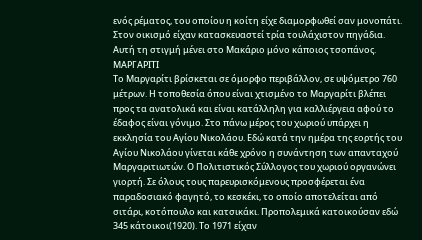ενός ρέματος, του οποίου η κοίτη είχε διαμορφωθεί σαν μονοπάτι. Στον οικισμό είχαν κατασκευαστεί τρία τουλάχιστον πηγάδια. Αυτή τη στιγμή μένει στο Μακάριο μόνο κάποιος τσοπάνος.
ΜΑΡΓΑΡΙΤΙ
Το Μαργαρίτι βρίσκεται σε όμορφο περιβάλλον, σε υψόμετρο 760 μέτρων. Η τοποθεσία όπου είναι χτισμένο το Μαργαρίτι βλέπει προς τα ανατολικά και είναι κατάλληλη για καλλιέργεια αφού το έδαφος είναι γόνιμο. Στο πάνω μέρος του χωριού υπάρχει η εκκλησία του Αγίου Νικολάου. Εδώ κατά την ημέρα της εορτής του Αγίου Νικολάου γίνεται κάθε χρόνο η συνάντηση των απανταχού Μαργαριτιωτών. Ο Πολιτιστικός Σύλλογος του χωριού οργανώνει γιορτή. Σε όλους τους παρευρισκόμενους προσφέρεται ένα παραδοσιακό φαγητό, το κεσκέκι, το οποίο αποτελείται από σιτάρι, κοτόπουλο και κατσικάκι. Προπολεμικά κατοικούσαν εδώ 345 κάτοικοι(1920). Το 1971 είχαν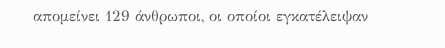απομείνει 129 άνθρωποι, οι οποίοι εγκατέλειψαν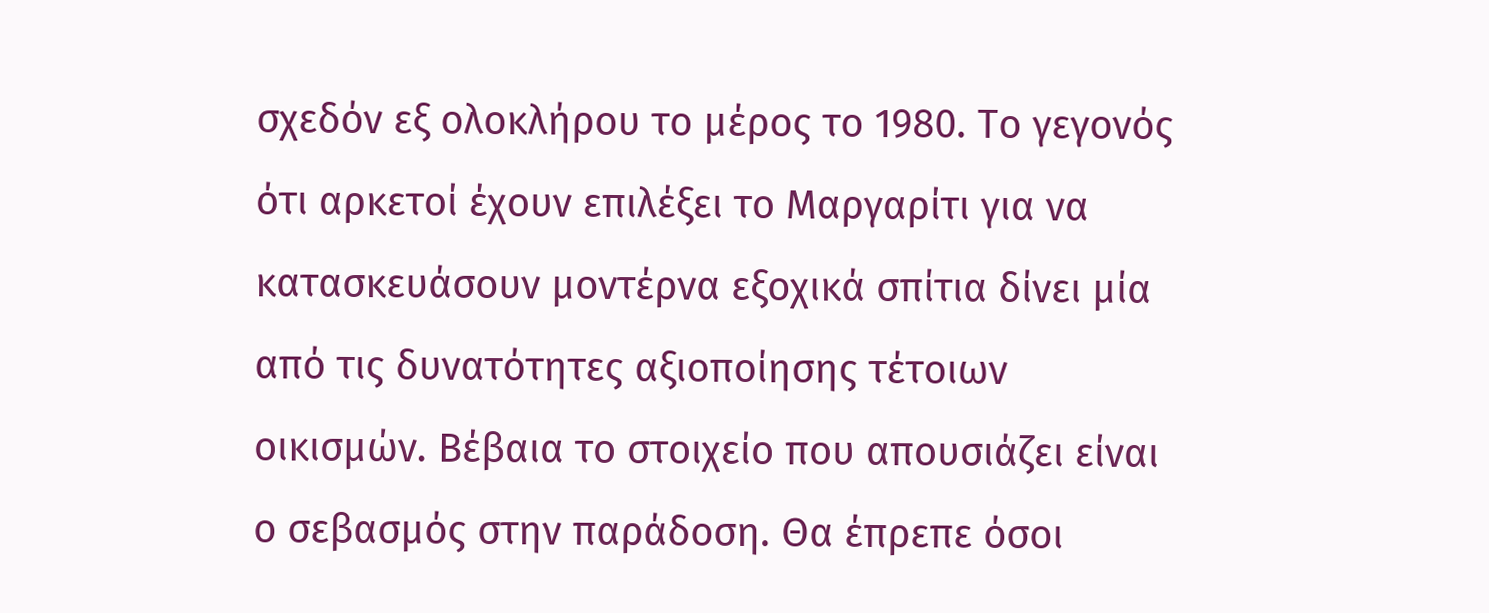σχεδόν εξ ολοκλήρου το μέρος το 1980. Το γεγονός ότι αρκετοί έχουν επιλέξει το Μαργαρίτι για να κατασκευάσουν μοντέρνα εξοχικά σπίτια δίνει μία από τις δυνατότητες αξιοποίησης τέτοιων οικισμών. Βέβαια το στοιχείο που απουσιάζει είναι ο σεβασμός στην παράδοση. Θα έπρεπε όσοι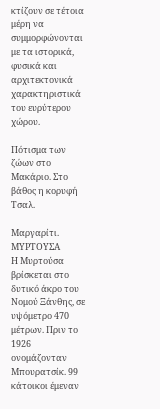κτίζουν σε τέτοια μέρη να συμμορφώνονται με τα ιστορικά, φυσικά και αρχιτεκτονικά χαρακτηριστικά του ευρύτερου χώρου.

Πότισμα των ζώων στο Μακάριο. Στο βάθος η κορυφή Τσαλ.

Μαργαρίτι.
ΜΥΡΤΟΥΣΑ
Η Μυρτούσα βρίσκεται στο δυτικό άκρο του Νομού Ξάνθης, σε υψόμετρο 470 μέτρων. Πριν το 1926 ονομάζονταν Μπουρατσίκ. 99 κάτοικοι έμεναν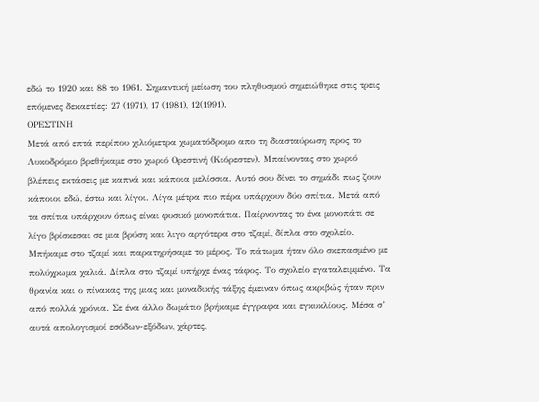εδώ το 1920 και 88 το 1961. Σημαντική μείωση του πληθυσμού σημειώθηκε στις τρεις επόμενες δεκαετίες: 27 (1971), 17 (1981), 12(1991).
ΟΡΕΣΤΙΝΗ
Μετά από επτά περίπου χιλιόμετρα χωματόδρομο απο τη διασταύρωση προς το Λυκοδρόμιο βρεθήκαμε στο χωριό Ορεστινή (Κιόρεστεν). Μπαίνοντας στο χωριό βλέπεις εκτάσεις με καπνά και κάποια μελίσσια. Αυτό σου δίνει το σημάδι πως ζουν κάποιοι εδώ, έστω και λίγοι. Λίγα μέτρα πιο πέρα υπάρχουν δύο σπίτια. Μετά από τα σπίτια υπάρχουν όπως είναι φυσικό μονοπάτια. Παίρνοντας το ένα μονοπάτι σε λίγο βρίσκεσαι σε μια βρύση και λιγο αργότερα στο τζαμί, δίπλα στο σχολείο. Μπήκαμε στο τζαμί και παρατηρήσαμε το μέρος. Το πάτωμα ήταν όλο σκεπασμένο με πολύχρωμα χαλιά. Δίπλα στο τζαμί υπήρχε ένας τάφος. Το σχολείο εγαταλειμμένο. Τα θρανία και ο πίνακας της μιας και μοναδικής τάξης έμειναν όπως ακριβώς ήταν πριν από πολλά χρόνια. Σε ένα άλλο δωμάτιο βρήκαμε έγγραφα και εγκυκλίους. Μέσα σ’ αυτά απολογισμοί εσόδων-εξόδων, χάρτες,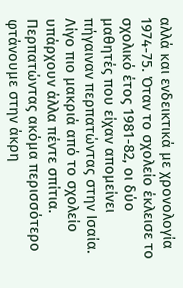αλλά και ενδεικτικά με χρονολογία 1974-75. Όταν το σχολείο έκλεισε το σχολικό έτος 1981-82, οι δύο μαθητές που είχαν απομείνει πήγαιναν περπατώντας στην Ισαία. Λίγο πιο μακριά από το σχολείο υπάρχουν άλλα πέντε σπίτια. Περπατώντας ακόμα περισσότερο φτάνουμε στην άκρη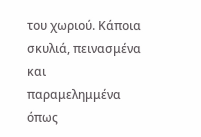του χωριού. Κάποια σκυλιά, πεινασμένα και παραμελημμένα όπως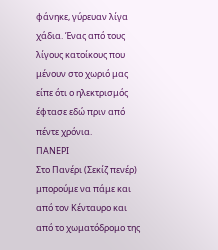φάνηκε, γύρευαν λίγα χάδια. Ένας από τους λίγους κατοίκους που μένουν στο χωριό μας είπε ότι ο ηλεκτρισμός έφτασε εδώ πριν από πέντε χρόνια.
ΠΑΝΕΡΙ
Στο Πανέρι (Σεκίζ πενέρ) μπορούμε να πάμε και από τον Κένταυρο και από το χωματόδρομο της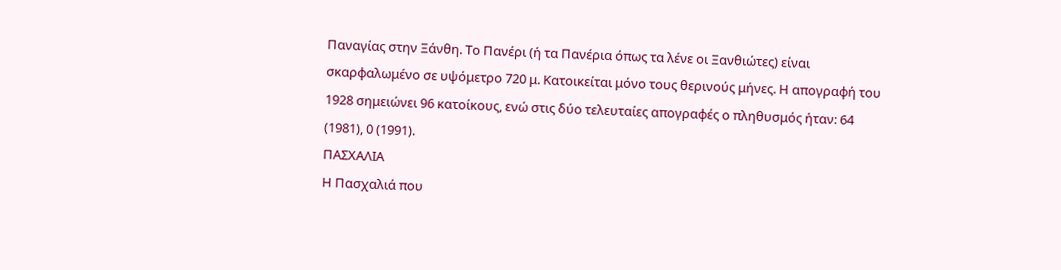Παναγίας στην Ξάνθη. Το Πανέρι (ή τα Πανέρια όπως τα λένε οι Ξανθιώτες) είναι σκαρφαλωμένο σε υψόμετρο 720 μ. Κατοικείται μόνο τους θερινούς μήνες. Η απογραφή του 1928 σημειώνει 96 κατοίκους, ενώ στις δύο τελευταίες απογραφές ο πληθυσμός ήταν: 64 (1981), 0 (1991).
ΠΑΣΧΑΛΙΑ
Η Πασχαλιά που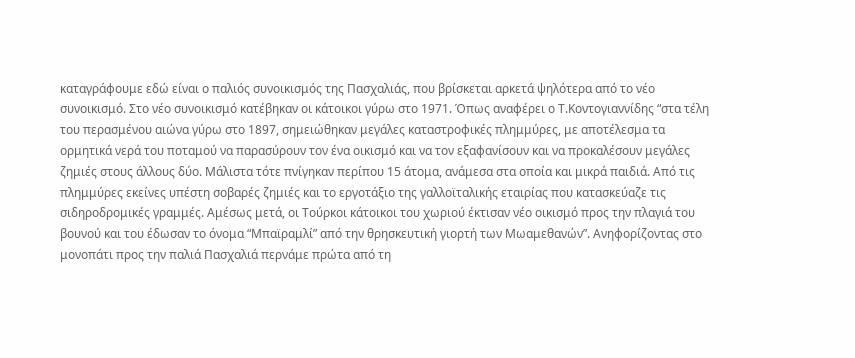καταγράφουμε εδώ είναι ο παλιός συνοικισμός της Πασχαλιάς, που βρίσκεται αρκετά ψηλότερα από το νέο συνοικισμό. Στο νέο συνοικισμό κατέβηκαν οι κάτοικοι γύρω στο 1971. Όπως αναφέρει ο Τ.Κοντογιαννίδης “στα τέλη του περασμένου αιώνα γύρω στο 1897, σημειώθηκαν μεγάλες καταστροφικές πλημμύρες, με αποτέλεσμα τα ορμητικά νερά του ποταμού να παρασύρουν τον ένα οικισμό και να τον εξαφανίσουν και να προκαλέσουν μεγάλες ζημιές στους άλλους δύο. Μάλιστα τότε πνίγηκαν περίπου 15 άτομα, ανάμεσα στα οποία και μικρά παιδιά. Από τις πλημμύρες εκείνες υπέστη σοβαρές ζημιές και το εργοτάξιο της γαλλοϊταλικής εταιρίας που κατασκεύαζε τις σιδηροδρομικές γραμμές. Αμέσως μετά, οι Τούρκοι κάτοικοι του χωριού έκτισαν νέο οικισμό προς την πλαγιά του βουνού και του έδωσαν το όνομα “Μπαϊραμλί” από την θρησκευτική γιορτή των Μωαμεθανών”. Ανηφορίζοντας στο μονοπάτι προς την παλιά Πασχαλιά περνάμε πρώτα από τη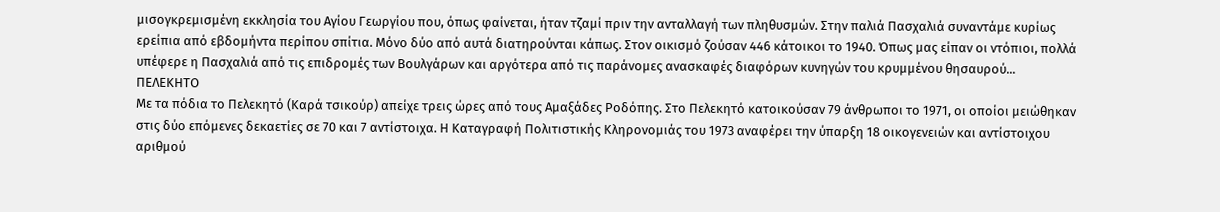μισογκρεμισμένη εκκλησία του Αγίου Γεωργίου που, όπως φαίνεται, ήταν τζαμί πριν την ανταλλαγή των πληθυσμών. Στην παλιά Πασχαλιά συναντάμε κυρίως ερείπια από εβδομήντα περίπου σπίτια. Μόνο δύο από αυτά διατηρούνται κάπως. Στον οικισμό ζούσαν 446 κάτοικοι το 1940. Όπως μας είπαν οι ντόπιοι, πολλά υπέφερε η Πασχαλιά από τις επιδρομές των Βουλγάρων και αργότερα από τις παράνομες ανασκαφές διαφόρων κυνηγών του κρυμμένου θησαυρού...
ΠΕΛΕΚΗΤΟ
Με τα πόδια το Πελεκητό (Καρά τσικούρ) απείχε τρεις ώρες από τους Αμαξάδες Ροδόπης. Στο Πελεκητό κατοικούσαν 79 άνθρωποι το 1971, οι οποίοι μειώθηκαν στις δύο επόμενες δεκαετίες σε 70 και 7 αντίστοιχα. Η Καταγραφή Πολιτιστικής Κληρονομιάς του 1973 αναφέρει την ύπαρξη 18 οικογενειών και αντίστοιχου αριθμού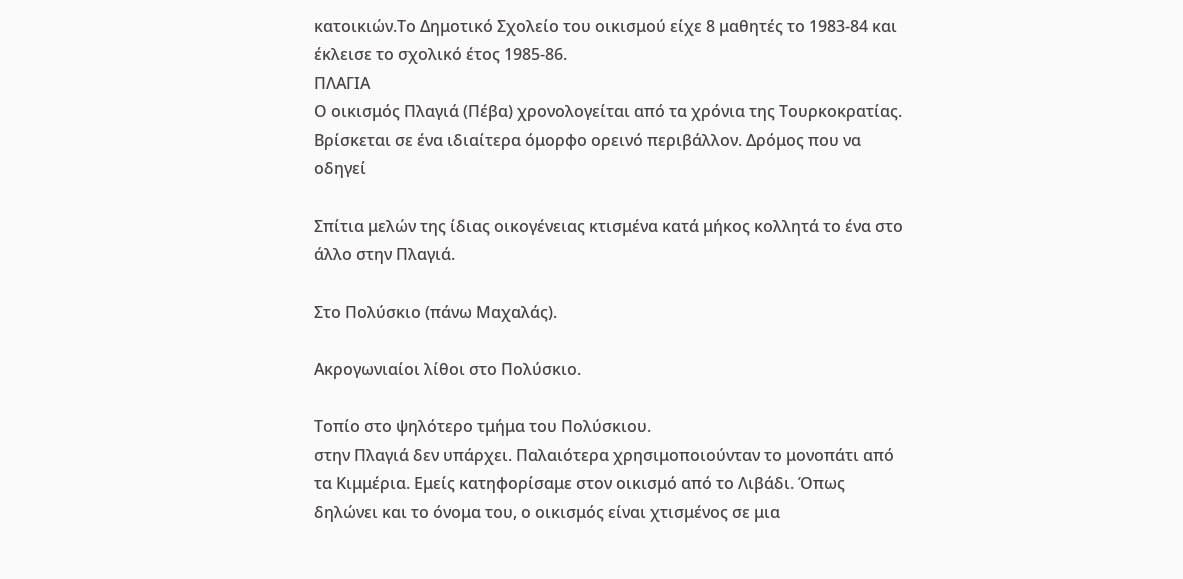κατοικιών.Το Δημοτικό Σχολείο του οικισμού είχε 8 μαθητές το 1983-84 και έκλεισε το σχολικό έτος 1985-86.
ΠΛΑΓΙΑ
Ο οικισμός Πλαγιά (Πέβα) χρονολογείται από τα χρόνια της Τουρκοκρατίας. Βρίσκεται σε ένα ιδιαίτερα όμορφο ορεινό περιβάλλον. Δρόμος που να οδηγεί

Σπίτια μελών της ίδιας οικογένειας κτισμένα κατά μήκος κολλητά το ένα στο άλλο στην Πλαγιά.

Στο Πολύσκιο (πάνω Μαχαλάς).

Ακρογωνιαίοι λίθοι στο Πολύσκιο.

Τοπίο στο ψηλότερο τμήμα του Πολύσκιου.
στην Πλαγιά δεν υπάρχει. Παλαιότερα χρησιμοποιούνταν το μονοπάτι από τα Κιμμέρια. Εμείς κατηφορίσαμε στον οικισμό από το Λιβάδι. Όπως δηλώνει και το όνομα του, ο οικισμός είναι χτισμένος σε μια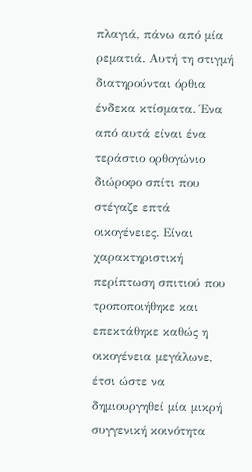πλαγιά, πάνω από μία ρεματιά. Αυτή τη στιγμή διατηρούνται όρθια ένδεκα κτίσματα. Ένα από αυτά είναι ένα τεράστιο ορθογώνιο διώροφο σπίτι που στέγαζε επτά οικογένειες. Είναι χαρακτηριστική περίπτωση σπιτιού που τροποποιήθηκε και επεκτάθηκε καθώς η οικογένεια μεγάλωνε, έτσι ώστε να δημιουργηθεί μία μικρή συγγενική κοινότητα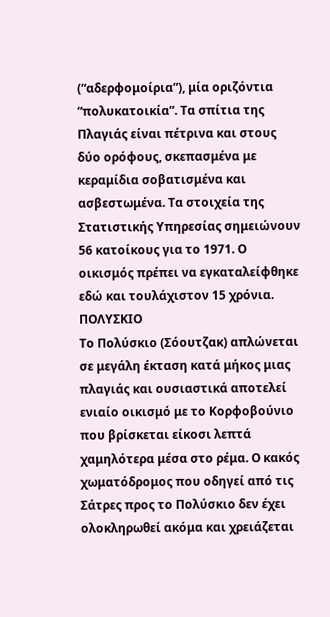(“αδερφομοίρια”), μία οριζόντια “πολυκατοικία”. Τα σπίτια της Πλαγιάς είναι πέτρινα και στους δύο ορόφους, σκεπασμένα με κεραμίδια σοβατισμένα και ασβεστωμένα. Τα στοιχεία της Στατιστικής Υπηρεσίας σημειώνουν 56 κατοίκους για το 1971. Ο οικισμός πρέπει να εγκαταλείφθηκε εδώ και τουλάχιστον 15 χρόνια.
ΠΟΛΥΣΚΙΟ
Το Πολύσκιο (Σόουτζακ) απλώνεται σε μεγάλη έκταση κατά μήκος μιας πλαγιάς και ουσιαστικά αποτελεί ενιαίο οικισμό με το Κορφοβούνιο που βρίσκεται είκοσι λεπτά χαμηλότερα μέσα στο ρέμα. Ο κακός χωματόδρομος που οδηγεί από τις Σάτρες προς το Πολύσκιο δεν έχει ολοκληρωθεί ακόμα και χρειάζεται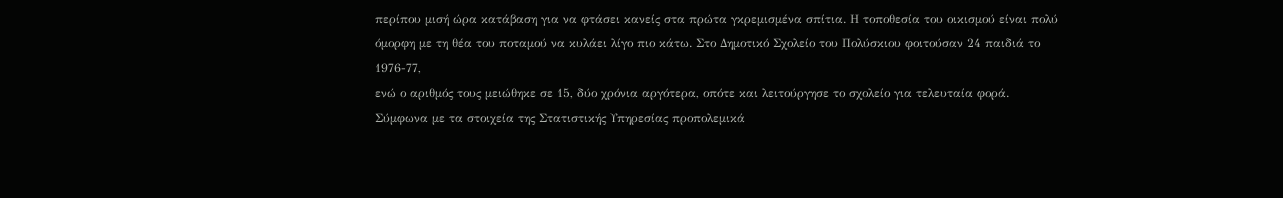περίπου μισή ώρα κατάβαση για να φτάσει κανείς στα πρώτα γκρεμισμένα σπίτια. Η τοποθεσία του οικισμού είναι πολύ όμορφη με τη θέα του ποταμού να κυλάει λίγο πιο κάτω. Στο Δημοτικό Σχολείο του Πολύσκιου φοιτούσαν 24 παιδιά το 1976-77,
ενώ ο αριθμός τους μειώθηκε σε 15, δύο χρόνια αργότερα, οπότε και λειτούργησε το σχολείο για τελευταία φορά. Σύμφωνα με τα στοιχεία της Στατιστικής Υπηρεσίας προπολεμικά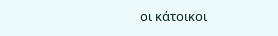οι κάτοικοι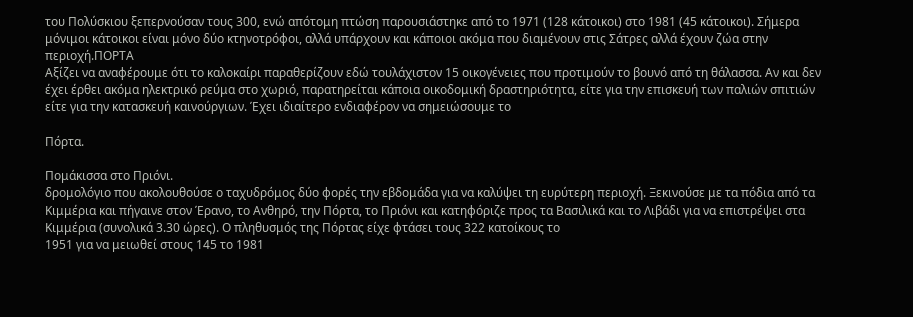του Πολύσκιου ξεπερνούσαν τους 300, ενώ απότομη πτώση παρουσιάστηκε από το 1971 (128 κάτοικοι) στο 1981 (45 κάτοικοι). Σήμερα μόνιμοι κάτοικοι είναι μόνο δύο κτηνοτρόφοι, αλλά υπάρχουν και κάποιοι ακόμα που διαμένουν στις Σάτρες αλλά έχουν ζώα στην περιοχή.ΠΟΡΤΑ
Αξίζει να αναφέρουμε ότι το καλοκαίρι παραθερίζουν εδώ τουλάχιστον 15 οικογένειες που προτιμούν το βουνό από τη θάλασσα. Αν και δεν έχει έρθει ακόμα ηλεκτρικό ρεύμα στο χωριό, παρατηρείται κάποια οικοδομική δραστηριότητα, είτε για την επισκευή των παλιών σπιτιών είτε για την κατασκευή καινούργιων. Έχει ιδιαίτερο ενδιαφέρον να σημειώσουμε το

Πόρτα.

Πομάκισσα στο Πριόνι.
δρομολόγιο που ακολουθούσε ο ταχυδρόμος δύο φορές την εβδομάδα για να καλύψει τη ευρύτερη περιοχή. Ξεκινούσε με τα πόδια από τα Κιμμέρια και πήγαινε στον Έρανο, το Ανθηρό, την Πόρτα, το Πριόνι και κατηφόριζε προς τα Βασιλικά και το Λιβάδι για να επιστρέψει στα Κιμμέρια (συνολικά 3.30 ώρες). Ο πληθυσμός της Πόρτας είχε φτάσει τους 322 κατοίκους το
1951 για να μειωθεί στους 145 το 1981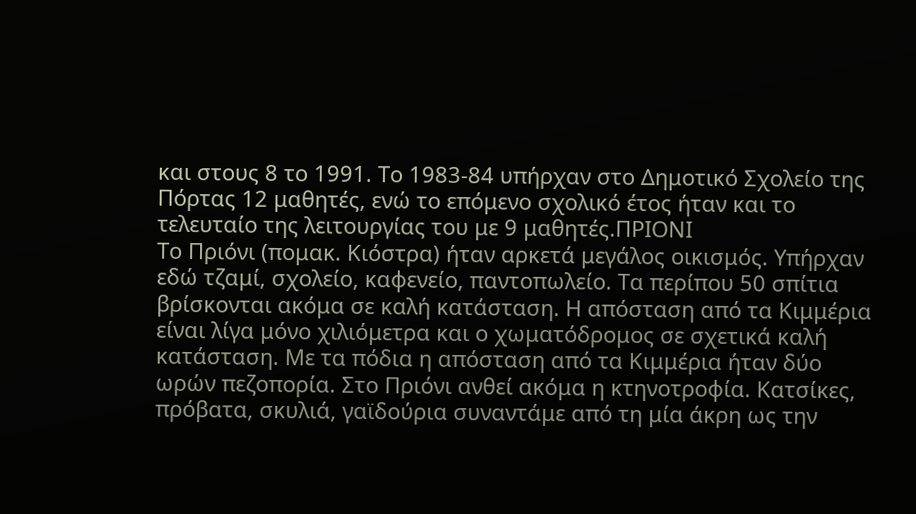και στους 8 το 1991. Το 1983-84 υπήρχαν στο Δημοτικό Σχολείο της Πόρτας 12 μαθητές, ενώ το επόμενο σχολικό έτος ήταν και το τελευταίο της λειτουργίας του με 9 μαθητές.ΠΡΙΟΝΙ
Το Πριόνι (πομακ. Κιόστρα) ήταν αρκετά μεγάλος οικισμός. Υπήρχαν εδώ τζαμί, σχολείο, καφενείο, παντοπωλείο. Τα περίπου 50 σπίτια βρίσκονται ακόμα σε καλή κατάσταση. Η απόσταση από τα Κιμμέρια είναι λίγα μόνο χιλιόμετρα και ο χωματόδρομος σε σχετικά καλή κατάσταση. Με τα πόδια η απόσταση από τα Κιμμέρια ήταν δύο ωρών πεζοπορία. Στο Πριόνι ανθεί ακόμα η κτηνοτροφία. Κατσίκες, πρόβατα, σκυλιά, γαϊδούρια συναντάμε από τη μία άκρη ως την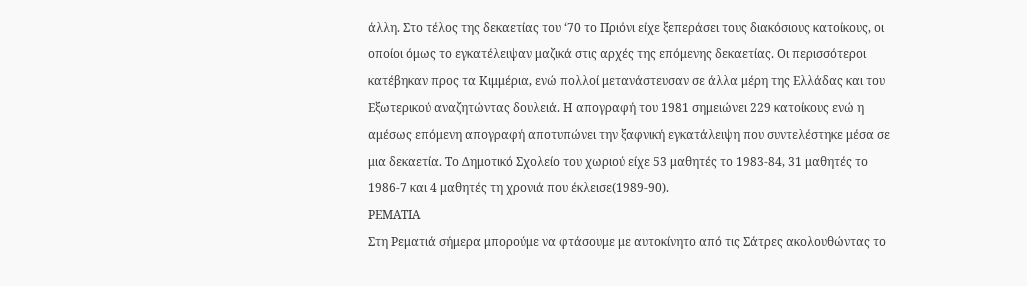άλλη. Στο τέλος της δεκαετίας του ‘70 το Πριόνι είχε ξεπεράσει τους διακόσιους κατοίκους, οι οποίοι όμως το εγκατέλειψαν μαζικά στις αρχές της επόμενης δεκαετίας. Οι περισσότεροι κατέβηκαν προς τα Κιμμέρια, ενώ πολλοί μετανάστευσαν σε άλλα μέρη της Ελλάδας και του Εξωτερικού αναζητώντας δουλειά. Η απογραφή του 1981 σημειώνει 229 κατοίκους ενώ η αμέσως επόμενη απογραφή αποτυπώνει την ξαφνική εγκατάλειψη που συντελέστηκε μέσα σε μια δεκαετία. Το Δημοτικό Σχολείο του χωριού είχε 53 μαθητές το 1983-84, 31 μαθητές το 1986-7 και 4 μαθητές τη χρονιά που έκλεισε(1989-90).
ΡΕΜΑΤΙΑ
Στη Ρεματιά σήμερα μπορούμε να φτάσουμε με αυτοκίνητο από τις Σάτρες ακολουθώντας το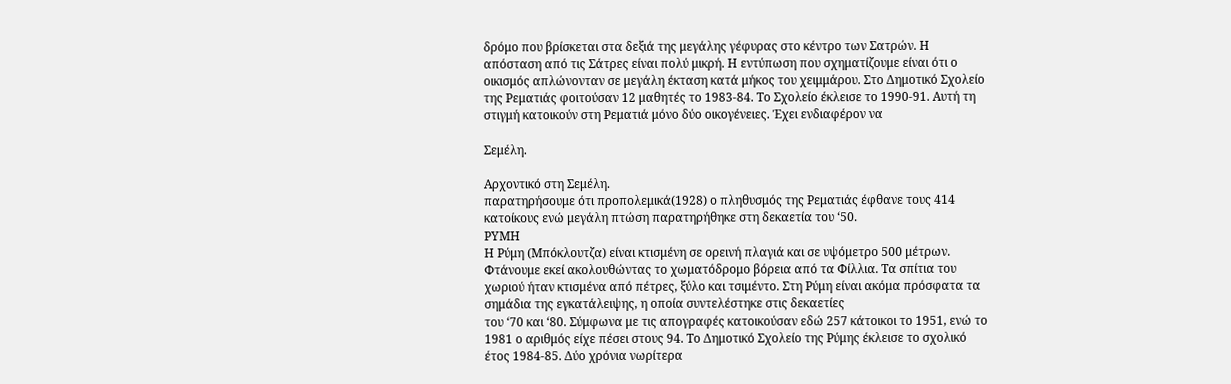δρόμο που βρίσκεται στα δεξιά της μεγάλης γέφυρας στο κέντρο των Σατρών. Η απόσταση από τις Σάτρες είναι πολύ μικρή. Η εντύπωση που σχηματίζουμε είναι ότι ο οικισμός απλώνονταν σε μεγάλη έκταση κατά μήκος του χειμμάρου. Στο Δημοτικό Σχολείο της Ρεματιάς φοιτούσαν 12 μαθητές το 1983-84. Το Σχολείο έκλεισε το 1990-91. Αυτή τη στιγμή κατοικούν στη Ρεματιά μόνο δύο οικογένειες. Έχει ενδιαφέρον να

Σεμέλη.

Αρχοντικό στη Σεμέλη.
παρατηρήσουμε ότι προπολεμικά(1928) ο πληθυσμός της Ρεματιάς έφθανε τους 414 κατοίκους ενώ μεγάλη πτώση παρατηρήθηκε στη δεκαετία του ‘50.
ΡΥΜΗ
Η Ρύμη (Μπόκλουτζα) είναι κτισμένη σε ορεινή πλαγιά και σε υψόμετρο 500 μέτρων. Φτάνουμε εκεί ακολουθώντας το χωματόδρομο βόρεια από τα Φίλλια. Τα σπίτια του χωριού ήταν κτισμένα από πέτρες, ξύλο και τσιμέντο. Στη Ρύμη είναι ακόμα πρόσφατα τα σημάδια της εγκατάλειψης, η οποία συντελέστηκε στις δεκαετίες
του ‘70 και ‘80. Σύμφωνα με τις απογραφές κατοικούσαν εδώ 257 κάτοικοι το 1951, ενώ το 1981 ο αριθμός είχε πέσει στους 94. Το Δημοτικό Σχολείο της Ρύμης έκλεισε το σχολικό έτος 1984-85. Δύο χρόνια νωρίτερα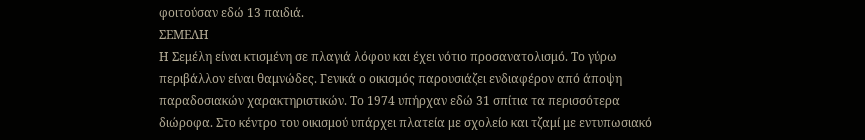φοιτούσαν εδώ 13 παιδιά.
ΣΕΜΕΛΗ
Η Σεμέλη είναι κτισμένη σε πλαγιά λόφου και έχει νότιο προσανατολισμό. Το γύρω περιβάλλον είναι θαμνώδες. Γενικά ο οικισμός παρουσιάζει ενδιαφέρον από άποψη παραδοσιακών χαρακτηριστικών. Το 1974 υπήρχαν εδώ 31 σπίτια τα περισσότερα διώροφα. Στο κέντρο του οικισμού υπάρχει πλατεία με σχολείο και τζαμί με εντυπωσιακό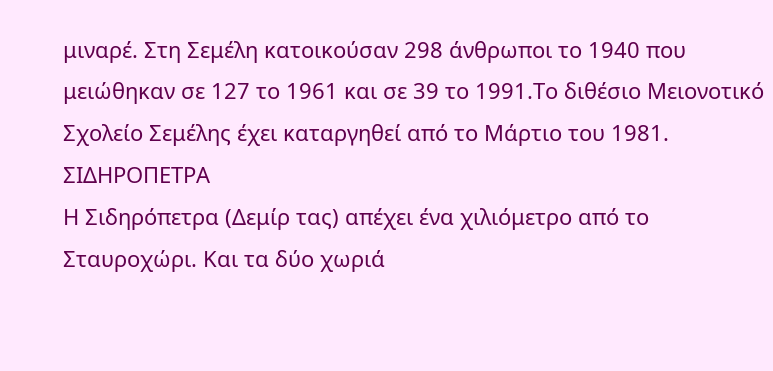μιναρέ. Στη Σεμέλη κατοικούσαν 298 άνθρωποι το 1940 που μειώθηκαν σε 127 το 1961 και σε 39 το 1991.Το διθέσιο Μειονοτικό Σχολείο Σεμέλης έχει καταργηθεί από το Μάρτιο του 1981.
ΣΙΔΗΡΟΠΕΤΡΑ
Η Σιδηρόπετρα (Δεμίρ τας) απέχει ένα χιλιόμετρο από το Σταυροχώρι. Και τα δύο χωριά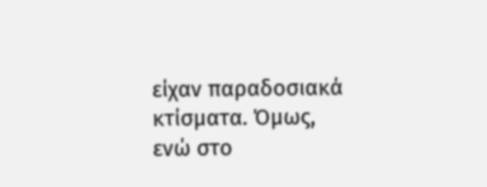είχαν παραδοσιακά κτίσματα. Όμως, ενώ στο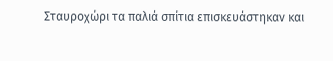Σταυροχώρι τα παλιά σπίτια επισκευάστηκαν και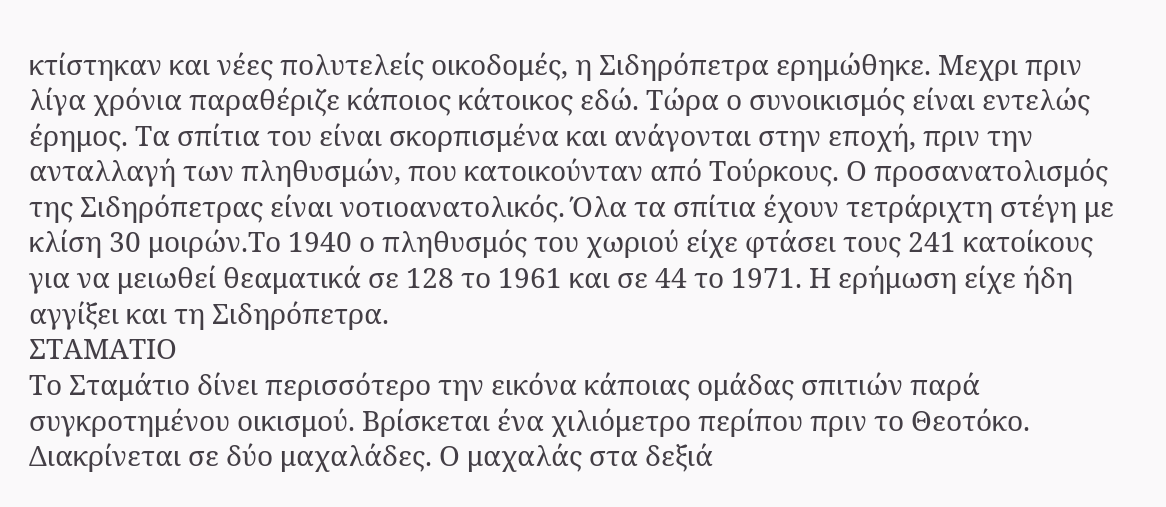κτίστηκαν και νέες πολυτελείς οικοδομές, η Σιδηρόπετρα ερημώθηκε. Μεχρι πριν λίγα χρόνια παραθέριζε κάποιος κάτοικος εδώ. Τώρα ο συνοικισμός είναι εντελώς έρημος. Τα σπίτια του είναι σκορπισμένα και ανάγονται στην εποχή, πριν την ανταλλαγή των πληθυσμών, που κατοικούνταν από Τούρκους. Ο προσανατολισμός της Σιδηρόπετρας είναι νοτιοανατολικός. Όλα τα σπίτια έχουν τετράριχτη στέγη με κλίση 30 μοιρών.Το 1940 ο πληθυσμός του χωριού είχε φτάσει τους 241 κατοίκους για να μειωθεί θεαματικά σε 128 το 1961 και σε 44 το 1971. Η ερήμωση είχε ήδη αγγίξει και τη Σιδηρόπετρα.
ΣΤΑΜΑΤΙΟ
Το Σταμάτιο δίνει περισσότερο την εικόνα κάποιας ομάδας σπιτιών παρά συγκροτημένου οικισμού. Βρίσκεται ένα χιλιόμετρο περίπου πριν το Θεοτόκο. Διακρίνεται σε δύο μαχαλάδες. Ο μαχαλάς στα δεξιά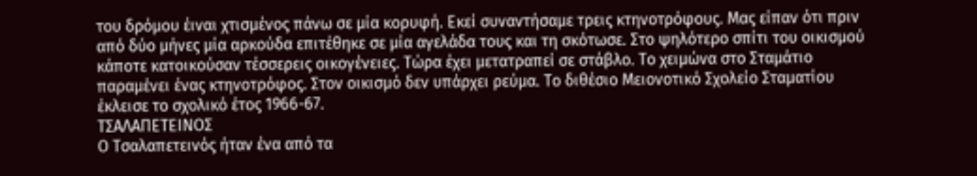του δρόμου έιναι χτισμένος πάνω σε μία κορυφή. Εκεί συναντήσαμε τρεις κτηνοτρόφους. Μας είπαν ότι πριν από δύο μήνες μία αρκούδα επιτέθηκε σε μία αγελάδα τους και τη σκότωσε. Στο ψηλότερο σπίτι του οικισμού κάποτε κατοικούσαν τέσσερεις οικογένειες. Τώρα έχει μετατραπεί σε στάβλο. Το χειμώνα στο Σταμάτιο παραμένει ένας κτηνοτρόφος. Στον οικισμό δεν υπάρχει ρεύμα. Το διθέσιο Μειονοτικό Σχολείο Σταματίου έκλεισε το σχολικό έτος 1966-67.
ΤΣΑΛΑΠΕΤΕΙΝΟΣ
Ο Τσαλαπετεινός ήταν ένα από τα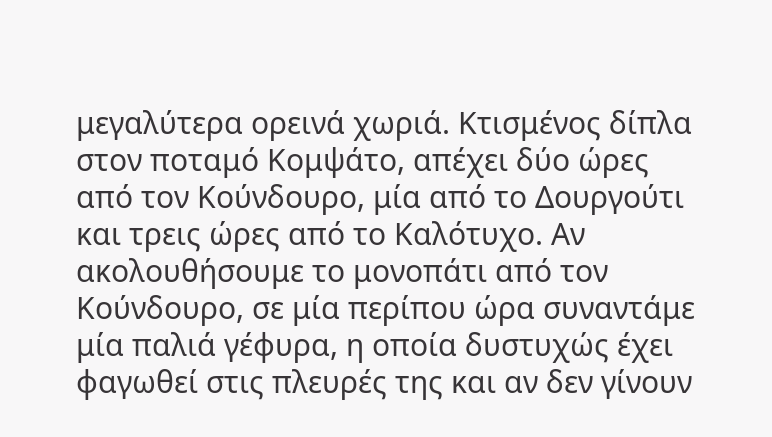μεγαλύτερα ορεινά χωριά. Κτισμένος δίπλα στον ποταμό Κομψάτο, απέχει δύο ώρες από τον Κούνδουρο, μία από το Δουργούτι και τρεις ώρες από το Καλότυχο. Αν ακολουθήσουμε το μονοπάτι από τον Κούνδουρο, σε μία περίπου ώρα συναντάμε μία παλιά γέφυρα, η οποία δυστυχώς έχει φαγωθεί στις πλευρές της και αν δεν γίνουν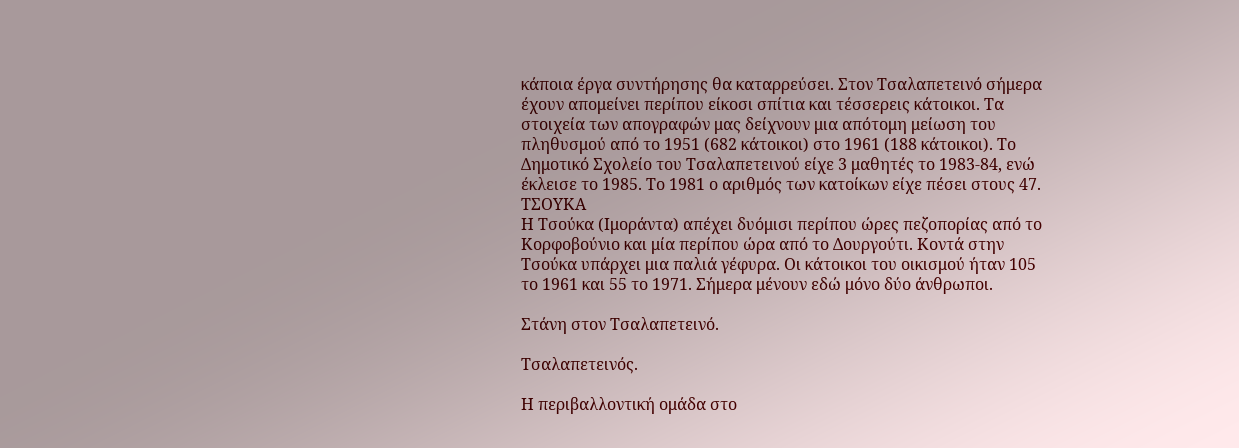κάποια έργα συντήρησης θα καταρρεύσει. Στον Τσαλαπετεινό σήμερα έχουν απομείνει περίπου είκοσι σπίτια και τέσσερεις κάτοικοι. Τα στοιχεία των απογραφών μας δείχνουν μια απότομη μείωση του πληθυσμού από το 1951 (682 κάτοικοι) στο 1961 (188 κάτοικοι). Το Δημοτικό Σχολείο του Τσαλαπετεινού είχε 3 μαθητές το 1983-84, ενώ έκλεισε το 1985. Το 1981 ο αριθμός των κατοίκων είχε πέσει στους 47.
ΤΣΟΥΚΑ
Η Τσούκα (Ιμοράντα) απέχει δυόμισι περίπου ώρες πεζοπορίας από το Κορφοβούνιο και μία περίπου ώρα από το Δουργούτι. Κοντά στην Τσούκα υπάρχει μια παλιά γέφυρα. Οι κάτοικοι του οικισμού ήταν 105 το 1961 και 55 το 1971. Σήμερα μένουν εδώ μόνο δύο άνθρωποι.

Στάνη στον Τσαλαπετεινό.

Τσαλαπετεινός.

Η περιβαλλοντική ομάδα στο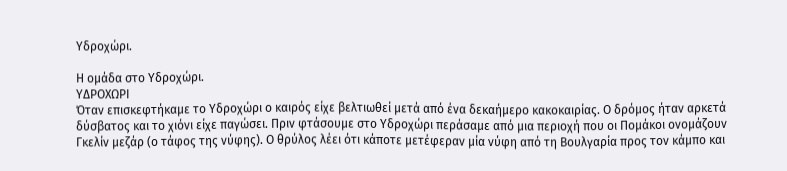Υδροχώρι.

Η ομάδα στο Υδροχώρι.
ΥΔΡΟΧΩΡΙ
Όταν επισκεφτήκαμε το Υδροχώρι ο καιρός είχε βελτιωθεί μετά από ένα δεκαήμερο κακοκαιρίας. Ο δρόμος ήταν αρκετά δύσβατος και το χιόνι είχε παγώσει. Πριν φτάσουμε στο Υδροχώρι περάσαμε από μια περιοχή που οι Πομάκοι ονομάζουν Γκελίν μεζάρ (ο τάφος της νύφης). Ο θρύλος λέει ότι κάποτε μετέφεραν μία νύφη από τη Βουλγαρία προς τον κάμπο και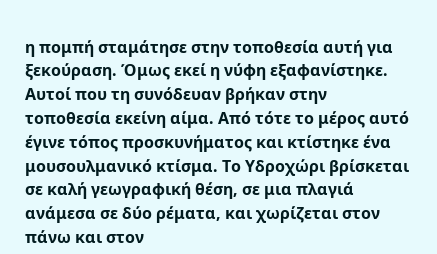η πομπή σταμάτησε στην τοποθεσία αυτή για ξεκούραση. Όμως εκεί η νύφη εξαφανίστηκε. Αυτοί που τη συνόδευαν βρήκαν στην τοποθεσία εκείνη αίμα. Από τότε το μέρος αυτό έγινε τόπος προσκυνήματος και κτίστηκε ένα μουσουλμανικό κτίσμα. Το Υδροχώρι βρίσκεται σε καλή γεωγραφική θέση, σε μια πλαγιά ανάμεσα σε δύο ρέματα, και χωρίζεται στον πάνω και στον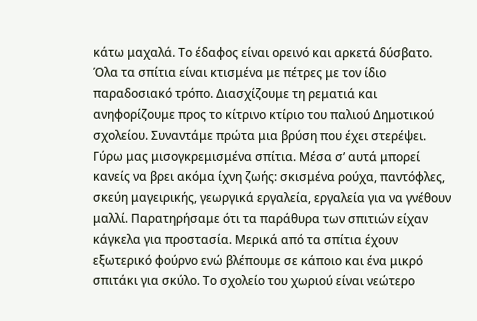κάτω μαχαλά. Το έδαφος είναι ορεινό και αρκετά δύσβατο. Όλα τα σπίτια είναι κτισμένα με πέτρες με τον ίδιο παραδοσιακό τρόπο. Διασχίζουμε τη ρεματιά και ανηφορίζουμε προς το κίτρινο κτίριο του παλιού Δημοτικού σχολείου. Συναντάμε πρώτα μια βρύση που έχει στερέψει. Γύρω μας μισογκρεμισμένα σπίτια. Μέσα σ’ αυτά μπορεί κανείς να βρει ακόμα ίχνη ζωής: σκισμένα ρούχα, παντόφλες, σκεύη μαγειρικής, γεωργικά εργαλεία, εργαλεία για να γνέθουν μαλλί. Παρατηρήσαμε ότι τα παράθυρα των σπιτιών είχαν κάγκελα για προστασία. Μερικά από τα σπίτια έχουν εξωτερικό φούρνο ενώ βλέπουμε σε κάποιο και ένα μικρό σπιτάκι για σκύλο. Το σχολείο του χωριού είναι νεώτερο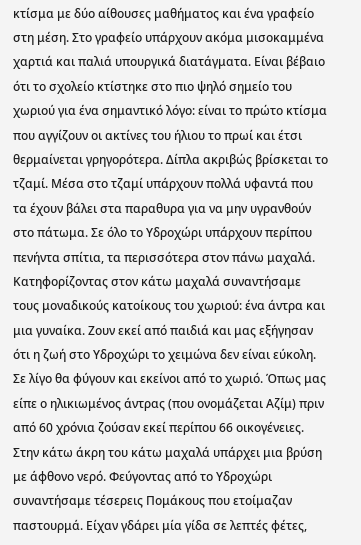κτίσμα με δύο αίθουσες μαθήματος και ένα γραφείο στη μέση. Στο γραφείο υπάρχουν ακόμα μισοκαμμένα χαρτιά και παλιά υπουργικά διατάγματα. Είναι βέβαιο ότι το σχολείο κτίστηκε στο πιο ψηλό σημείο του χωριού για ένα σημαντικό λόγο: είναι το πρώτο κτίσμα που αγγίζουν οι ακτίνες του ήλιου το πρωί και έτσι θερμαίνεται γρηγορότερα. Δίπλα ακριβώς βρίσκεται το τζαμί. Μέσα στο τζαμί υπάρχουν πολλά υφαντά που τα έχουν βάλει στα παραθυρα για να μην υγρανθούν στο πάτωμα. Σε όλο το Υδροχώρι υπάρχουν περίπου πενήντα σπίτια, τα περισσότερα στον πάνω μαχαλά. Κατηφορίζοντας στον κάτω μαχαλά συναντήσαμε τους μοναδικούς κατοίκους του χωριού: ένα άντρα και μια γυναίκα. Ζουν εκεί από παιδιά και μας εξήγησαν ότι η ζωή στο Υδροχώρι το χειμώνα δεν είναι εύκολη. Σε λίγο θα φύγουν και εκείνοι από το χωριό. Όπως μας είπε ο ηλικιωμένος άντρας (που ονομάζεται Αζίμ) πριν από 60 χρόνια ζούσαν εκεί περίπου 66 οικογένειες. Στην κάτω άκρη του κάτω μαχαλά υπάρχει μια βρύση με άφθονο νερό. Φεύγοντας από το Υδροχώρι συναντήσαμε τέσερεις Πομάκους που ετοίμαζαν παστουρμά. Είχαν γδάρει μία γίδα σε λεπτές φέτες,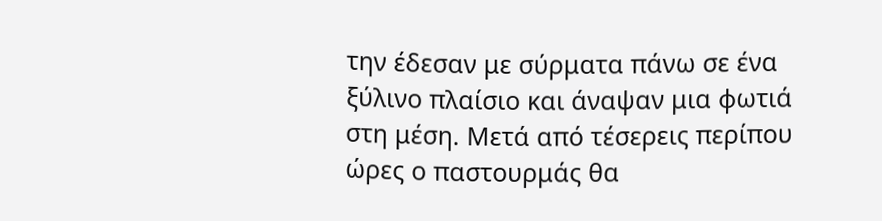την έδεσαν με σύρματα πάνω σε ένα ξύλινο πλαίσιο και άναψαν μια φωτιά στη μέση. Μετά από τέσερεις περίπου ώρες ο παστουρμάς θα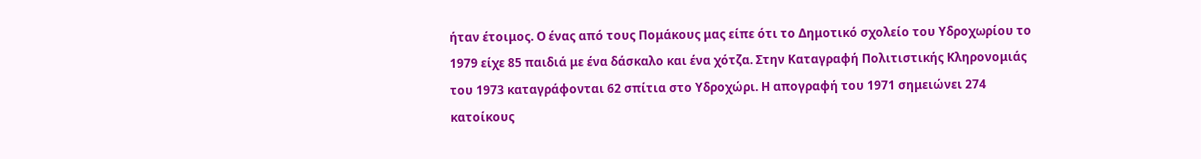ήταν έτοιμος. Ο ένας από τους Πομάκους μας είπε ότι το Δημοτικό σχολείο του Υδροχωρίου το 1979 είχε 85 παιδιά με ένα δάσκαλο και ένα χότζα. Στην Καταγραφή Πολιτιστικής Κληρονομιάς του 1973 καταγράφονται 62 σπίτια στο Υδροχώρι. Η απογραφή του 1971 σημειώνει 274 κατοίκους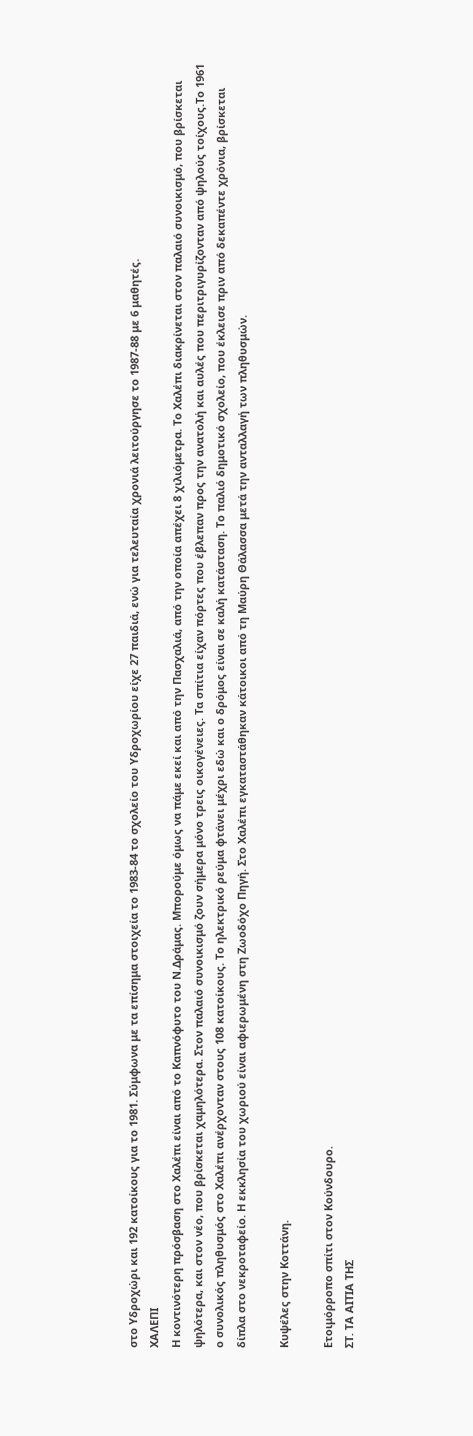στο Υδροχώρι και 192 κατοίκους για το 1981. Σύμφωνα με τα επίσημα στοιχεία το 1983-84 το σχολείο του Υδροχωρίου είχε 27 παιδιά, ενώ για τελευταία χρονιά λειτούργησε το 1987-88 με 6 μαθητές.
ΧΑΛΕΠΙ
Η κοντινότερη πρόσβαση στο Χαλέπι είναι από το Καπνόφυτο του Ν.Δράμας. Μπορούμε όμως να πάμε εκεί και από την Πασχαλιά, από την οποία απέχει 8 χιλιόμετρα. Το Χαλέπι διακρίνεται στον παλαιό συνοικισμό, που βρίσκεται ψηλότερα, και στον νέο, που βρίσκεται χαμηλότερα. Στον παλαιό συνοικισμό ζουν σήμερα μόνο τρεις οικογένειες. Τα σπίτια είχαν πόρτες που έβλεπαν προς την ανατολή και αυλές που περιτριγυρίζονταν από ψηλούς τοίχους.Το 1961 ο συνολικός πληθυσμός στο Χαλέπι ανέρχονταν στους 108 κατοίκους. Το ηλεκτρικό ρεύμα φτάνει μέχρι εδώ και ο δρόμος είναι σε καλή κατάσταση. Το παλιό δημοτικό σχολείο, που έκλεισε πριν από δεκαπέντε χρόνια, βρίσκεται δίπλα στο νεκροταφείο. Η εκκλησία του χωριού είναι αφιερωμένη στη Ζωοδόχο Πηγή. Στο Χαλέπι εγκαταστάθηκαν κάτοικοι από τη Μαύρη Θάλασσα μετά την ανταλλαγή των πληθυσμών.

Κυψέλες στην Κοττάνη.

Ετοιμόρροπο σπίτι στον Κούνδουρο.
ΣΤ. ΤΑ ΑΙΤΙΑ ΤΗΣ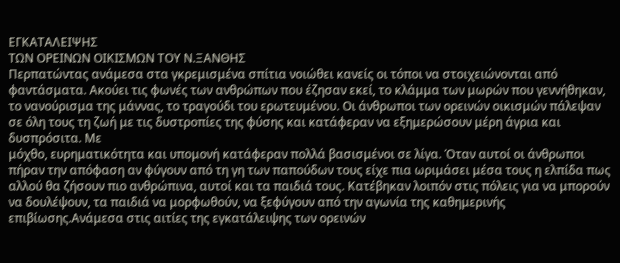ΕΓΚΑΤΑΛΕΙΨΗΣ
ΤΩΝ ΟΡΕΙΝΩΝ ΟΙΚΙΣΜΩΝ ΤΟΥ Ν.ΞΑΝΘΗΣ
Περπατώντας ανάμεσα στα γκρεμισμένα σπίτια νοιώθει κανείς οι τόποι να στοιχειώνονται από φαντάσματα. Ακούει τις φωνές των ανθρώπων που έζησαν εκεί, το κλάμμα των μωρών που γεννήθηκαν, το νανούρισμα της μάννας, το τραγούδι του ερωτευμένου. Οι άνθρωποι των ορεινών οικισμών πάλεψαν σε όλη τους τη ζωή με τις δυστροπίες της φύσης και κατάφεραν να εξημερώσουν μέρη άγρια και δυσπρόσιτα. Με
μόχθο, ευρηματικότητα και υπομονή κατάφεραν πολλά βασισμένοι σε λίγα. Όταν αυτοί οι άνθρωποι πήραν την απόφαση αν φύγουν από τη γη των παπούδων τους είχε πια ωριμάσει μέσα τους η ελπίδα πως αλλού θα ζήσουν πιο ανθρώπινα, αυτοί και τα παιδιά τους. Κατέβηκαν λοιπόν στις πόλεις για να μπορούν να δουλέψουν, τα παιδιά να μορφωθούν, να ξεφύγουν από την αγωνία της καθημερινής επιβίωσης.Ανάμεσα στις αιτίες της εγκατάλειψης των ορεινών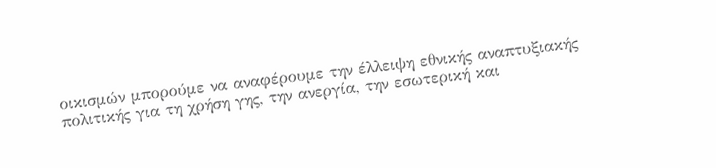οικισμών μπορούμε να αναφέρουμε την έλλειψη εθνικής αναπτυξιακής πολιτικής για τη χρήση γης, την ανεργία, την εσωτερική και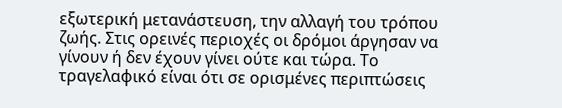εξωτερική μετανάστευση, την αλλαγή του τρόπου ζωής. Στις ορεινές περιοχές οι δρόμοι άργησαν να γίνουν ή δεν έχουν γίνει ούτε και τώρα. Το τραγελαφικό είναι ότι σε ορισμένες περιπτώσεις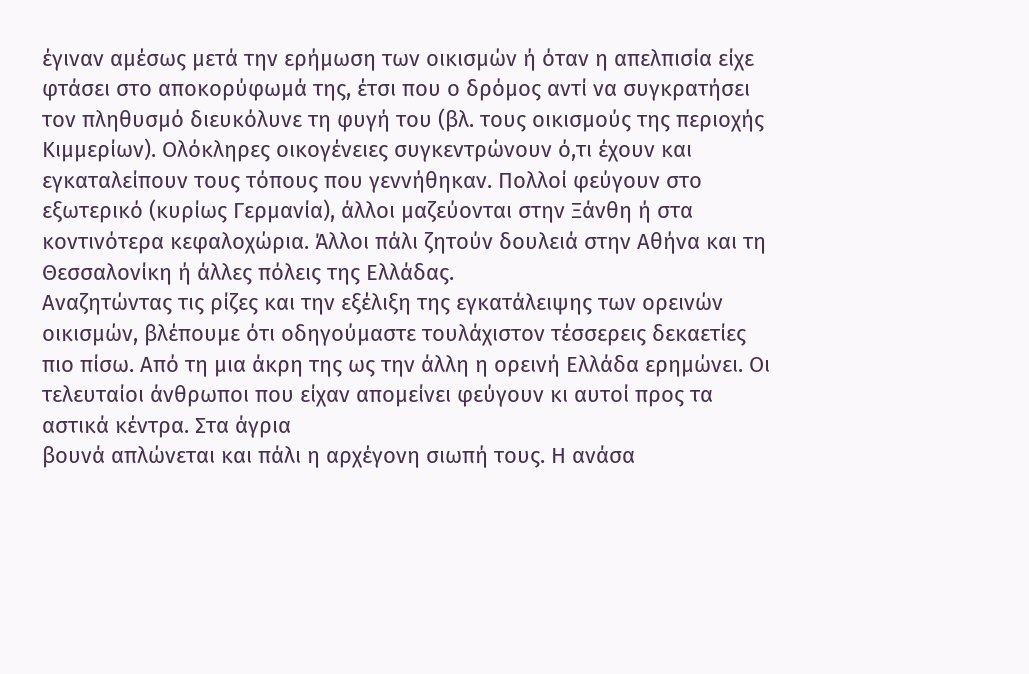έγιναν αμέσως μετά την ερήμωση των οικισμών ή όταν η απελπισία είχε φτάσει στο αποκορύφωμά της, έτσι που ο δρόμος αντί να συγκρατήσει τον πληθυσμό διευκόλυνε τη φυγή του (βλ. τους οικισμούς της περιοχής Κιμμερίων). Ολόκληρες οικογένειες συγκεντρώνουν ό,τι έχουν και εγκαταλείπουν τους τόπους που γεννήθηκαν. Πολλοί φεύγουν στο εξωτερικό (κυρίως Γερμανία), άλλοι μαζεύονται στην Ξάνθη ή στα κοντινότερα κεφαλοχώρια. Άλλοι πάλι ζητούν δουλειά στην Αθήνα και τη Θεσσαλονίκη ή άλλες πόλεις της Ελλάδας.
Αναζητώντας τις ρίζες και την εξέλιξη της εγκατάλειψης των ορεινών οικισμών, βλέπουμε ότι οδηγούμαστε τουλάχιστον τέσσερεις δεκαετίες πιο πίσω. Από τη μια άκρη της ως την άλλη η ορεινή Ελλάδα ερημώνει. Οι τελευταίοι άνθρωποι που είχαν απομείνει φεύγουν κι αυτοί προς τα αστικά κέντρα. Στα άγρια
βουνά απλώνεται και πάλι η αρχέγονη σιωπή τους. Η ανάσα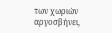των χωριών αργοσβήνει,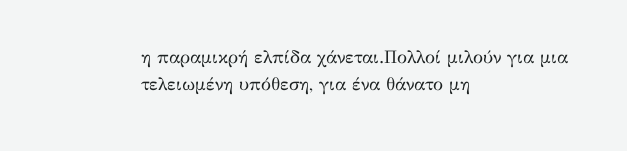η παραμικρή ελπίδα χάνεται.Πολλοί μιλούν για μια τελειωμένη υπόθεση, για ένα θάνατο μη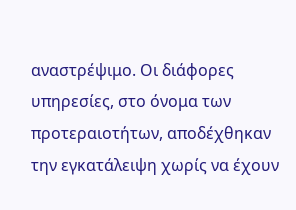αναστρέψιμο. Οι διάφορες υπηρεσίες, στο όνομα των προτεραιοτήτων, αποδέχθηκαν την εγκατάλειψη χωρίς να έχουν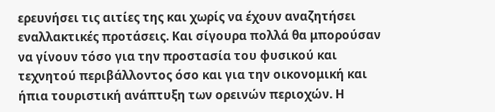ερευνήσει τις αιτίες της και χωρίς να έχουν αναζητήσει εναλλακτικές προτάσεις. Και σίγουρα πολλά θα μπορούσαν να γίνουν τόσο για την προστασία του φυσικού και τεχνητού περιβάλλοντος όσο και για την οικονομική και ήπια τουριστική ανάπτυξη των ορεινών περιοχών. Η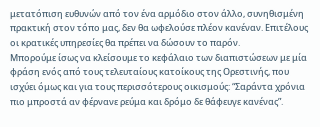μετατόπιση ευθυνών από τον ένα αρμόδιο στον άλλο, συνηθισμένη πρακτική στον τόπο μας, δεν θα ωφελούσε πλέον κανέναν. Επιτέλους οι κρατικές υπηρεσίες θα πρέπει να δώσουν το παρόν.
Μπορούμε ίσως να κλείσουμε το κεφάλαιο των διαπιστώσεων με μία φράση ενός από τους τελευταίους κατοίκους της Ορεστινής, που ισχύει όμως και για τους περισσότερους οικισμούς: “Σαράντα χρόνια πιο μπροστά αν φέρνανε ρεύμα και δρόμο δε θάφευγε κανένας”.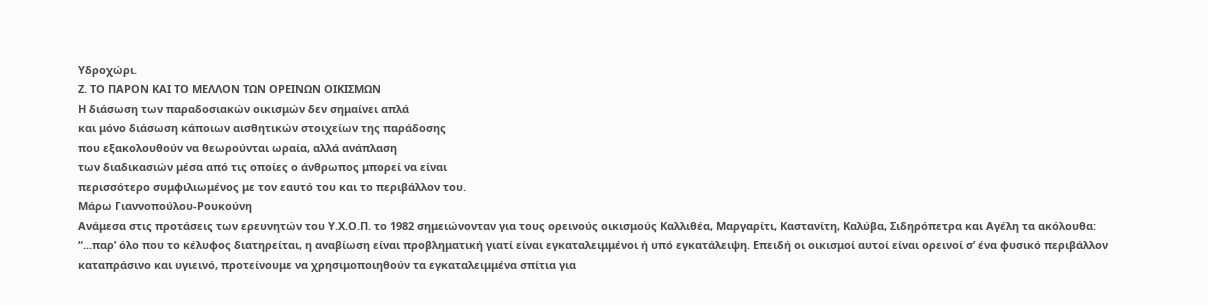Υδροχώρι.
Ζ. ΤΟ ΠΑΡΟΝ ΚΑΙ ΤΟ ΜΕΛΛΟΝ ΤΩΝ ΟΡΕΙΝΩΝ ΟΙΚΙΣΜΩΝ
Η διάσωση των παραδοσιακών οικισμών δεν σημαίνει απλά
και μόνο διάσωση κάποιων αισθητικών στοιχείων της παράδοσης
που εξακολουθούν να θεωρούνται ωραία, αλλά ανάπλαση
των διαδικασιών μέσα από τις οποίες ο άνθρωπος μπορεί να είναι
περισσότερο συμφιλιωμένος με τον εαυτό του και το περιβάλλον του.
Μάρω Γιαννοπούλου-Ρουκούνη
Ανάμεσα στις προτάσεις των ερευνητών του Υ.Χ.Ο.Π. το 1982 σημειώνονταν για τους ορεινούς οικισμούς Καλλιθέα, Μαργαρίτι, Καστανίτη, Καλύβα, Σιδηρόπετρα και Αγέλη τα ακόλουθα:
“...παρ’ όλο που το κέλυφος διατηρείται, η αναβίωση είναι προβληματική γιατί είναι εγκαταλειμμένοι ή υπό εγκατάλειψη. Επειδή οι οικισμοί αυτοί είναι ορεινοί σ’ ένα φυσικό περιβάλλον καταπράσινο και υγιεινό, προτείνουμε να χρησιμοποιηθούν τα εγκαταλειμμένα σπίτια για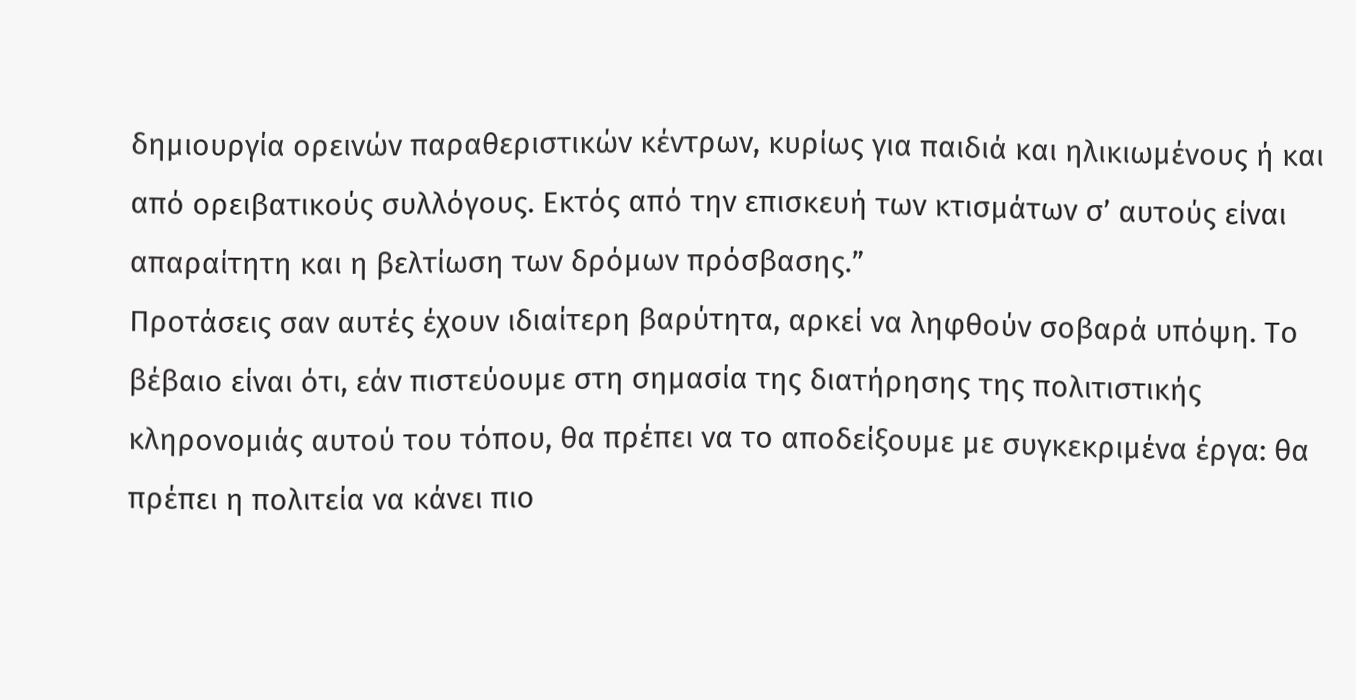δημιουργία ορεινών παραθεριστικών κέντρων, κυρίως για παιδιά και ηλικιωμένους ή και από ορειβατικούς συλλόγους. Εκτός από την επισκευή των κτισμάτων σ’ αυτούς είναι απαραίτητη και η βελτίωση των δρόμων πρόσβασης.”
Προτάσεις σαν αυτές έχουν ιδιαίτερη βαρύτητα, αρκεί να ληφθούν σοβαρά υπόψη. Το βέβαιο είναι ότι, εάν πιστεύουμε στη σημασία της διατήρησης της πολιτιστικής κληρονομιάς αυτού του τόπου, θα πρέπει να το αποδείξουμε με συγκεκριμένα έργα: θα πρέπει η πολιτεία να κάνει πιο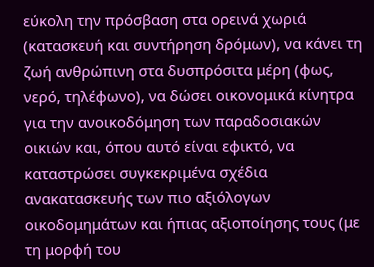εύκολη την πρόσβαση στα ορεινά χωριά (κατασκευή και συντήρηση δρόμων), να κάνει τη ζωή ανθρώπινη στα δυσπρόσιτα μέρη (φως, νερό, τηλέφωνο), να δώσει οικονομικά κίνητρα για την ανοικοδόμηση των παραδοσιακών οικιών και, όπου αυτό είναι εφικτό, να καταστρώσει συγκεκριμένα σχέδια ανακατασκευής των πιο αξιόλογων οικοδομημάτων και ήπιας αξιοποίησης τους (με τη μορφή του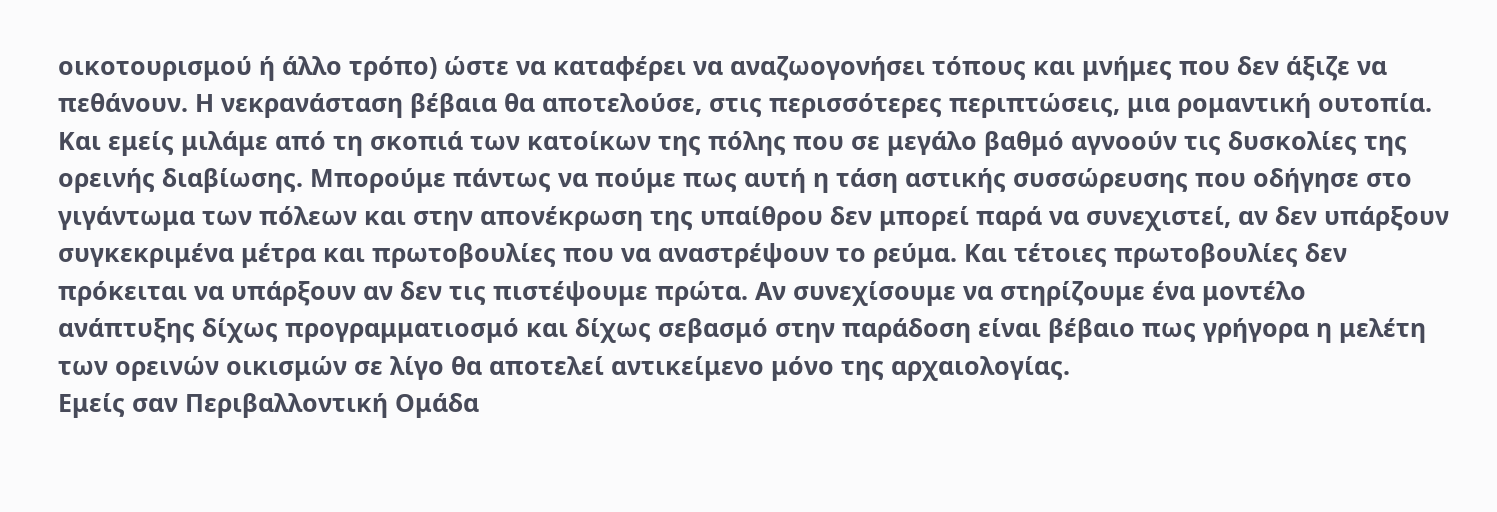οικοτουρισμού ή άλλο τρόπο) ώστε να καταφέρει να αναζωογονήσει τόπους και μνήμες που δεν άξιζε να πεθάνουν. Η νεκρανάσταση βέβαια θα αποτελούσε, στις περισσότερες περιπτώσεις, μια ρομαντική ουτοπία. Και εμείς μιλάμε από τη σκοπιά των κατοίκων της πόλης που σε μεγάλο βαθμό αγνοούν τις δυσκολίες της ορεινής διαβίωσης. Μπορούμε πάντως να πούμε πως αυτή η τάση αστικής συσσώρευσης που οδήγησε στο γιγάντωμα των πόλεων και στην απονέκρωση της υπαίθρου δεν μπορεί παρά να συνεχιστεί, αν δεν υπάρξουν συγκεκριμένα μέτρα και πρωτοβουλίες που να αναστρέψουν το ρεύμα. Και τέτοιες πρωτοβουλίες δεν πρόκειται να υπάρξουν αν δεν τις πιστέψουμε πρώτα. Αν συνεχίσουμε να στηρίζουμε ένα μοντέλο ανάπτυξης δίχως προγραμματιοσμό και δίχως σεβασμό στην παράδοση είναι βέβαιο πως γρήγορα η μελέτη των ορεινών οικισμών σε λίγο θα αποτελεί αντικείμενο μόνο της αρχαιολογίας.
Εμείς σαν Περιβαλλοντική Ομάδα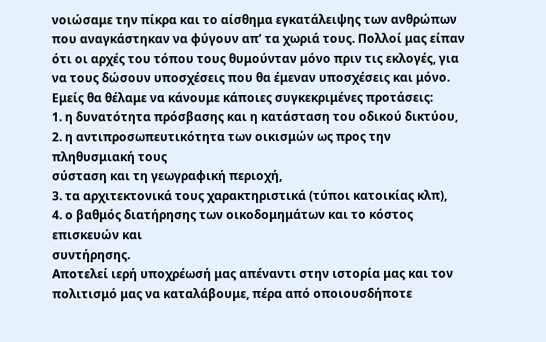νοιώσαμε την πίκρα και το αίσθημα εγκατάλειψης των ανθρώπων που αναγκάστηκαν να φύγουν απ’ τα χωριά τους. Πολλοί μας είπαν ότι οι αρχές του τόπου τους θυμούνταν μόνο πριν τις εκλογές, για να τους δώσουν υποσχέσεις που θα έμεναν υποσχέσεις και μόνο.
Εμείς θα θέλαμε να κάνουμε κάποιες συγκεκριμένες προτάσεις:
1. η δυνατότητα πρόσβασης και η κατάσταση του οδικού δικτύου,
2. η αντιπροσωπευτικότητα των οικισμών ως προς την πληθυσμιακή τους
σύσταση και τη γεωγραφική περιοχή,
3. τα αρχιτεκτονικά τους χαρακτηριστικά (τύποι κατοικίας κλπ),
4. ο βαθμός διατήρησης των οικοδομημάτων και το κόστος επισκευών και
συντήρησης.
Αποτελεί ιερή υποχρέωσή μας απέναντι στην ιστορία μας και τον πολιτισμό μας να καταλάβουμε, πέρα από οποιουσδήποτε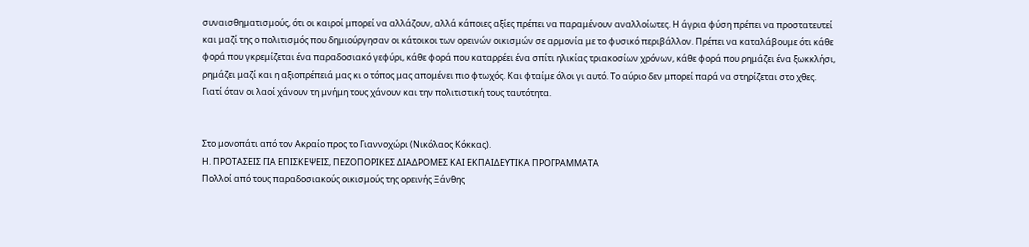συναισθηματισμούς, ότι οι καιροί μπορεί να αλλάζουν, αλλά κάποιες αξίες πρέπει να παραμένουν αναλλοίωτες. Η άγρια φύση πρέπει να προστατευτεί και μαζί της ο πολιτισμός που δημιούργησαν οι κάτοικοι των ορεινών οικισμών σε αρμονία με το φυσικό περιβάλλον. Πρέπει να καταλάβουμε ότι κάθε φορά που γκρεμίζεται ένα παραδοσιακό γεφύρι, κάθε φορά που καταρρέει ένα σπίτι ηλικίας τριακοσίων χρόνων, κάθε φορά που ρημάζει ένα ξωκκλήσι, ρημάζει μαζί και η αξιοπρέπειά μας κι ο τόπος μας απομένει πιο φτωχός. Και φταίμε όλοι γι αυτό. Το αύριο δεν μπορεί παρά να στηρίζεται στο χθες. Γιατί όταν οι λαοί χάνουν τη μνήμη τους χάνουν και την πολιτιστική τους ταυτότητα.


Στο μονοπάτι από τον Ακραίο προς το Γιαννοχώρι (Νικόλαος Κόκκας).
Η. ΠΡΟΤΑΣΕΙΣ ΓΙΑ ΕΠΙΣΚΕΨΕΙΣ, ΠΕΖΟΠΟΡΙΚΕΣ ΔΙΑΔΡΟΜΕΣ ΚΑΙ ΕΚΠΑΙΔΕΥΤΙΚΑ ΠΡΟΓΡΑΜΜΑΤΑ
Πολλοί από τους παραδοσιακούς οικισμούς της ορεινής Ξάνθης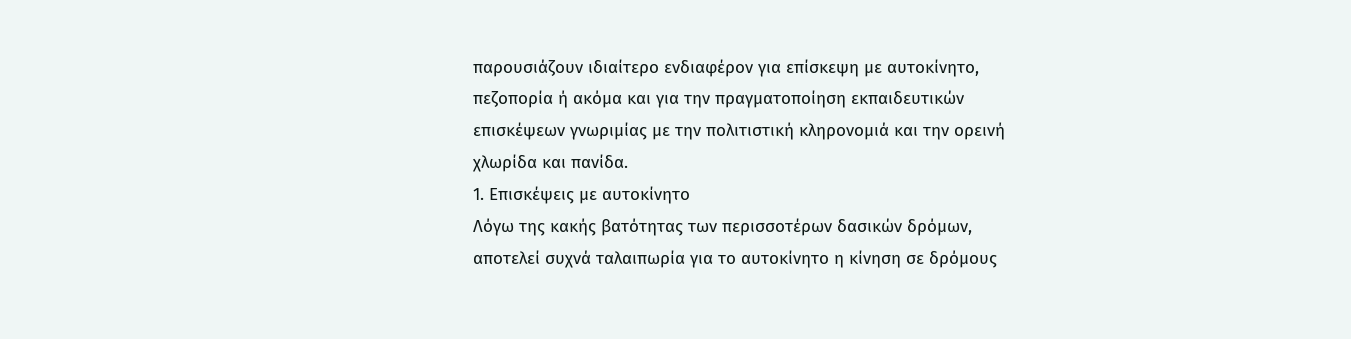παρουσιάζουν ιδιαίτερο ενδιαφέρον για επίσκεψη με αυτοκίνητο, πεζοπορία ή ακόμα και για την πραγματοποίηση εκπαιδευτικών επισκέψεων γνωριμίας με την πολιτιστική κληρονομιά και την ορεινή χλωρίδα και πανίδα.
1. Επισκέψεις με αυτοκίνητο
Λόγω της κακής βατότητας των περισσοτέρων δασικών δρόμων, αποτελεί συχνά ταλαιπωρία για το αυτοκίνητο η κίνηση σε δρόμους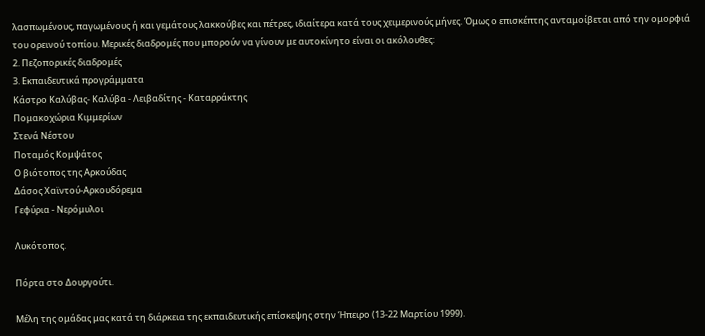λασπωμένους, παγωμένους ή και γεμάτους λακκούβες και πέτρες, ιδιαίτερα κατά τους χειμερινούς μήνες. Όμως ο επισκέπτης ανταμοίβεται από την ομορφιά του ορεινού τοπίου. Μερικές διαδρομές που μπορούν να γίνουν με αυτοκίνητο είναι οι ακόλουθες:
2. Πεζοπορικές διαδρομές
3. Εκπαιδευτικά προγράμματα
Κάστρο Καλύβας- Καλύβα - Λειβαδίτης - Καταρράκτης
Πομακοχώρια Κιμμερίων
Στενά Νέστου
Ποταμός Κομψάτος
Ο βιότοπος της Αρκούδας
Δάσος Χαϊντού-Αρκουδόρεμα
Γεφύρια - Νερόμυλοι

Λυκότοπος.

Πόρτα στο Δουργούτι.

Μέλη της ομάδας μας κατά τη διάρκεια της εκπαιδευτικής επίσκεψης στην Ήπειρο (13-22 Μαρτίου 1999).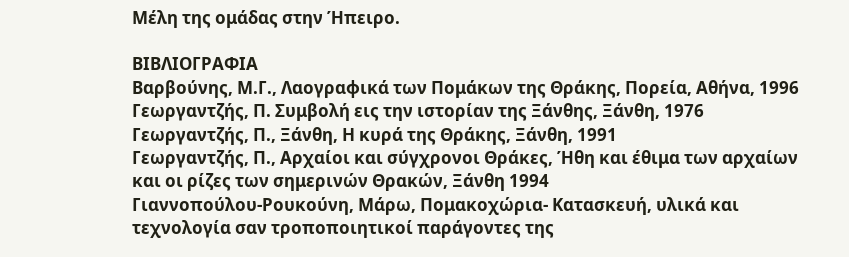Μέλη της ομάδας στην Ήπειρο.

ΒΙΒΛΙΟΓΡΑΦΙΑ
Βαρβούνης, Μ.Γ., Λαογραφικά των Πομάκων της Θράκης, Πορεία, Αθήνα, 1996
Γεωργαντζής, Π. Συμβολή εις την ιστορίαν της Ξάνθης, Ξάνθη, 1976
Γεωργαντζής, Π., Ξάνθη, Η κυρά της Θράκης, Ξάνθη, 1991
Γεωργαντζής, Π., Αρχαίοι και σύγχρονοι Θράκες, Ήθη και έθιμα των αρχαίων
και οι ρίζες των σημερινών Θρακών, Ξάνθη 1994
Γιαννοπούλου-Ρουκούνη, Μάρω, Πομακοχώρια- Κατασκευή, υλικά και
τεχνολογία σαν τροποποιητικοί παράγοντες της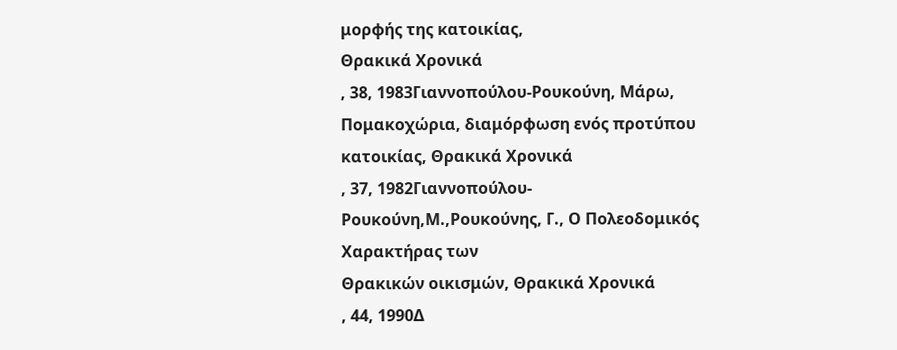μορφής της κατοικίας,
Θρακικά Χρονικά
, 38, 1983Γιαννοπούλου-Ρουκούνη, Μάρω, Πομακοχώρια, διαμόρφωση ενός προτύπου
κατοικίας, Θρακικά Χρονικά
, 37, 1982Γιαννοπούλου-Ρουκούνη,Μ.,Ρουκούνης, Γ., Ο Πολεοδομικός Χαρακτήρας των
Θρακικών οικισμών, Θρακικά Χρονικά
, 44, 1990Δ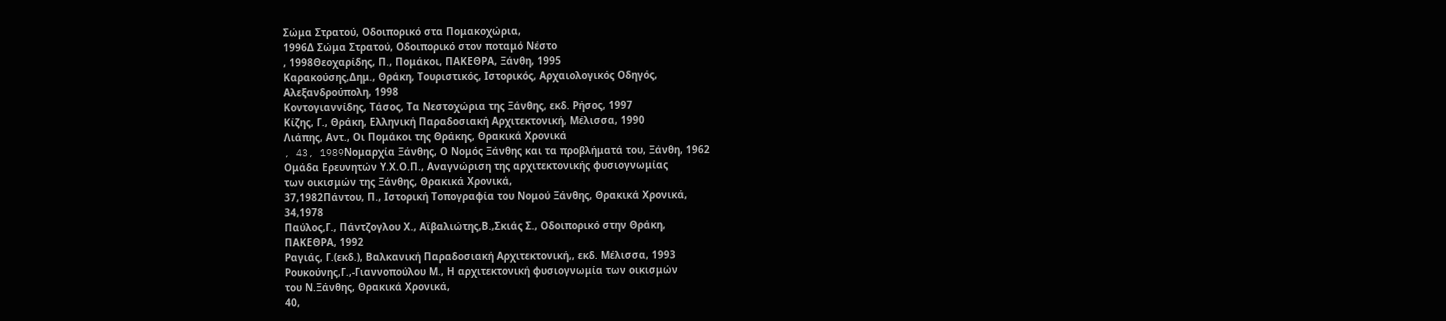Σώμα Στρατού, Οδοιπορικό στα Πομακοχώρια,
1996Δ Σώμα Στρατού, Οδοιπορικό στον ποταμό Νέστο
, 1998Θεοχαρίδης, Π., Πομάκοι, ΠΑΚΕΘΡΑ, Ξάνθη, 1995
Καρακούσης,Δημ., Θράκη, Τουριστικός, Ιστορικός, Αρχαιολογικός Οδηγός,
Αλεξανδρούπολη, 1998
Κοντογιαννίδης, Τάσος, Τα Νεστοχώρια της Ξάνθης, εκδ. Ρήσος, 1997
Κίζης, Γ., Θράκη, Ελληνική Παραδοσιακή Αρχιτεκτονική, Μέλισσα, 1990
Λιάπης, Αντ., Οι Πομάκοι της Θράκης, Θρακικά Χρονικά
, 43, 1989Noμαρχία Ξάνθης, Ο Νομός Ξάνθης και τα προβλήματά του, Ξάνθη, 1962
Ομάδα Ερευνητών Υ.Χ.Ο.Π., Αναγνώριση της αρχιτεκτονικής φυσιογνωμίας
των οικισμών της Ξάνθης, Θρακικά Χρονικά,
37,1982Πάντου, Π., Ιστορική Τοπογραφία του Νομού Ξάνθης, Θρακικά Χρονικά,
34,1978
Παύλος,Γ., Πάντζογλου Χ., Αϊβαλιώτης,Β.,Σκιάς Σ., Οδοιπορικό στην Θράκη,
ΠΑΚΕΘΡΑ, 1992
Ραγιάς, Γ.(εκδ.), Βαλκανική Παραδοσιακή Αρχιτεκτονική,, εκδ. Μέλισσα, 1993
Ρουκούνης,Γ.,-Γιαννοπούλου Μ., Η αρχιτεκτονική φυσιογνωμία των οικισμών
του Ν.Ξάνθης, Θρακικά Χρονικά,
40,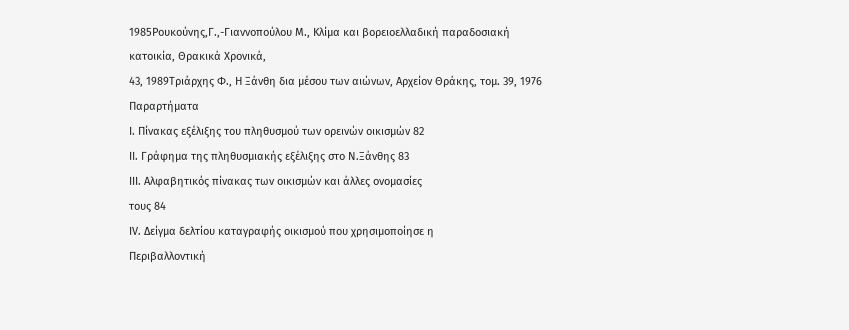1985Ρουκούνης,Γ.,-Γιαννοπούλου Μ., Κλίμα και βορειοελλαδική παραδοσιακή
κατοικία, Θρακικά Χρονικά,
43, 1989Τριάρχης Φ., Η Ξάνθη δια μέσου των αιώνων, Αρχείον Θράκης, τομ. 39, 1976
Παραρτήματα
Ι. Πίνακας εξέλιξης του πληθυσμού των ορεινών οικισμών 82
ΙΙ. Γράφημα της πληθυσμιακής εξέλιξης στο Ν.Ξάνθης 83
ΙΙΙ. Αλφαβητικός πίνακας των οικισμών και άλλες ονομασίες
τους 84
ΙV. Δείγμα δελτίου καταγραφής οικισμού που χρησιμοποίησε η
Περιβαλλοντική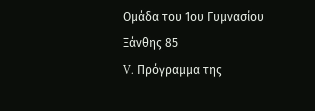Ομάδα του 1ου Γυμνασίου Ξάνθης 85
V. Πρόγραμμα της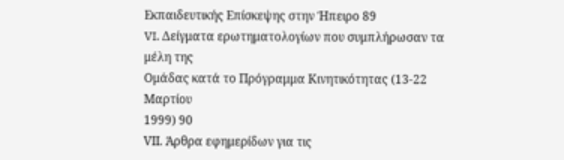Εκπαιδευτικής Επίσκεψης στην Ήπειρο 89
VI. Δείγματα ερωτηματολογίων που συμπλήρωσαν τα μέλη της
Ομάδας κατά το Πρόγραμμα Κινητικότητας (13-22 Μαρτίου
1999) 90
VΙΙ. Άρθρα εφημερίδων για τις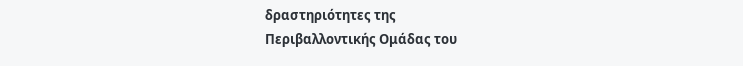δραστηριότητες της
Περιβαλλοντικής Ομάδας του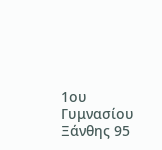1ου Γυμνασίου Ξάνθης 95